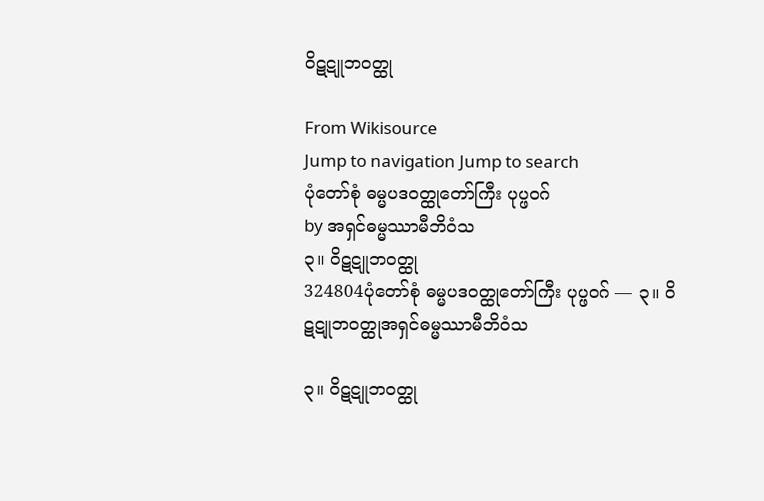ဝိဋဋူဘဝတ္ထု

From Wikisource
Jump to navigation Jump to search
ပုံတော်စုံ ဓမ္မပဒဝတ္ထုတော်ကြီး ပုပ္ဖဝဂ်
by အရှင်ဓမ္မဿာမီဘိဝံသ
၃။ ဝိဋဋူဘဝတ္ထု
324804ပုံတော်စုံ ဓမ္မပဒဝတ္ထုတော်ကြီး ပုပ္ဖဝဂ် — ၃။ ဝိဋဋူဘဝတ္ထုအရှင်ဓမ္မဿာမီဘိဝံသ

၃။ ဝိဋဋူဘဝတ္ထု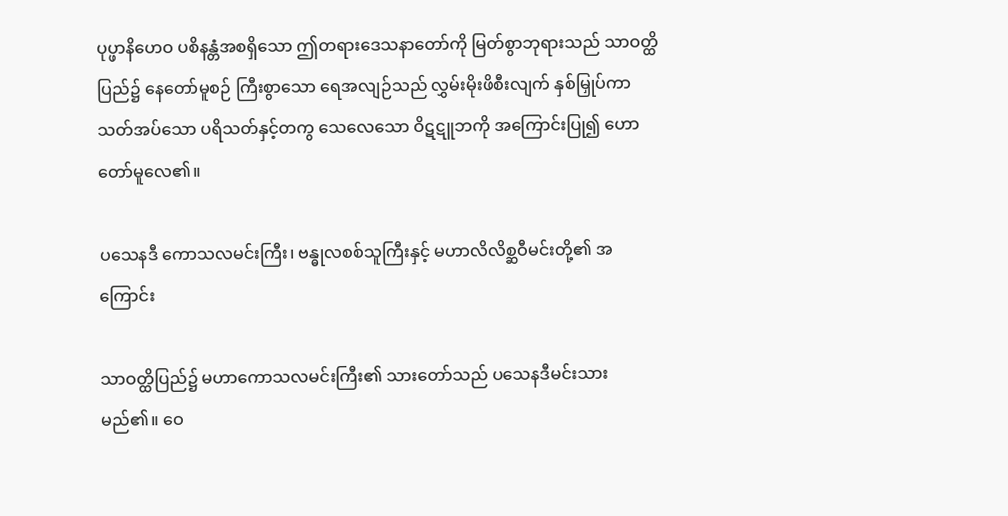ပုပ္ဖာနိဟေဝ ပစိနန္တံအစရှိသော ဤတရားဒေသနာတော်ကို မြတ်စွာဘုရားသည် သာဝတ္ထိပြည်၌ နေတော်မူစဉ် ကြီးစွာသော ရေအလျဉ်သည် လွှမ်းမိုးဖိစီးလျက် နှစ်မြှုပ်ကာသတ်အပ်သော ပရိသတ်နှင့်တကွ သေလေသော ဝိဋဋူဘကို အကြောင်းပြု၍ ဟောတော်မူလေ၏။

ပသေနဒီ ကောသလမင်းကြီး၊ ဗန္ဓုလစစ်သူကြီးနှင့် မဟာလိလိစ္ဆဝီမင်းတို့၏ အကြောင်း

သာဝတ္ထိပြည်၌ မဟာကောသလမင်းကြီး၏ သားတော်သည် ပသေနဒီမင်းသား မည်၏။ ဝေ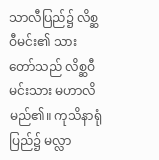သာလီပြည်၌ လိစ္ဆဝီမင်း၏ သားတော်သည် လိစ္ဆဝီမင်းသား မဟာလိ မည်၏။ ကုသိနာရုံပြည်၌ မလ္လာ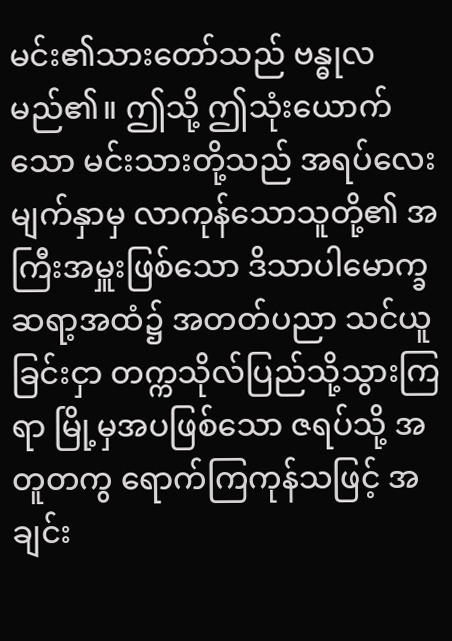မင်း၏သားတော်သည် ဗန္ဓုလ မည်၏။ ဤသို့ ဤသုံးယောက်သော မင်းသားတို့သည် အရပ်လေးမျက်နှာမှ လာကုန်သောသူတို့၏ အကြီးအမှူးဖြစ်သော ဒိသာပါမောက္ခ ဆရာ့အထံ၌ အတတ်ပညာ သင်ယူခြင်းငှာ တက္ကသိုလ်ပြည်သို့သွားကြရာ မြို့မှအပဖြစ်သော ဇရပ်သို့ အတူတကွ ရောက်ကြကုန်သဖြင့် အချင်း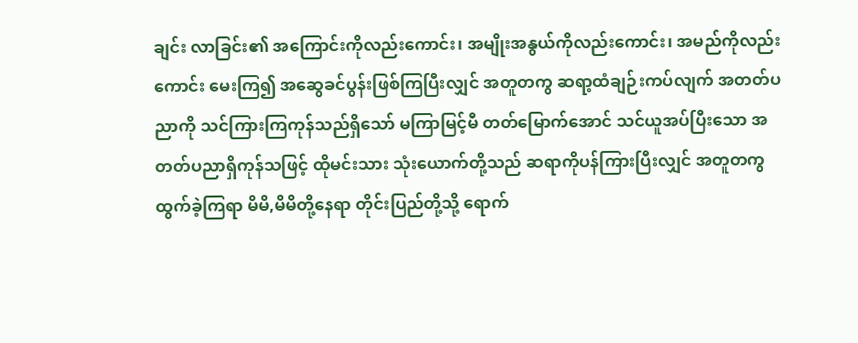ချင်း လာခြင်း၏ အကြောင်းကိုလည်းကောင်း၊ အမျိုးအနွယ်ကိုလည်းကောင်း၊ အမည်ကိုလည်းကောင်း မေးကြ၍ အဆွေခင်ပွန်းဖြစ်ကြပြီးလျှင် အတူတကွ ဆရာ့ထံချဉ်းကပ်လျက် အတတ်ပညာကို သင်ကြားကြကုန်သည်ရှိသော် မကြာမြင့်မီ တတ်မြောက်အောင် သင်ယူအပ်ပြီးသော အတတ်ပညာရှိကုန်သဖြင့် ထိုမင်းသား သုံးယောက်တို့သည် ဆရာကိုပန်ကြားပြီးလျှင် အတူတကွ ထွက်ခဲ့ကြရာ မိမိ,မိမိတို့နေရာ တိုင်းပြည်တို့သို့ ရောက်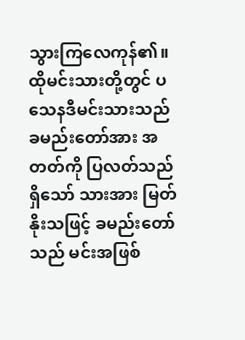သွားကြလေကုန်၏။ ထိုမင်းသားတို့တွင် ပသေနဒီမင်းသားသည် ခမည်းတော်အား အတတ်ကို ပြလတ်သည်ရှိသော် သားအား မြတ်နိုးသဖြင့် ခမည်းတော်သည် မင်းအဖြစ်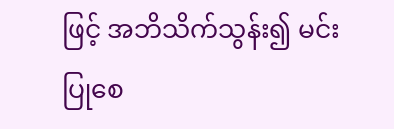ဖြင့် အဘိသိက်သွန်း၍ မင်းပြုစေ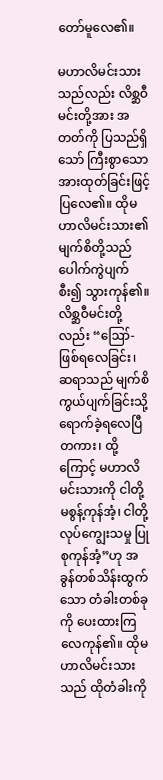တော်မူလေ၏။

မဟာလိမင်းသားသည်လည်း လိစ္ဆဝီမင်းတို့အား အတတ်ကို ပြသည်ရှိသော် ကြီးစွာသော အားထုတ်ခြင်းဖြင့် ပြလေ၏။ ထိုမဟာလိမင်းသား၏ မျက်စိတို့သည် ပေါက်ကွဲပျက်စီး၍ သွားကုန်၏။ လိစ္ဆဝီမင်းတို့လည်း “ဪ- ဖြစ်ရလေခြင်း၊ ဆရာသည် မျက်စိကွယ်ပျက်ခြင်းသို့ ရောက်ခဲ့ရလေပြီတကား၊ ထို့ကြောင့် မဟာလိမင်းသားကို ငါတို့ မစွန့်ကုန်အံ့၊ ငါတို့ လုပ်ကျွေးသမှု ပြုစုကုန်အံ့”ဟု အခွန်တစ်သိန်းထွက်သော တံခါးတစ်ခုကို ပေးထားကြလေကုန်၏။ ထိုမဟာလိမင်းသားသည် ထိုတံခါးကို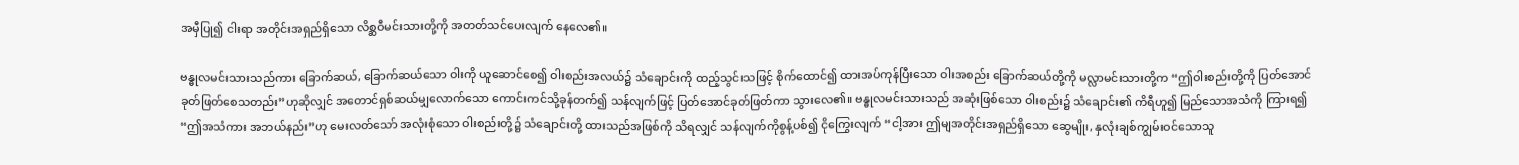အမှီပြု၍ ငါးရာ အတိုင်းအရှည်ရှိသော လိစ္ဆဝီမင်းသားတို့ကို အတတ်သင်ပေးလျက် နေလေ၏။

ဗန္ဓုလမင်းသားသည်ကား ခြောက်ဆယ်, ခြောက်ဆယ်သော ဝါးကို ယူဆောင်စေ၍ ဝါးစည်းအလယ်၌ သံချောင်းကို ထည့်သွင်းသဖြင့် စိုက်ထောင်၍ ထားအပ်ကုန်ပြီးသော ဝါးအစည်း ခြောက်ဆယ်တို့ကို မလ္လာမင်းသားတို့က “ဤဝါးစည်းတို့ကို ပြတ်အောင် ခုတ်ဖြတ်စေသတည်း”ဟုဆိုလျှင် အတောင်ရှစ်ဆယ်မျှလောက်သော ကောင်းကင်သို့ခုန်တက်၍ သန်လျက်ဖြင့် ပြတ်အောင်ခုတ်ဖြတ်ကာ သွားလေ၏။ ဗန္ဓုလမင်းသားသည် အဆုံးဖြစ်သော ဝါးစည်း၌ သံချောင်း၏ ကိရီဟူ၍ မြည်သောအသံကို ကြားရ၍ “ဤအသံကား အဘယ်နည်း”ဟု မေးလတ်သော် အလုံးစုံသော ဝါးစည်းတို့၌ သံချောင်းတို့ ထားသည်အဖြစ်ကို သိရလျှင် သန်လျက်ကိုစွန့်ပစ်၍ ငိုကြွေးလျက် “ငါ့အား ဤမျအတိုင်းအရှည်ရှိသော ဆွေမျိုး, နှလုံးချစ်ကျွမ်းဝင်သောသူ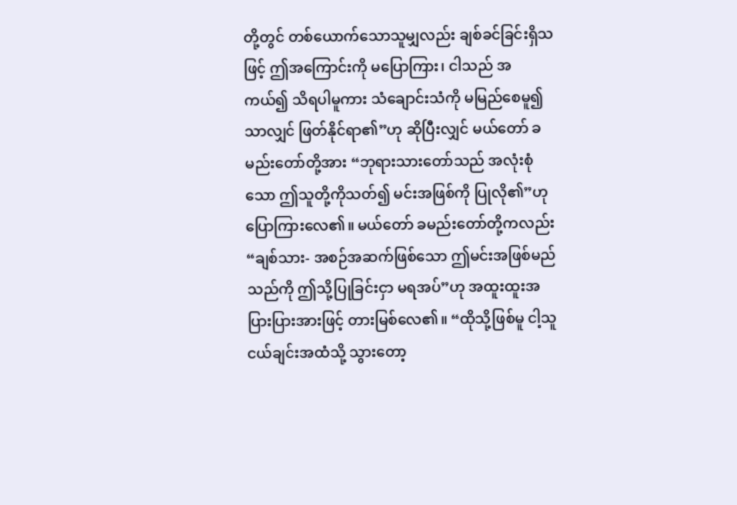တို့တွင် တစ်ယောက်သောသူမျှလည်း ချစ်ခင်ခြင်းရှိသဖြင့် ဤအကြောင်းကို မပြောကြား၊ ငါသည် အကယ်၍ သိရပါမူကား သံချောင်းသံကို မမြည်စေမူ၍သာလျှင် ဖြတ်နိုင်ရာ၏”ဟု ဆိုပြီးလျှင် မယ်တော် ခမည်းတော်တို့အား “ဘုရားသားတော်သည် အလုံးစုံသော ဤသူတို့ကိုသတ်၍ မင်းအဖြစ်ကို ပြုလို၏”ဟု ပြောကြားလေ၏။ မယ်တော် ခမည်းတော်တို့ကလည်း “ချစ်သား- အစဉ်အဆက်ဖြစ်သော ဤမင်းအဖြစ်မည်သည်ကို ဤသို့ပြုခြင်းငှာ မရအပ်”ဟု အထူးထူးအပြားပြားအားဖြင့် တားမြစ်လေ၏။ “ထိုသို့ဖြစ်မူ ငါ့သူငယ်ချင်းအထံသို့ သွားတော့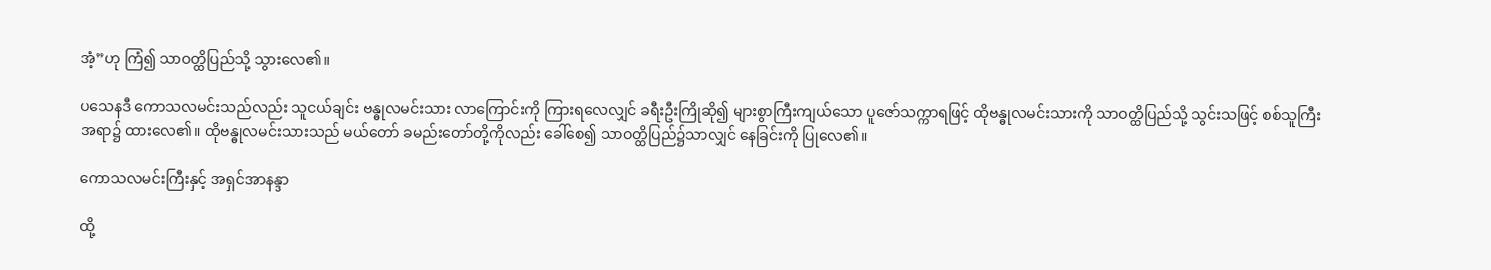အံ့”ဟု ကြံ၍ သာဝတ္ထိပြည်သို့ သွားလေ၏။

ပသေနဒီ ကောသလမင်းသည်လည်း သူငယ်ချင်း ဗန္ဓုလမင်းသား လာကြောင်းကို ကြားရလေလျှင် ခရီးဦးကြိုဆို၍ များစွာကြီးကျယ်သော ပူဇော်သက္ကာရဖြင့် ထိုဗန္ဓုလမင်းသားကို သာဝတ္ထိပြည်သို့ သွင်းသဖြင့် စစ်သူကြီးအရာ၌ ထားလေ၏။ ထိုဗန္ဓုလမင်းသားသည် မယ်တော် ခမည်းတော်တို့ကိုလည်း ခေါ်စေ၍ သာဝတ္ထိပြည်၌သာလျှင် နေခြင်းကို ပြုလေ၏။

ကောသလမင်းကြီးနှင့် အရှင်အာနန္ဒာ

ထို့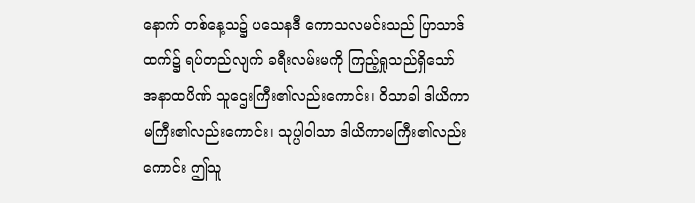နောက် တစ်နေ့သ၌ ပသေနဒီ ကောသလမင်းသည် ပြာသာဒ်ထက်၌ ရပ်တည်လျက် ခရီးလမ်းမကို ကြည့်ရှုသည်ရှိသော် အနာထပိဏ် သူဌေးကြီး၏လည်းကောင်း၊ ဝိသာခါ ဒါယိကာမကြီး၏လည်းကောင်း၊ သုပ္ပါဝါသာ ဒါယိကာမကြီး၏လည်းကောင်း ဤသူ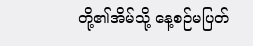တို့၏အိမ်သို့ နေ့စဉ်မပြတ်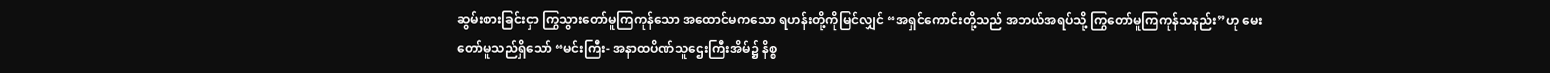ဆွမ်းစားခြင်းငှာ ကြွသွားတော်မူကြကုန်သော အထောင်မကသော ရဟန်းတို့ကိုမြင်လျှင် “အရှင်ကောင်းတို့သည် အဘယ်အရပ်သို့ ကြွတော်မူကြကုန်သနည်း”ဟု မေးတော်မူသည်ရှိသော် “မင်းကြီး- အနာထပိဏ်သူဌေးကြီးအိမ်၌ နိစ္စ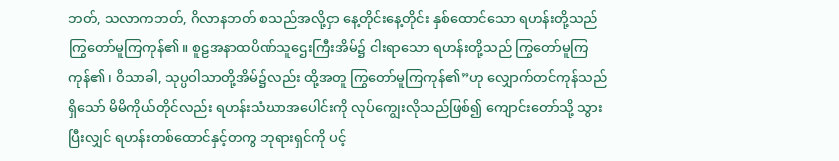ဘတ်, သလာကဘတ်, ဂိလာနဘတ် စသည်အလို့ငှာ နေ့တိုင်းနေ့တိုင်း နှစ်ထောင်သော ရဟန်းတို့သည် ကြွတော်မူကြကုန်၏။ စူဠအနာထပိဏ်သူဌေးကြီးအိမ်၌ ငါးရာသော ရဟန်းတို့သည် ကြွတော်မူကြကုန်၏၊ ဝိသာခါ, သုပ္ပဝါသာတို့အိမ်၌လည်း ထို့အတူ ကြွတော်မူကြကုန်၏”ဟု လျှောက်တင်ကုန်သည်ရှိသော် မိမိကိုယ်တိုင်လည်း ရဟန်းသံဃာအပေါင်းကို လုပ်ကျွေးလိုသည်ဖြစ်၍ ကျောင်းတော်သို့ သွားပြီးလျှင် ရဟန်းတစ်ထောင်နှင့်တကွ ဘုရားရှင်ကို ပင့်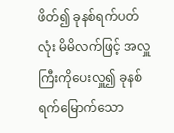ဖိတ်၍ ခုနစ်ရက်ပတ်လုံး မိမိလက်ဖြင့် အလှူကြီးကိုပေးလှူ၍ ခုနစ်ရက်မြောက်သော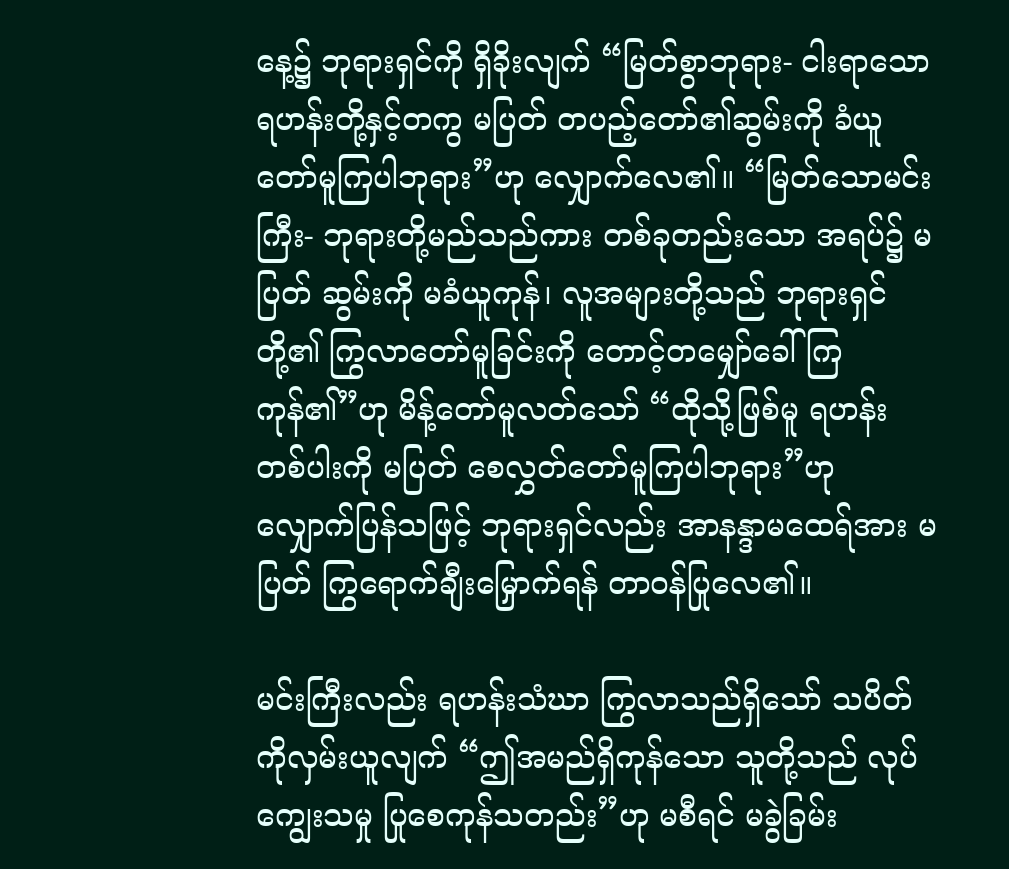နေ့၌ ဘုရားရှင်ကို ရှိခိုးလျက် “မြတ်စွာဘုရား- ငါးရာသော ရဟန်းတို့နှင့်တကွ မပြတ် တပည့်တော်၏ဆွမ်းကို ခံယူတော်မူကြပါဘုရား”ဟု လျှောက်လေ၏။ “မြတ်သောမင်းကြီး- ဘုရားတို့မည်သည်ကား တစ်ခုတည်းသော အရပ်၌ မပြတ် ဆွမ်းကို မခံယူကုန်၊ လူအများတို့သည် ဘုရားရှင်တို့၏ ကြွလာတော်မူခြင်းကို တောင့်တမျှော်ခေါ်ကြကုန်၏”ဟု မိန့်တော်မူလတ်သော် “ထိုသို့ဖြစ်မူ ရဟန်းတစ်ပါးကို မပြတ် စေလွှတ်တော်မူကြပါဘုရား”ဟု လျှောက်ပြန်သဖြင့် ဘုရားရှင်လည်း အာနန္ဒာမထေရ်အား မပြတ် ကြွရောက်ချီးမြှောက်ရန် တာဝန်ပြုလေ၏။

မင်းကြီးလည်း ရဟန်းသံဃာ ကြွလာသည်ရှိသော် သပိတ်ကိုလှမ်းယူလျက် “ဤအမည်ရှိကုန်သော သူတို့သည် လုပ်ကျွေးသမှု ပြုစေကုန်သတည်း”ဟု မစီရင် မခွဲခြမ်း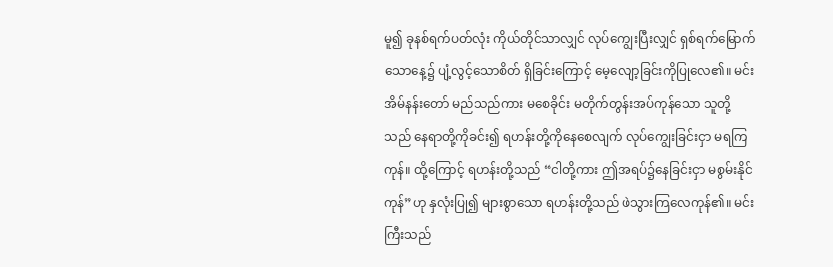မူ၍ ခုနစ်ရက်ပတ်လုံး ကိုယ်တိုင်သာလျှင် လုပ်ကျွေးပြီးလျှင် ရှစ်ရက်မြောက်သောနေ့၌ ပျံ့လွင့်သောစိတ် ရှိခြင်းကြောင့် မေ့လျော့ခြင်းကိုပြုလေ၏။ မင်းအိမ်နန်းတော် မည်သည်ကား မစေခိုင်း မတိုက်တွန်းအပ်ကုန်သော သူတို့သည် နေရာတို့ကိုခင်း၍ ရဟန်းတို့ကိုနေစေလျက် လုပ်ကျွေးခြင်းငှာ မရကြကုန်။ ထို့ကြောင့် ရဟန်းတို့သည် “ငါတို့ကား ဤအရပ်၌နေခြင်းငှာ မစွမ်းနိုင်ကုန်”ဟု နှလုံးပြု၍ များစွာသော ရဟန်းတို့သည် ဖဲသွားကြလေကုန်၏။ မင်းကြီးသည်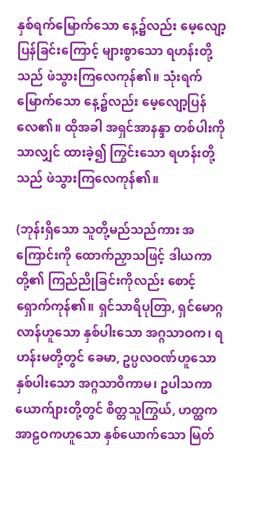နှစ်ရက်မြောက်သော နေ့၌လည်း မေ့လျော့ပြန်ခြင်းကြောင့် များစွာသော ရဟန်းတို့သည် ဖဲသွားကြလေကုန်၏။ သုံးရက်မြောက်သော နေ့၌လည်း မေ့လျော့ပြန်လေ၏။ ထိုအခါ အရှင်အာနန္ဒာ တစ်ပါးကိုသာလျှင် ထားခဲ့၍ ကြွင်းသော ရဟန်းတို့သည် ဖဲသွားကြလေကုန်၏။

(ဘုန်းရှိသော သူတို့မည်သည်ကား အကြောင်းကို ထောက်ညှာသဖြင့် ဒါယကာတို့၏ ကြည်ညိုခြင်းကိုလည်း စောင့်ရှောက်ကုန်၏။ ရှင်သာရိပုတြာ, ရှင်မောဂ္ဂလာန်ဟူသော နှစ်ပါးသော အဂ္ဂသာဝက၊ ရဟန်းမတို့တွင် ခေမာ, ဥပ္ပလဝဏ်ဟူသော နှစ်ပါးသော အဂ္ဂသာဝိကာမ၊ ဥပါသကာ ယောက်ျားတို့တွင် စိတ္တသူကြွယ်, ဟတ္ထကအာဠဝကဟူသော နှစ်ယောက်သော မြတ်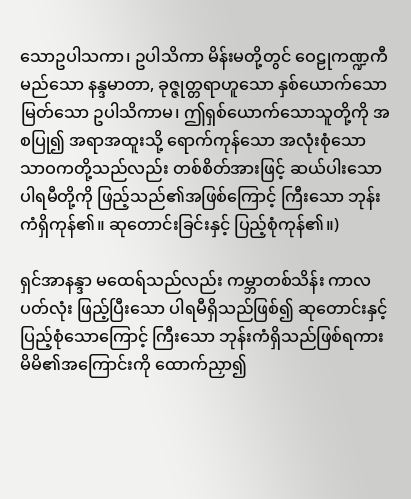သောဥပါသကာ၊ ဥပါသိကာ မိန်းမတို့တွင် ဝေဠုကဏ္ဍကီမည်သော နန္ဒမာတာ, ခုဇ္ဇုတ္တရာဟူသော နှစ်ယောက်သော မြတ်သော ဥပါသိကာမ၊ ဤရှစ်ယောက်သောသူတို့ကို အစပြု၍ အရာအထူးသို့ ရောက်ကုန်သော အလုံးစုံသော သာဝကတို့သည်လည်း တစ်စိတ်အားဖြင့် ဆယ်ပါးသော ပါရမီတို့ကို ဖြည့်သည်၏အဖြစ်ကြောင့် ကြီးသော ဘုန်းကံရှိကုန်၏။ ဆုတောင်းခြင်းနှင့် ပြည့်စုံကုန်၏။)

ရှင်အာနန္ဒာ မထေရ်သည်လည်း ကမ္ဘာတစ်သိန်း ကာလပတ်လုံး ဖြည့်ပြီးသော ပါရမီရှိသည်ဖြစ်၍ ဆုတောင်းနှင့် ပြည့်စုံသောကြောင့် ကြီးသော ဘုန်းကံရှိသည်ဖြစ်ရကား မိမိ၏အကြောင်းကို ထောက်ညှာ၍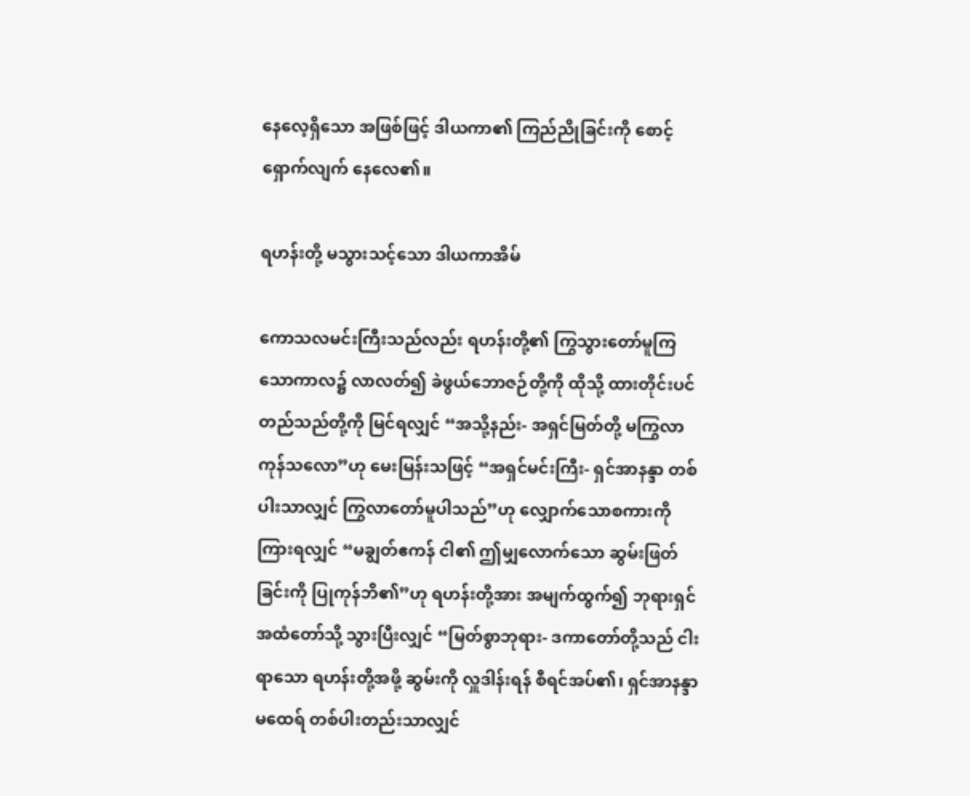နေလေ့ရှိသော အဖြစ်ဖြင့် ဒါယကာ၏ ကြည်ညိုခြင်းကို စောင့်ရှောက်လျက် နေလေ၏။

ရဟန်းတို့ မသွားသင့်သော ဒါယကာအိမ်

ကောသလမင်းကြီးသည်လည်း ရဟန်းတို့၏ ကြွသွားတော်မူကြသောကာလ၌ လာလတ်၍ ခဲဖွယ်ဘောဇဉ်တို့ကို ထိုသို့ ထားတိုင်းပင် တည်သည်တို့ကို မြင်ရလျှင် “အသို့နည်း- အရှင်မြတ်တို့ မကြွလာကုန်သလော”ဟု မေးမြန်းသဖြင့် “အရှင်မင်းကြီး- ရှင်အာနန္ဒာ တစ်ပါးသာလျှင် ကြွလာတော်မူပါသည်”ဟု လျှောက်သောစကားကို ကြားရလျှင် “မချွတ်ဧကန် ငါ၏ ဤမျှလောက်သော ဆွမ်းဖြတ်ခြင်းကို ပြုကုန်ဘိ၏”ဟု ရဟန်းတို့အား အမျက်ထွက်၍ ဘုရားရှင် အထံတော်သို့ သွားပြီးလျှင် “မြတ်စွာဘုရား- ဒကာတော်တို့သည် ငါးရာသော ရဟန်းတို့အဖို့ ဆွမ်းကို လှူဒါန်းရန် စီရင်အပ်၏၊ ရှင်အာနန္ဒာမထေရ် တစ်ပါးတည်းသာလျှင်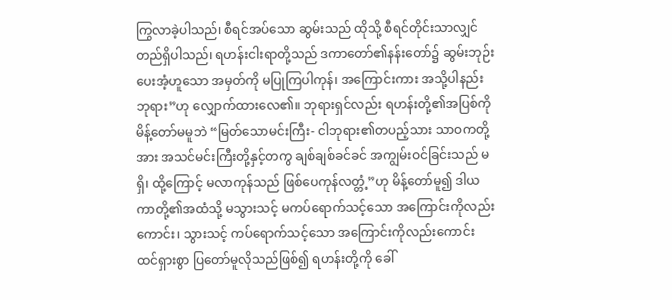ကြွလာခဲ့ပါသည်၊ စီရင်အပ်သော ဆွမ်းသည် ထိုသို့ စီရင်တိုင်းသာလျှင် တည်ရှိပါသည်၊ ရဟန်းငါးရာတို့သည် ဒကာတော်၏နန်းတော်၌ ဆွမ်းဘုဉ်းပေးအံ့ဟူသော အမှတ်ကို မပြုကြပါကုန်၊ အကြောင်းကား အသို့ပါနည်းဘုရား”ဟု လျှောက်ထားလေ၏။ ဘုရားရှင်လည်း ရဟန်းတို့၏အပြစ်ကို မိန့်တော်မမူဘဲ “မြတ်သောမင်းကြီး- ငါဘုရား၏တပည့်သား သာဝကတို့အား အသင်မင်းကြီးတို့နှင့်တကွ ချစ်ချစ်ခင်ခင် အကျွမ်းဝင်ခြင်းသည် မရှိ၊ ထို့ကြောင့် မလာကုန်သည် ဖြစ်ပေကုန်လတ္တံ့”ဟု မိန့်တော်မူ၍ ဒါယကာတို့၏အထံသို့ မသွားသင့် မကပ်ရောက်သင့်သော အကြောင်းကိုလည်းကောင်း၊ သွားသင့် ကပ်ရောက်သင့်သော အကြောင်းကိုလည်းကောင်း ထင်ရှားစွာ ပြတော်မူလိုသည်ဖြစ်၍ ရဟန်းတို့ကို ခေါ်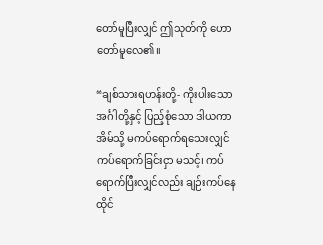တော်မူပြီးလျှင် ဤသုတ်ကို ဟောတော်မူလေ၏။

“ချစ်သားရဟန်းတို့- ကိုးပါးသောအင်္ဂါတို့နှင့် ပြည့်စုံသော ဒါယကာအိမ်သို့ မကပ်ရောက်ရသေးလျှင် ကပ်ရောက်ခြင်းငှာ မသင့်၊ ကပ်ရောက်ပြီးလျှင်လည်း ချဉ်းကပ်နေထိုင်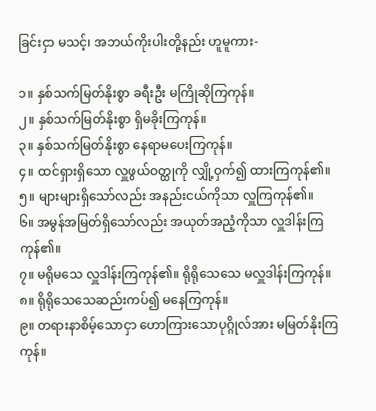ခြင်းငှာ မသင့်၊ အဘယ်ကိုးပါးတို့နည်း ဟူမူကား-

၁။ နှစ်သက်မြတ်နိုးစွာ ခရီးဦး မကြိုဆိုကြကုန်။
၂။ နှစ်သက်မြတ်နိုးစွာ ရှိမခိုးကြကုန်။
၃။ နှစ်သက်မြတ်နိုးစွာ နေရာမပေးကြကုန်။
၄။ ထင်ရှားရှိသော လှူဖွယ်ဝတ္ထုကို လျှို့ဝှက်၍ ထားကြကုန်၏။
၅။ များများရှိသော်လည်း အနည်းငယ်ကိုသာ လှူကြကုန်၏။
၆။ အမွန်အမြတ်ရှိသော်လည်း အယုတ်အညံ့ကိုသာ လှူဒါန်းကြကုန်၏။
၇။ မရိုမသေ လှူဒါန်းကြကုန်၏။ ရိုရိုသေသေ မလှူဒါန်းကြကုန်။
၈။ ရိုရိုသေသေဆည်းကပ်၍ မနေကြကုန်။
၉။ တရားနာစိမ့်သောငှာ ဟောကြားသောပုဂ္ဂိုလ်အား မမြတ်နိုးကြကုန်။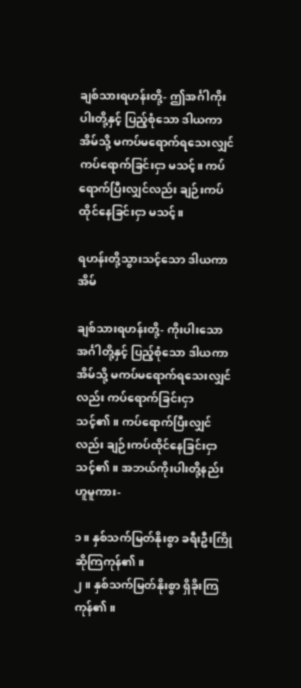ချစ်သားရဟန်းတို့- ဤအင်္ဂါကိုးပါးတို့နှင့် ပြည့်စုံသော ဒါယကာအိမ်သို့ မကပ်မရောက်ရသေးလျှင် ကပ်ရောက်ခြင်းငှာ မသင့်။ ကပ်ရောက်ပြီးလျှင်လည်း ချဉ်းကပ်ထိုင်နေခြင်းငှာ မသင့်။

ရဟန်းတို့သွားသင့်သော ဒါယကာအိမ်

ချစ်သားရဟန်းတို့- ကိုးပါးသောအင်္ဂါတို့နှင့် ပြည့်စုံသော ဒါယကာအိမ်သို့ မကပ်မရောက်ရသေးလျှင်လည်း ကပ်ရောက်ခြင်းငှာ သင့်၏။ ကပ်ရောက်ပြီးလျှင်လည်း ချဉ်းကပ်ထိုင်နေခြင်းငှာ သင့်၏။ အဘယ်ကိုးပါးတို့နည်း ဟူမူကား-

၁။ နှစ်သက်မြတ်နိုးစွာ ခရီးဦးကြိုဆိုကြကုန်၏။
၂။ နှစ်သက်မြတ်နိုးစွာ ရှိခိုးကြကုန်၏။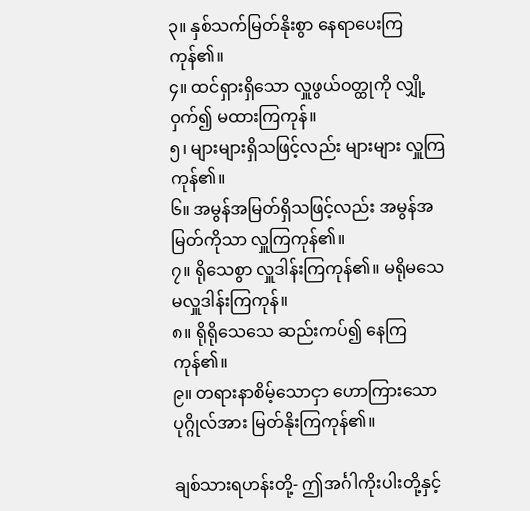၃။ နှစ်သက်မြတ်နိုးစွာ နေရာပေးကြကုန်၏။
၄။ ထင်ရှားရှိသော လှူဖွယ်ဝတ္ထုကို လျှို့ဝှက်၍ မထားကြကုန်။
၅၊ များများရှိသဖြင့်လည်း များများ လှူကြကုန်၏။
၆။ အမွန်အမြတ်ရှိသဖြင့်လည်း အမွန်အမြတ်ကိုသာ လှူကြကုန်၏။
၇။ ရိုသေစွာ လှူဒါန်းကြကုန်၏။ မရိုမသေ မလှူဒါန်းကြကုန်။
၈။ ရိုရိုသေသေ ဆည်းကပ်၍ နေကြကုန်၏။
၉။ တရားနာစိမ့်သောငှာ ဟောကြားသောပုဂ္ဂိုလ်အား မြတ်နိုးကြကုန်၏။

ချစ်သားရဟန်းတို့- ဤအင်္ဂါကိုးပါးတို့နှင့်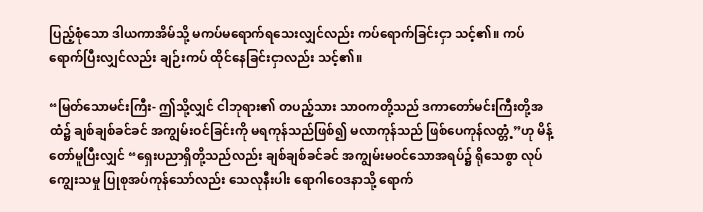ပြည့်စုံသော ဒါယကာအိမ်သို့ မကပ်မရောက်ရသေးလျှင်လည်း ကပ်ရောက်ခြင်းငှာ သင့်၏။ ကပ်ရောက်ပြီးလျှင်လည်း ချဉ်းကပ် ထိုင်နေခြင်းငှာလည်း သင့်၏။

“မြတ်သောမင်းကြီး- ဤသို့လျှင် ငါဘုရား၏ တပည့်သား သာဝကတို့သည် ဒကာတော်မင်းကြီးတို့အထံ၌ ချစ်ချစ်ခင်ခင် အကျွမ်းဝင်ခြင်းကို မရကုန်သည်ဖြစ်၍ မလာကုန်သည် ဖြစ်ပေကုန်လတ္တံ့”ဟု မိန့်တော်မူပြီးလျှင် “ရှေးပညာရှိတို့သည်လည်း ချစ်ချစ်ခင်ခင် အကျွမ်းမဝင်သောအရပ်၌ ရိုသေစွာ လုပ်ကျွေးသမှု ပြုစုအပ်ကုန်သော်လည်း သေလုနီးပါး ရောဂါဝေဒနာသို့ ရောက်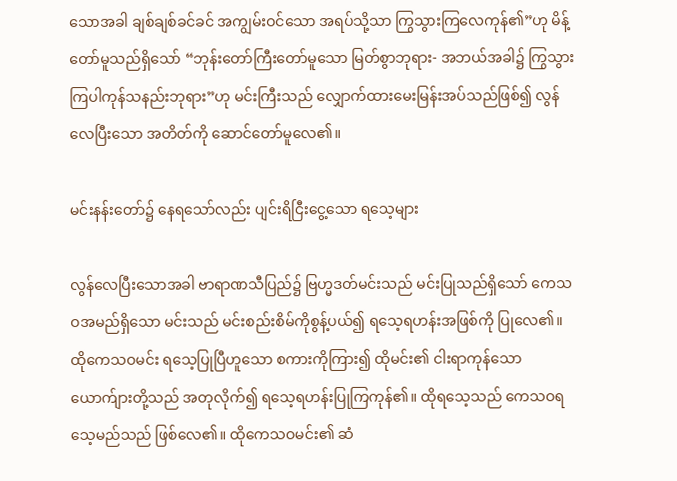သောအခါ ချစ်ချစ်ခင်ခင် အကျွမ်းဝင်သော အရပ်သို့သာ ကြွသွားကြလေကုန်၏”ဟု မိန့်တော်မူသည်ရှိသော် “ဘုန်းတော်ကြီးတော်မူသော မြတ်စွာဘုရား- အဘယ်အခါ၌ ကြွသွားကြပါကုန်သနည်းဘုရား”ဟု မင်းကြီးသည် လျှောက်ထားမေးမြန်းအပ်သည်ဖြစ်၍ လွန်လေပြီးသော အတိတ်ကို ဆောင်တော်မူလေ၏။

မင်းနန်းတော်၌ နေရသော်လည်း ပျင်းရိငြီးငွေ့သော ရသေ့များ

လွန်လေပြီးသောအခါ ဗာရာဏသီပြည်၌ ဗြဟ္မဒတ်မင်းသည် မင်းပြုသည်ရှိသော် ကေသဝအမည်ရှိသော မင်းသည် မင်းစည်းစိမ်ကိုစွန့်ပယ်၍ ရသေ့ရဟန်းအဖြစ်ကို ပြုလေ၏။ ထိုကေသဝမင်း ရသေ့ပြုပြီဟူသော စကားကိုကြား၍ ထိုမင်း၏ ငါးရာကုန်သော ယောက်ျားတို့သည် အတုလိုက်၍ ရသေ့ရဟန်းပြုကြကုန်၏။ ထိုရသေ့သည် ကေသဝရသေ့မည်သည် ဖြစ်လေ၏။ ထိုကေသဝမင်း၏ ဆံ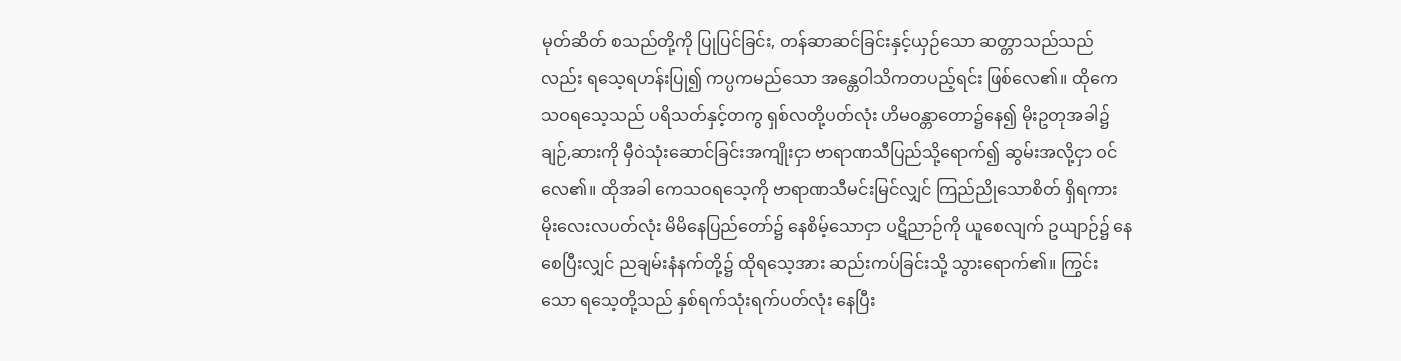မုတ်ဆိတ် စသည်တို့ကို ပြုပြင်ခြင်း, တန်ဆာဆင်ခြင်းနှင့်ယှဉ်သော ဆတ္တာသည်သည်လည်း ရသေ့ရဟန်းပြု၍ ကပ္ပကမည်သော အန္တေဝါသိကတပည့်ရင်း ဖြစ်လေ၏။ ထိုကေသဝရသေ့သည် ပရိသတ်နှင့်တကွ ရှစ်လတို့ပတ်လုံး ဟိမဝန္တာတော၌နေ၍ မိုးဥတုအခါ၌ ချဉ်,ဆားကို မှီဝဲသုံးဆောင်ခြင်းအကျိုးငှာ ဗာရာဏသီပြည်သို့ရောက်၍ ဆွမ်းအလို့ငှာ ဝင်လေ၏။ ထိုအခါ ကေသဝရသေ့ကို ဗာရာဏသီမင်းမြင်လျှင် ကြည်ညိုသောစိတ် ရှိရကား မိုးလေးလပတ်လုံး မိမိနေပြည်တော်၌ နေစိမ့်သောငှာ ပဋိညာဉ်ကို ယူစေလျက် ဥယျာဉ်၌ နေစေပြီးလျှင် ညချမ်းနံနက်တို့၌ ထိုရသေ့အား ဆည်းကပ်ခြင်းသို့ သွားရောက်၏။ ကြွင်းသော ရသေ့တို့သည် နှစ်ရက်သုံးရက်ပတ်လုံး နေပြီး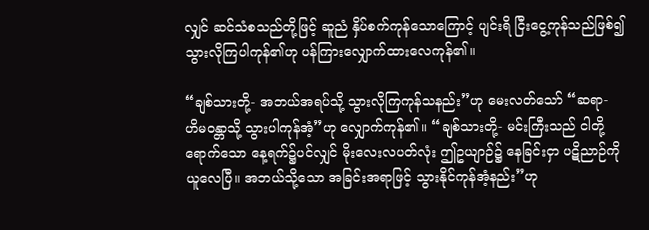လျှင် ဆင်သံစသည်တို့ဖြင့် ဆူညံ နှိပ်စက်ကုန်သောကြောင့် ပျင်းရိ ငြီးငွေ့ကုန်သည်ဖြစ်၍ သွားလိုကြပါကုန်၏ဟု ပန်ကြားလျှောက်ထားလေကုန်၏။

“ချစ်သားတို့- အဘယ်အရပ်သို့ သွားလိုကြကုန်သနည်း”ဟု မေးလတ်သော် “ဆရာ- ဟိမဝန္တာသို့ သွားပါကုန်အံ့”ဟု လျှောက်ကုန်၏။ “ချစ်သားတို့- မင်းကြီးသည် ငါတို့ရောက်သော နေ့ရက်၌ပင်လျှင် မိုးလေးလပတ်လုံး ဤဥယျာဉ်၌ နေခြင်းငှာ ပဋိညာဉ်ကိုယူလေပြီ။ အဘယ်သို့သော အခြင်းအရာဖြင့် သွားနိုင်ကုန်အံ့နည်း”ဟု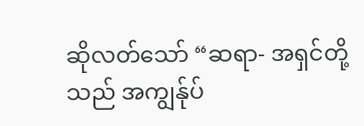ဆိုလတ်သော် “ဆရာ- အရှင်တို့သည် အကျွန်ုပ်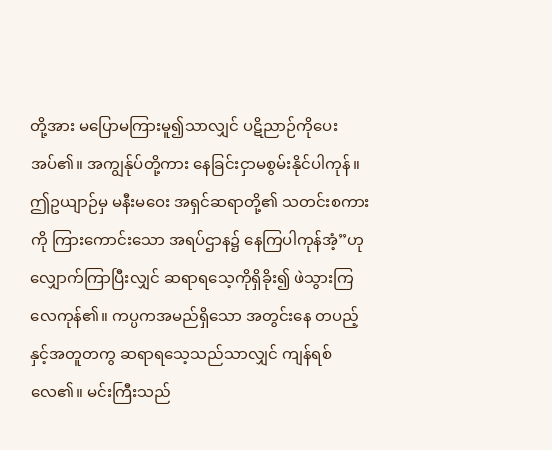တို့အား မပြောမကြားမူ၍သာလျှင် ပဋိညာဉ်ကိုပေးအပ်၏။ အကျွန်ုပ်တို့ကား နေခြင်းငှာမစွမ်းနိုင်ပါကုန်။ ဤဥယျာဉ်မှ မနီးမဝေး အရှင်ဆရာတို့၏ သတင်းစကားကို ကြားကောင်းသော အရပ်ဌာန၌ နေကြပါကုန်အံ့”ဟု လျှောက်ကြာပြီးလျှင် ဆရာရသေ့ကိုရှိခိုး၍ ဖဲသွားကြလေကုန်၏။ ကပ္ပကအမည်ရှိသော အတွင်းနေ တပည့်နှင့်အတူတကွ ဆရာရသေ့သည်သာလျှင် ကျန်ရစ်လေ၏။ မင်းကြီးသည်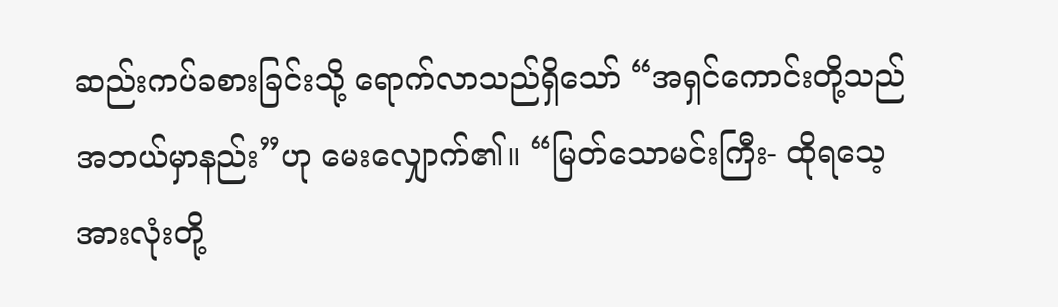ဆည်းကပ်ခစားခြင်းသို့ ရောက်လာသည်ရှိသော် “အရှင်ကောင်းတို့သည် အဘယ်မှာနည်း”ဟု မေးလျှောက်၏။ “မြတ်သောမင်းကြီး- ထိုရသေ့အားလုံးတို့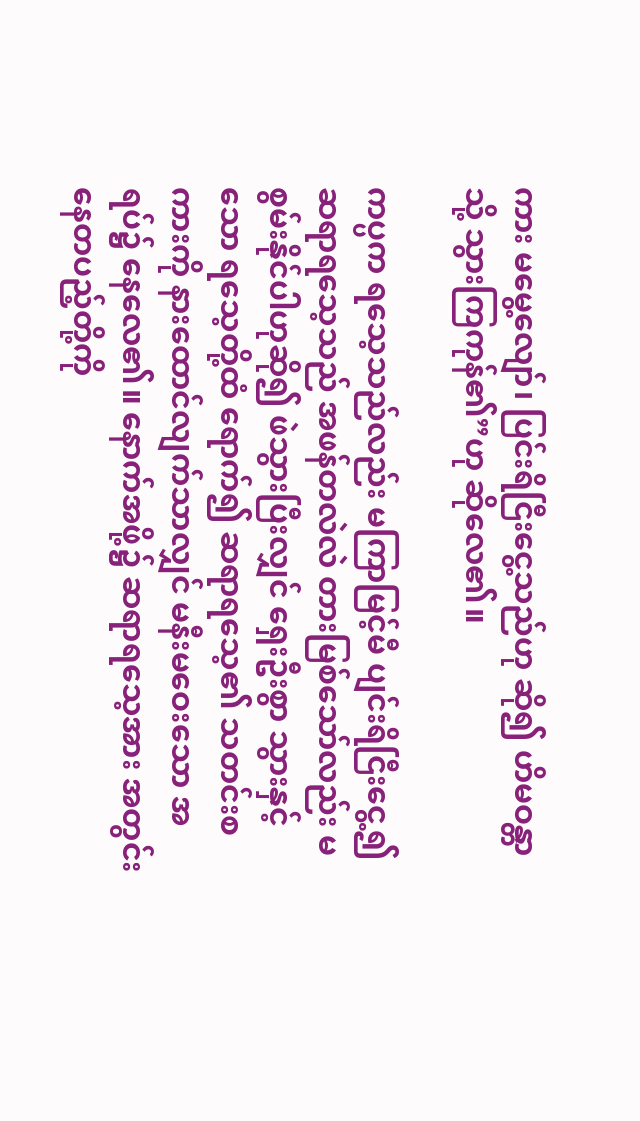ကား မမွေ့လျော်၊ ပြင်းရိငြီးငွေ့သည်ဟု ဆို၍ ဟိမဝန္တာသို့ သွားကြကုန်၏”ဟု ဆိုလေ၏။

ကပ္ပက ရသေ့သည်လည်း မကြာမြင့်မီ ပျင်းရိငြီးငွေ့၍ ဆရာရသေ့သည် အဖန်တလဲလဲ တားမြစ်သော်လည်း မစွမ်းနိုင်ပါဟုဆို၍ ဖဲသွားပြီးလျှင် ရှေးဦးစွာ သွားနှင့်သော ရသေ့တို့ထံ ရောက်၍ ဆရာရသေ့၏ သတင်းစကားကို နားထောင်လျက်သာလျှင် မနီးမဝေးသော အရပ်၌ နေလေ၏။ နောက်အဖို့၌ ဆရာရသေ့အား အတွင်းနေတပည့်တို့ကို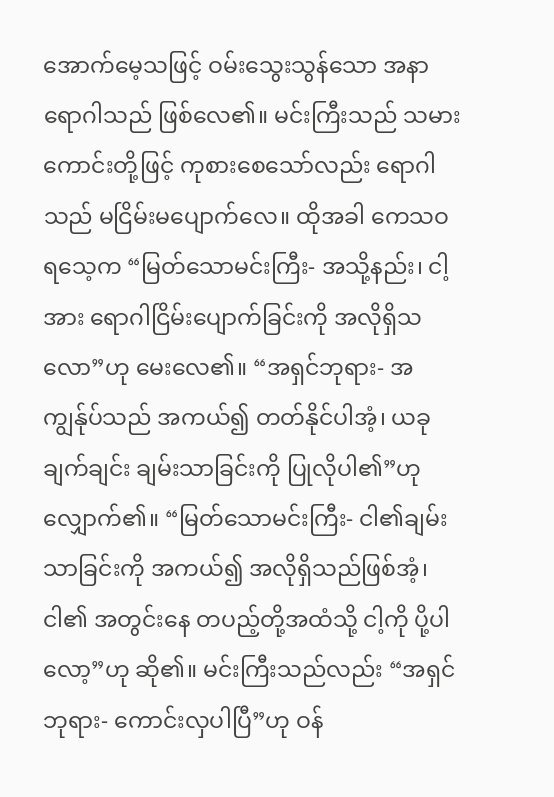အောက်မေ့သဖြင့် ဝမ်းသွေးသွန်သော အနာရောဂါသည် ဖြစ်လေ၏။ မင်းကြီးသည် သမားကောင်းတို့ဖြင့် ကုစားစေသော်လည်း ရောဂါသည် မငြိမ်းမပျောက်လေ။ ထိုအခါ ကေသဝရသေ့က “မြတ်သောမင်းကြီး- အသို့နည်း၊ ငါ့အား ရောဂါငြိမ်းပျောက်ခြင်းကို အလိုရှိသလော”ဟု မေးလေ၏။ “အရှင်ဘုရား- အကျွန်ုပ်သည် အကယ်၍ တတ်နိုင်ပါအံ့၊ ယခုချက်ချင်း ချမ်းသာခြင်းကို ပြုလိုပါ၏”ဟု လျှောက်၏။ “မြတ်သောမင်းကြီး- ငါ၏ချမ်းသာခြင်းကို အကယ်၍ အလိုရှိသည်ဖြစ်အံ့၊ ငါ၏ အတွင်းနေ တပည့်တို့အထံသို့ ငါ့ကို ပို့ပါလော့”ဟု ဆို၏။ မင်းကြီးသည်လည်း “အရှင်ဘုရား- ကောင်းလှပါပြီ”ဟု ဝန်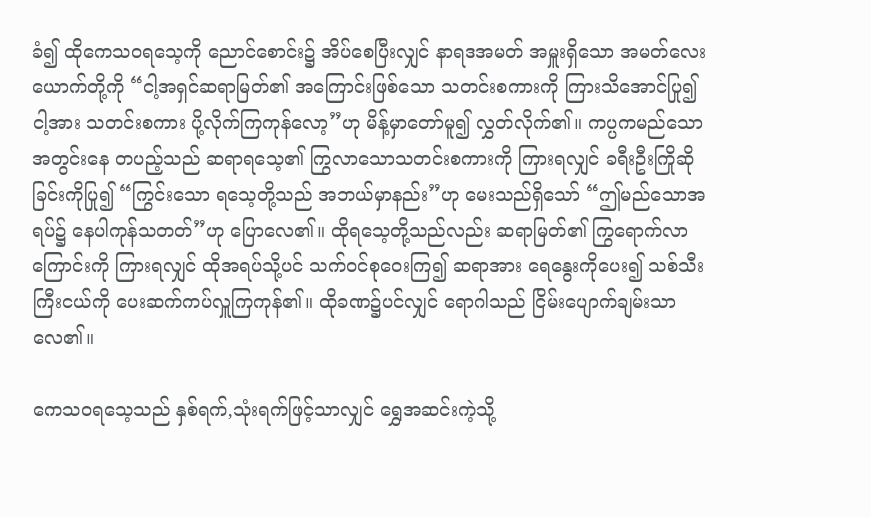ခံ၍ ထိုကေသဝရသေ့ကို ညောင်စောင်း၌ အိပ်စေပြီးလျှင် နာရဒအမတ် အမှူးရှိသော အမတ်လေးယောက်တို့ကို “ငါ့အရှင်ဆရာမြတ်၏ အကြောင်းဖြစ်သော သတင်းစကားကို ကြားသိအောင်ပြု၍ ငါ့အား သတင်းစကား ပို့လိုက်ကြကုန်လော့”ဟု မိန့်မှာတော်မူ၍ လွှတ်လိုက်၏။ ကပ္ပကမည်သော အတွင်းနေ တပည့်သည် ဆရာရသေ့၏ ကြွလာသောသတင်းစကားကို ကြားရလျှင် ခရီးဦးကြိုဆိုခြင်းကိုပြု၍ “ကြွင်းသော ရသေ့တို့သည် အဘယ်မှာနည်း”ဟု မေးသည်ရှိသော် “ဤမည်သောအရပ်၌ နေပါကုန်သတတ်”ဟု ပြောလေ၏။ ထိုရသေ့တို့သည်လည်း ဆရာမြတ်၏ ကြွရောက်လာကြောင်းကို ကြားရလျှင် ထိုအရပ်သို့ပင် သက်ဝင်စုဝေးကြ၍ ဆရာအား ရေနွေးကိုပေး၍ သစ်သီးကြီးငယ်ကို ပေးဆက်ကပ်လှူကြကုန်၏။ ထိုခဏ၌ပင်လျှင် ရောဂါသည် ငြိမ်းပျောက်ချမ်းသာလေ၏။

ကေသဝရသေ့သည် နှစ်ရက်,သုံးရက်ဖြင့်သာလျှင် ရွှေအဆင်းကဲ့သို့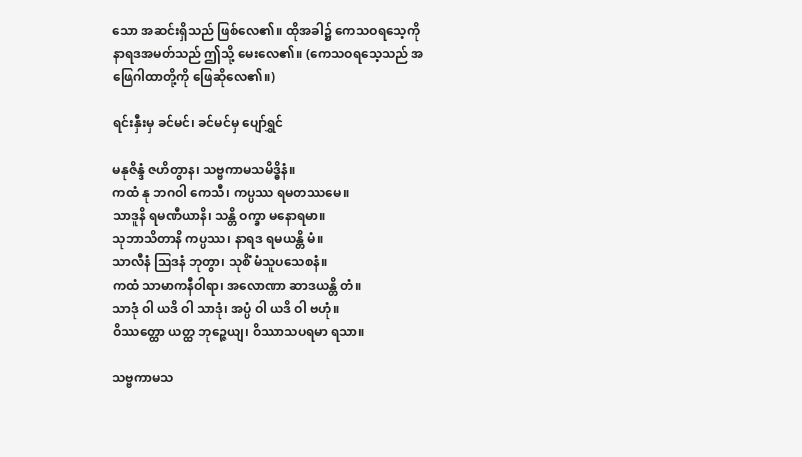သော အဆင်းရှိသည် ဖြစ်လေ၏။ ထိုအခါ၌ ကေသဝရသေ့ကို နာရဒအမတ်သည် ဤသို့ မေးလေ၏။ (ကေသဝရသေ့သည် အဖြေဂါထာတို့ကို ဖြေဆိုလေ၏။)

ရင်းနှီးမှ ခင်မင်၊ ခင်မင်မှ ပျော်ရွှင်

မနုဇိန္ဒံ ဇဟိတွာန၊ သဗ္ဗကာမသမိဒ္ဓိနံ။
ကထံ နု ဘဂဝါ ကေသီ၊ ကပ္ပဿ ရမတဿမေ။
သာဒူနိ ရမဏီယာနိ၊ သန္တိ ဝက္ခာ မနောရမာ။
သုဘာသိတာနိ ကပ္ပဿ၊ နာရဒ ရမယန္တိ မံ။
သာလီနံ ဩဒနံ ဘုတွာ၊ သုစိံ မံသူပသေစနံ။
ကထံ သာမာကနီဝါရာ၊ အလောဏာ ဆာဒယန္တိ တံ။
သာဒုံ ဝါ ယဒိ ဝါ သာဒုံ၊ အပ္ပံ ဝါ ယဒိ ဝါ ဗဟုံ။
ဝိဿတ္ထော ယတ္ထ ဘုဉ္ဇေယျ၊ ဝိဿာသပရမာ ရသာ။

သဗ္ဗကာမသ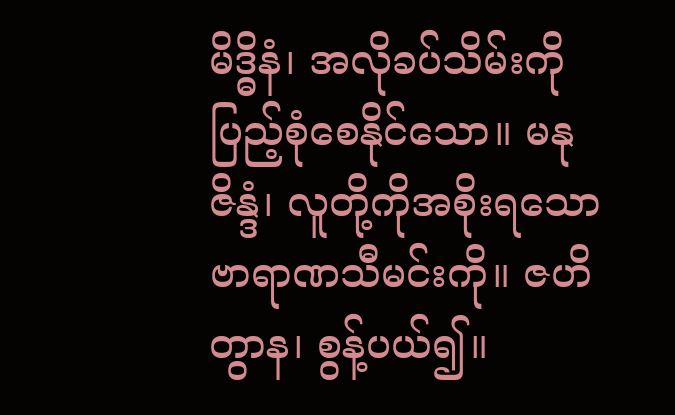မိဒ္ဓိနံ၊ အလိုခပ်သိမ်းကို ပြည့်စုံစေနိုင်သော။ မနုဇိန္ဒံ၊ လူတို့ကိုအစိုးရသော ဗာရာဏသီမင်းကို။ ဇဟိတွာန၊ စွန့်ပယ်၍။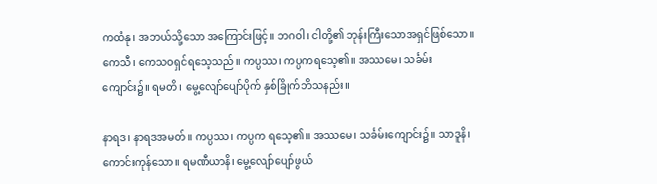ကထံနု၊ အဘယ်သို့သော အကြောင်းဖြင့်။ ဘဂဝါ၊ ငါတို့၏ ဘုန်းကြီးသောအရှင်ဖြစ်သော။ ကေသီ၊ ကေသဝရှင်ရသေ့သည်။ ကပ္ပဿ၊ ကပ္ပကရသေ့၏။ အဿမေ၊ သင်္ခမ်းကျောင်း၌။ ရမတိ၊ မွေ့လျော်ပျော်ပိုက် နှစ်ခြိုက်ဘိသနည်း။

နာရဒ၊ နာရဒအမတ်။ ကပ္ပဿ၊ ကပ္ပက ရသေ့၏။ အဿမေ၊ သင်္ခမ်းကျောင်း၌။ သာဒူနိ၊ ကောင်းကုန်သော။ ရမဏီယာနိ၊ မွေ့လျော်ပျော်ဖွယ်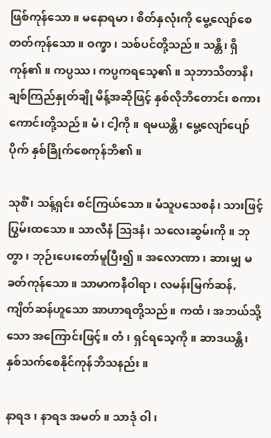ဖြစ်ကုန်သော။ မနောရမာ၊ စိတ်နှလုံးကို မွေ့လျော်စေတတ်ကုန်သော။ ဝက္ခာ၊ သစ်ပင်တို့သည်။ သန္တိ၊ ရှိကုန်၏။ ကပ္ပဿ၊ ကပ္ပကရသေ့၏။ သုဘာသိတာနိ၊ ချစ်ကြည်နှုတ်ချို မိန့်အဆိုဖြင့် နှစ်လိုဘိတောင်း စကားကောင်းတို့သည်။ မံ၊ ငါ့ကို။ ရမယန္တိ၊ မွေ့လျော်ပျော်ပိုက် နှစ်ခြိုက်စေကုန်ဘိ၏။

သုစိံ၊ သန့်ရှင်း စင်ကြယ်သော။ မံသူပသေစနံ၊ သားဖြင့် ပြွမ်းထသော။ သာလီနံ ဩဒနံ၊ သလေးဆွမ်းကို။ ဘုတွာ၊ ဘုဉ်းပေးတော်မူပြီး၍။ အလောဏာ၊ ဆားမျှ မခတ်ကုန်သော။ သာမာကနီဝါရာ၊ လမန်းမြက်ဆန်, ကျိတ်ဆန်ဟူသော အာဟာရတို့သည်။ ကထံ၊ အဘယ်သို့သော အကြောင်းဖြင့်။ တံ၊ ရှင်ရသေ့ကို။ ဆာဒယန္တိ၊ နှစ်သက်စေနိုင်ကုန်ဘိသနည်း။

နာရဒ၊ နာရဒ အမတ်။ သာဒုံ ဝါ၊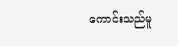ကောင်းသည်မူ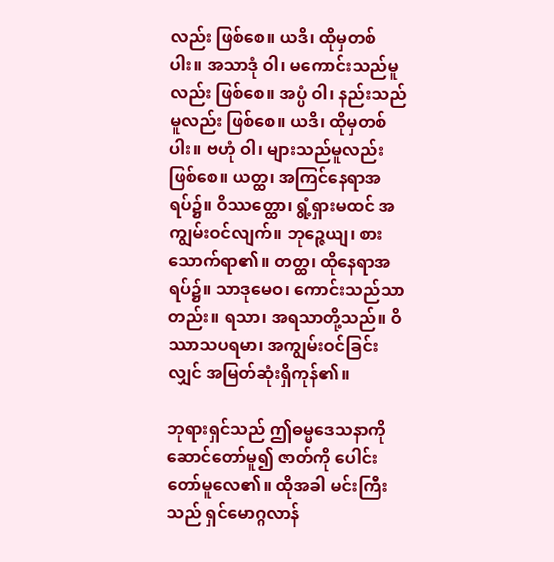လည်း ဖြစ်စေ။ ယဒိ၊ ထိုမှတစ်ပါး။ အသာဒုံ ဝါ၊ မကောင်းသည်မူလည်း ဖြစ်စေ။ အပ္ပံ ဝါ၊ နည်းသည်မူလည်း ဖြစ်စေ။ ယဒိ၊ ထိုမှတစ်ပါး။ ဗဟုံ ဝါ၊ များသည်မူလည်း ဖြစ်စေ။ ယတ္ထ၊ အကြင်နေရာအရပ်၌။ ဝိဿတ္ထော၊ ရွံ့ရှားမထင် အကျွမ်းဝင်လျက်။ ဘုဉ္ဇေယျ၊ စားသောက်ရာ၏။ တတ္ထ၊ ထိုနေရာအရပ်၌။ သာဒုမေဝ၊ ကောင်းသည်သာတည်း။ ရသာ၊ အရသာတို့သည်။ ဝိဿာသပရမာ၊ အကျွမ်းဝင်ခြင်းလျှင် အမြတ်ဆုံးရှိကုန်၏။

ဘုရားရှင်သည် ဤဓမ္မဒေသနာကို ဆောင်တော်မူ၍ ဇာတ်ကို ပေါင်းတော်မူလေ၏။ ထိုအခါ မင်းကြီးသည် ရှင်မောဂ္ဂလာန်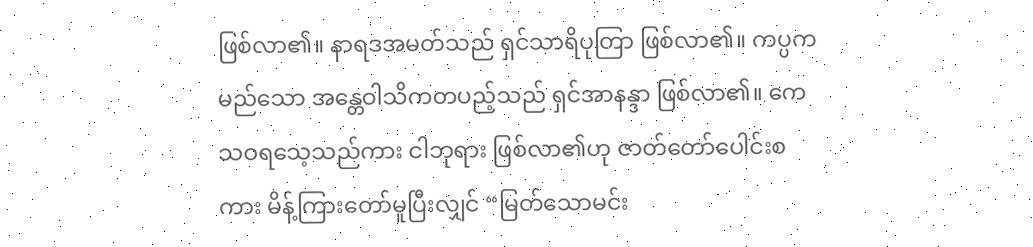ဖြစ်လာ၏။ နာရဒအမတ်သည် ရှင်သာရိပုတြာ ဖြစ်လာ၏။ ကပ္ပကမည်သော အန္တေဝါသိကတပည့်သည် ရှင်အာနန္ဒာ ဖြစ်လာ၏။ ကေသဝရသေ့သည်ကား ငါဘုရား ဖြစ်လာ၏ဟု ဇာတ်တော်ပေါင်းစကား မိန့်ကြားတော်မူပြီးလျှင် “မြတ်သောမင်း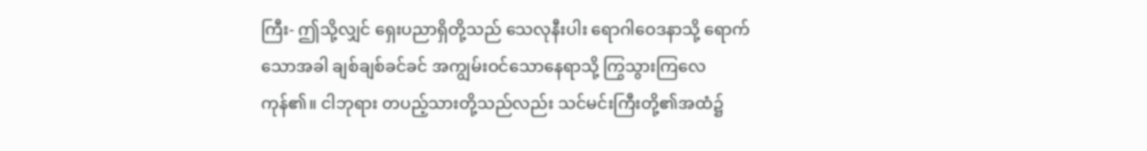ကြီး- ဤသို့လျှင် ရှေးပညာရှိတို့သည် သေလုနီးပါး ရောဂါဝေဒနာသို့ ရောက်သောအခါ ချစ်ချစ်ခင်ခင် အကျွမ်းဝင်သောနေရာသို့ ကြွသွားကြလေကုန်၏။ ငါဘုရား တပည့်သားတို့သည်လည်း သင်မင်းကြီးတို့၏အထံ၌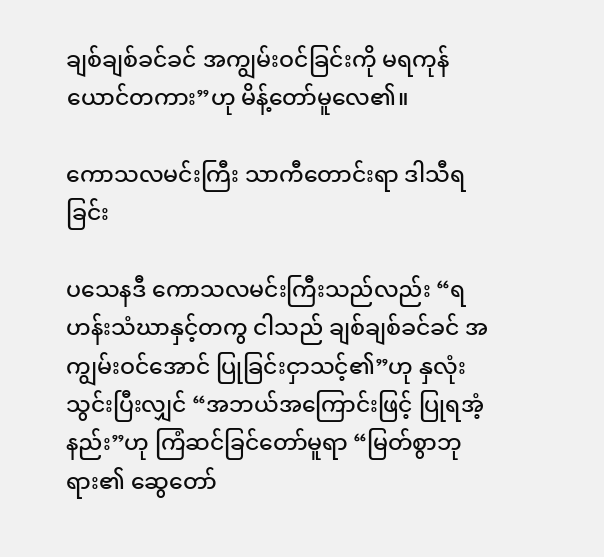ချစ်ချစ်ခင်ခင် အကျွမ်းဝင်ခြင်းကို မရကုန်ယောင်တကား”ဟု မိန့်တော်မူလေ၏။

ကောသလမင်းကြီး သာကီတောင်းရာ ဒါသီရခြင်း

ပသေနဒီ ကောသလမင်းကြီးသည်လည်း “ရဟန်းသံဃာနှင့်တကွ ငါသည် ချစ်ချစ်ခင်ခင် အကျွမ်းဝင်အောင် ပြုခြင်းငှာသင့်၏”ဟု နှလုံးသွင်းပြီးလျှင် “အဘယ်အကြောင်းဖြင့် ပြုရအံ့နည်း”ဟု ကြံဆင်ခြင်တော်မူရာ “မြတ်စွာဘုရား၏ ဆွေတော်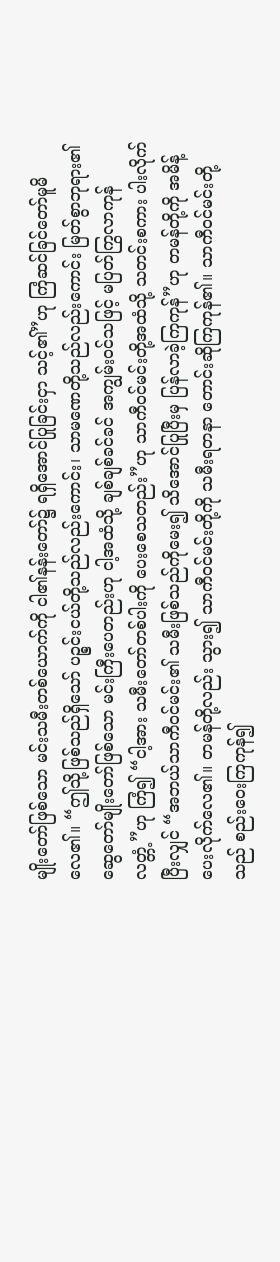မျိုးတော်ဖြစ်သော မင်းသမီးတစ်ယောက်ကို ငါ၏နန်းတော်၌ ရရှိအောင်ပြုခြင်းငှာ သင့်၏”ဟု ကြံဆင်ခြင်တော်မူမိလေ၏။ “ဤသို့ဖြစ်သည်ရှိသော် ပဉ္စင်းငယ်တို့သည်လည်းကောင်း၊ သာမဏေတို့သည်လည်းကောင်း မြတ်စွာဘုရား၏ ဆွေတော်မျိုးတော်ဖြစ်သော မင်းကြီးပေတည်းဟု ငါ့အထံသို့ ချစ်ချစ်ခင်ခင် အကျွမ်းဝင်သဖြင့် မပြတ်ကြွလာကုန်လတ္တံ့”ဟု ကြံ၍ “ငါ့အား သမီးတော်တစ်ပါးကို ပေးစေသတည်း”ဟု သာကီဝင်မင်းတို့အထံသို့ သတင်းစကား ပါးလိုက်ပြီးလျှင် “အဘယ်သာကီဝင်မင်း၏ သမီးဖြစ်သည်ကိုမေး၍ သိအောင်ပြုပြီးမှ ပြန်လာခဲ့ကြကုန်”ဟု တမန်တို့ကို အမိန့်ပေးလိုက်လေ၏။ တမန်တို့လည်း သွား၍ သာကီဝင်မင်းတို့ကို သမီးရတနာ တောင်းဆိုကြကုန်၏။ သာကီဝင်မင်းတို့သည် စည်းဝေးကြကုန်၍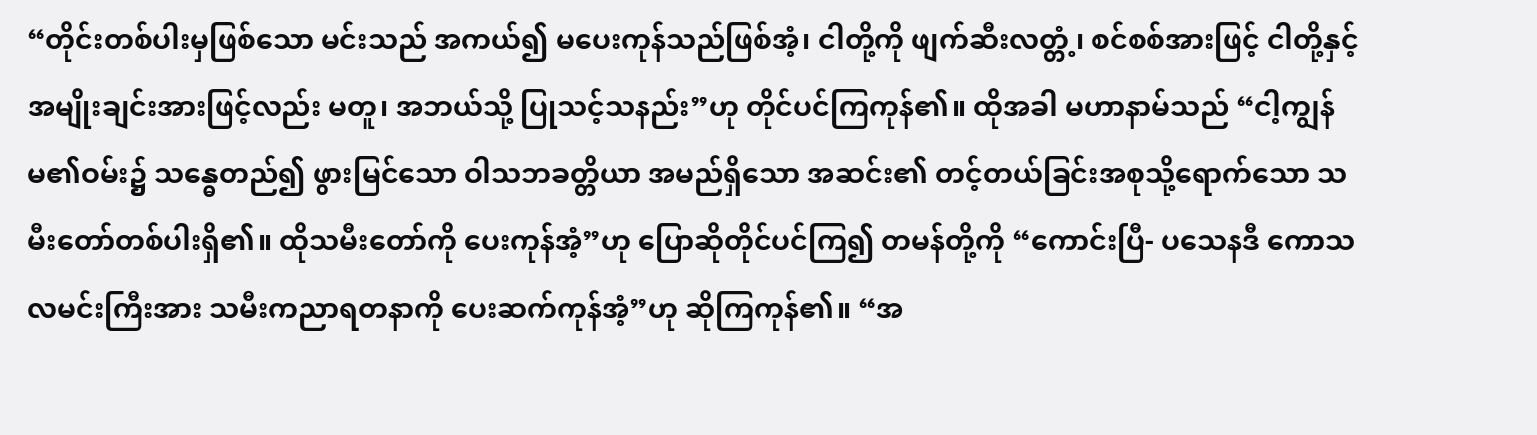“တိုင်းတစ်ပါးမှဖြစ်သော မင်းသည် အကယ်၍ မပေးကုန်သည်ဖြစ်အံ့၊ ငါတို့ကို ဖျက်ဆီးလတ္တံ့၊ စင်စစ်အားဖြင့် ငါတို့နှင့် အမျိုးချင်းအားဖြင့်လည်း မတူ၊ အဘယ်သို့ ပြုသင့်သနည်း”ဟု တိုင်ပင်ကြကုန်၏။ ထိုအခါ မဟာနာမ်သည် “ငါ့ကျွန်မ၏ဝမ်း၌ သန္ဓေတည်၍ ဖွားမြင်သော ဝါသဘခတ္တိယာ အမည်ရှိသော အဆင်း၏ တင့်တယ်ခြင်းအစုသို့ရောက်သော သမီးတော်တစ်ပါးရှိ၏။ ထိုသမီးတော်ကို ပေးကုန်အံ့”ဟု ပြောဆိုတိုင်ပင်ကြ၍ တမန်တို့ကို “ကောင်းပြီ- ပသေနဒီ ကောသလမင်းကြီးအား သမီးကညာရတနာကို ပေးဆက်ကုန်အံ့”ဟု ဆိုကြကုန်၏။ “အ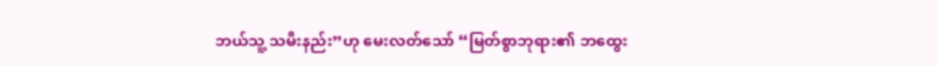ဘယ်သူ့ သမီးနည်း”ဟု မေးလတ်သော် “မြတ်စွာဘုရား၏ ဘထွေး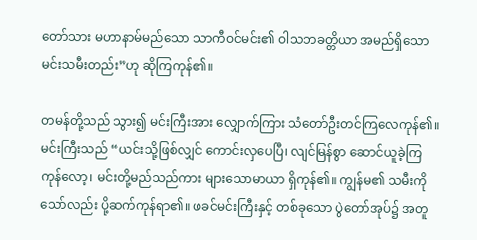တော်သား မဟာနာမ်မည်သော သာကီဝင်မင်း၏ ဝါသဘခတ္တိယာ အမည်ရှိသော မင်းသမီးတည်း”ဟု ဆိုကြကုန်၏။

တမန်တို့သည် သွား၍ မင်းကြီးအား လျှောက်ကြား သံတော်ဦးတင်ကြလေကုန်၏။ မင်းကြီးသည် “ယင်းသို့ဖြစ်လျှင် ကောင်းလှပေပြီ၊ လျင်မြန်စွာ ဆောင်ယူခဲ့ကြကုန်လော့၊ မင်းတို့မည်သည်ကား များသောမာယာ ရှိကုန်၏။ ကျွန်မ၏ သမီးကိုသော်လည်း ပို့ဆက်ကုန်ရာ၏။ ဖခင်မင်းကြီးနှင့် တစ်ခုသော ပွဲတော်အုပ်၌ အတူ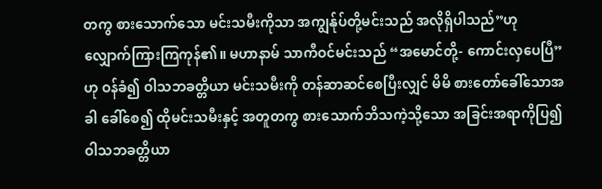တကွ စားသောက်သော မင်းသမီးကိုသာ အကျွန်ုပ်တို့မင်းသည် အလိုရှိပါသည်”ဟု လျှောက်ကြားကြကုန်၏။ မဟာနာမ် သာကီဝင်မင်းသည် “အမောင်တို့- ကောင်းလှပေပြီ”ဟု ဝန်ခံ၍ ဝါသဘခတ္တိယာ မင်းသမီးကို တန်ဆာဆင်စေပြီးလျှင် မိမိ စားတော်ခေါ်သောအခါ ခေါ်စေ၍ ထိုမင်းသမီးနှင့် အတူတကွ စားသောက်ဘိသကဲ့သို့သော အခြင်းအရာကိုပြ၍ ဝါသဘခတ္တိယာ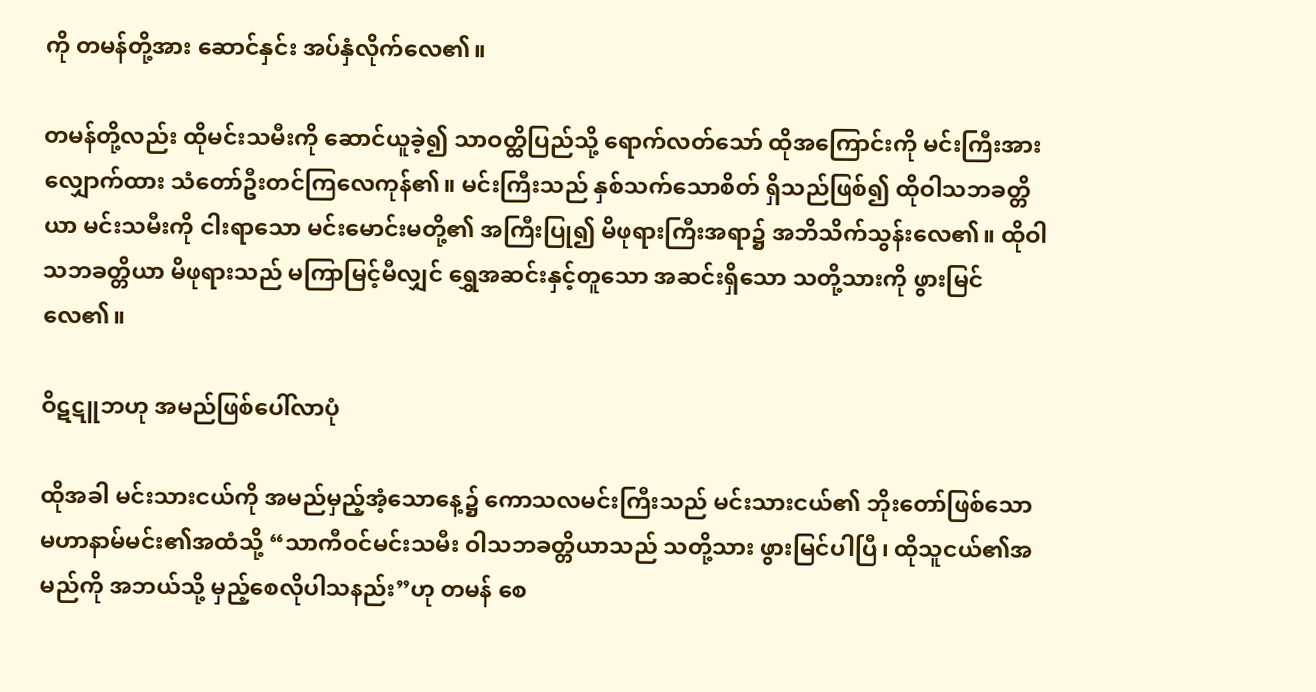ကို တမန်တို့အား ဆောင်နှင်း အပ်နှံလိုက်လေ၏။

တမန်တို့လည်း ထိုမင်းသမီးကို ဆောင်ယူခဲ့၍ သာဝတ္ထိပြည်သို့ ရောက်လတ်သော် ထိုအကြောင်းကို မင်းကြီးအား လျှောက်ထား သံတော်ဦးတင်ကြလေကုန်၏။ မင်းကြီးသည် နှစ်သက်သောစိတ် ရှိသည်ဖြစ်၍ ထိုဝါသဘခတ္တိယာ မင်းသမီးကို ငါးရာသော မင်းမောင်းမတို့၏ အကြီးပြု၍ မိဖုရားကြီးအရာ၌ အဘိသိက်သွန်းလေ၏။ ထိုဝါသဘခတ္တိယာ မိဖုရားသည် မကြာမြင့်မီလျှင် ရွှေအဆင်းနှင့်တူသော အဆင်းရှိသော သတို့သားကို ဖွားမြင်လေ၏။

ဝိဋဋူဘဟု အမည်ဖြစ်ပေါ်လာပုံ

ထိုအခါ မင်းသားငယ်ကို အမည်မှည့်အံ့သောနေ့၌ ကောသလမင်းကြီးသည် မင်းသားငယ်၏ ဘိုးတော်ဖြစ်သော မဟာနာမ်မင်း၏အထံသို့ “သာကီဝင်မင်းသမီး ဝါသဘခတ္တိယာသည် သတို့သား ဖွားမြင်ပါပြီ၊ ထိုသူငယ်၏အမည်ကို အဘယ်သို့ မှည့်စေလိုပါသနည်း”ဟု တမန် စေ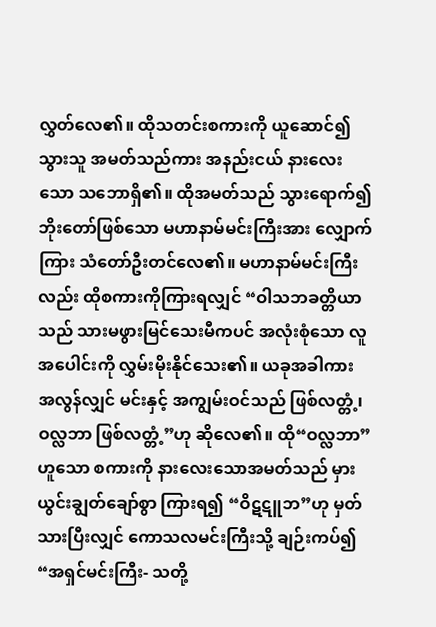လွှတ်လေ၏။ ထိုသတင်းစကားကို ယူဆောင်၍သွားသူ အမတ်သည်ကား အနည်းငယ် နားလေးသော သဘောရှိ၏။ ထိုအမတ်သည် သွားရောက်၍ ဘိုးတော်ဖြစ်သော မဟာနာမ်မင်းကြီးအား လျှောက်ကြား သံတော်ဦးတင်လေ၏။ မဟာနာမ်မင်းကြီးလည်း ထိုစကားကိုကြားရလျှင် “ဝါသဘခတ္တိယာသည် သားမဖွားမြင်သေးမီကပင် အလုံးစုံသော လူအပေါင်းကို လွှမ်းမိုးနိုင်သေး၏။ ယခုအခါကား အလွန်လျှင် မင်းနှင့် အကျွမ်းဝင်သည် ဖြစ်လတ္တံ့၊ ဝလ္လဘာ ဖြစ်လတ္တံ့”ဟု ဆိုလေ၏။ ထို“ဝလ္လဘာ”ဟူသော စကားကို နားလေးသောအမတ်သည် မှားယွင်းချွတ်ချော်စွာ ကြားရ၍ “ဝိဋဋူဘ”ဟု မှတ်သားပြီးလျှင် ကောသလမင်းကြီးသို့ ချဉ်းကပ်၍ “အရှင်မင်းကြီး- သတို့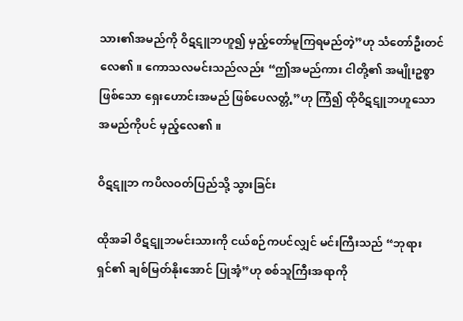သား၏အမည်ကို ဝိဋဋူဘဟူ၍ မှည့်တော်မူကြရမည်တဲ့”ဟု သံတော်ဦးတင်လေ၏။ ကောသလမင်းသည်လည်း “ဤအမည်ကား ငါတို့၏ အမျိုးဥစ္စာဖြစ်သော ရှေးဟောင်းအမည် ဖြစ်ပေလတ္တံ့”ဟု ကြံ၍ ထိုဝိဋဋူဘဟူသော အမည်ကိုပင် မှည့်လေ၏။

ဝိဋဋူဘ ကပိလဝတ်ပြည်သို့ သွားခြင်း

ထိုအခါ ဝိဋဋူဘမင်းသားကို ငယ်စဉ်ကပင်လျှင် မင်းကြီးသည် “ဘုရားရှင်၏ ချစ်မြတ်နိုးအောင် ပြုအံ့”ဟု စစ်သူကြီးအရာကို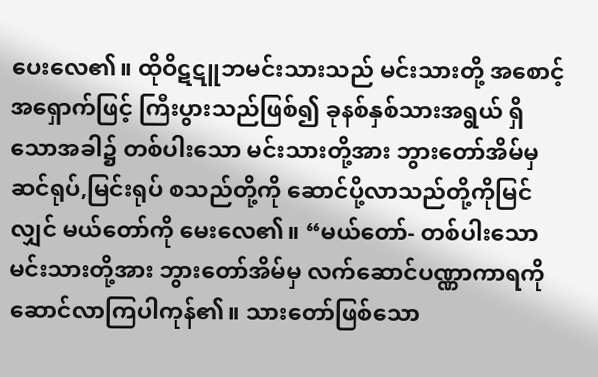ပေးလေ၏။ ထိုဝိဋဋူဘမင်းသားသည် မင်းသားတို့ အစောင့်အရှောက်ဖြင့် ကြီးပွားသည်ဖြစ်၍ ခုနစ်နှစ်သားအရွယ် ရှိသောအခါ၌ တစ်ပါးသော မင်းသားတို့အား ဘွားတော်အိမ်မှ ဆင်ရုပ်,မြင်းရုပ် စသည်တို့ကို ဆောင်ပို့လာသည်တို့ကိုမြင်လျှင် မယ်တော်ကို မေးလေ၏။ “မယ်တော်- တစ်ပါးသော မင်းသားတို့အား ဘွားတော်အိမ်မှ လက်ဆောင်ပဏ္ဏာကာရကို ဆောင်လာကြပါကုန်၏။ သားတော်ဖြစ်သော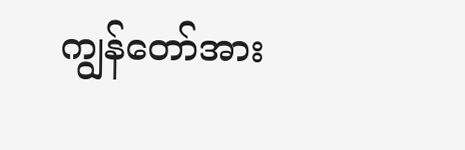ကျွန်တော်အား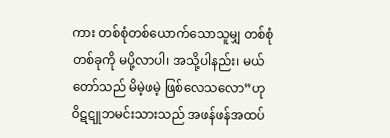ကား တစ်စုံတစ်ယောက်သောသူမျှ တစ်စုံတစ်ခုကို မပို့လာပါ၊ အသို့ပါနည်း၊ မယ်တော်သည် မိမဲ့ဖမဲ့ ဖြစ်လေသလော”ဟု ဝိဋဋူဘမင်းသားသည် အဖန်ဖန်အထပ်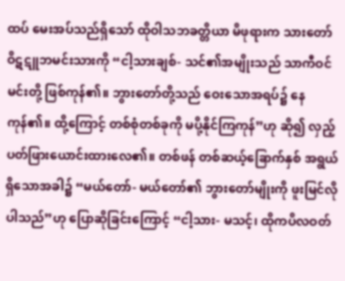ထပ် မေးအပ်သည်ရှိသော် ထိုဝါသဘခတ္တိယာ မိဖုရားက သားတော် ဝိဋဋူဘမင်းသားကို “ငါ့သားချစ်- သင်၏အမျိုးသည် သာကီဝင်မင်းတို့ ဖြစ်ကုန်၏။ ဘွားတော်တို့သည် ဝေးသောအရပ်၌ နေကုန်၏။ ထို့ကြောင့် တစ်စုံတစ်ခုကို မပို့နိုင်ကြကုန်”ဟု ဆို၍ လှည့်ပတ်ဖြားယောင်းထားလေ၏။ တစ်ဖန် တစ်ဆယ့်ခြောက်နှစ် အရွယ်ရှိသောအခါ၌ “မယ်တော်- မယ်တော်၏ ဘွားတော်မျိုးကို ဖူးမြင်လိုပါသည်”ဟု ပြောဆိုခြင်းကြောင့် “ငါ့သား- မသင့်၊ ထိုကပိလဝတ်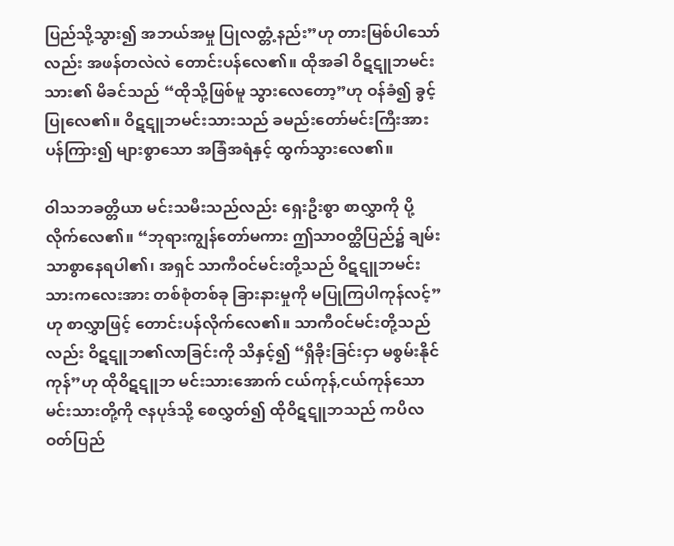ပြည်သို့သွား၍ အဘယ်အမှု ပြုလတ္တံ့နည်း”ဟု တားမြစ်ပါသော်လည်း အဖန်တလဲလဲ တောင်းပန်လေ၏။ ထိုအခါ ဝိဋဋူဘမင်းသား၏ မိခင်သည် “ထိုသို့ဖြစ်မူ သွားလေတော့”ဟု ဝန်ခံ၍ ခွင့်ပြုလေ၏။ ဝိဋဋူဘမင်းသားသည် ခမည်းတော်မင်းကြီးအား ပန်ကြား၍ များစွာသော အခြံအရံနှင့် ထွက်သွားလေ၏။

ဝါသဘခတ္တိယာ မင်းသမီးသည်လည်း ရှေးဦးစွာ စာလွှာကို ပို့လိုက်လေ၏။ “ဘုရားကျွန်တော်မကား ဤသာဝတ္ထိပြည်၌ ချမ်းသာစွာနေရပါ၏၊ အရှင် သာကီဝင်မင်းတို့သည် ဝိဋဋူဘမင်းသားကလေးအား တစ်စုံတစ်ခု ခြားနားမှုကို မပြုကြပါကုန်လင့်”ဟု စာလွှာဖြင့် တောင်းပန်လိုက်လေ၏။ သာကီဝင်မင်းတို့သည်လည်း ဝိဋဋူဘ၏လာခြင်းကို သိနှင့်၍ “ရှိခိုးခြင်းငှာ မစွမ်းနိုင်ကုန်”ဟု ထိုဝိဋဋူဘ မင်းသားအောက် ငယ်ကုန်,ငယ်ကုန်သော မင်းသားတို့ကို ဇနပုဒ်သို့ စေလွှတ်၍ ထိုဝိဋဋူဘသည် ကပိလဝတ်ပြည်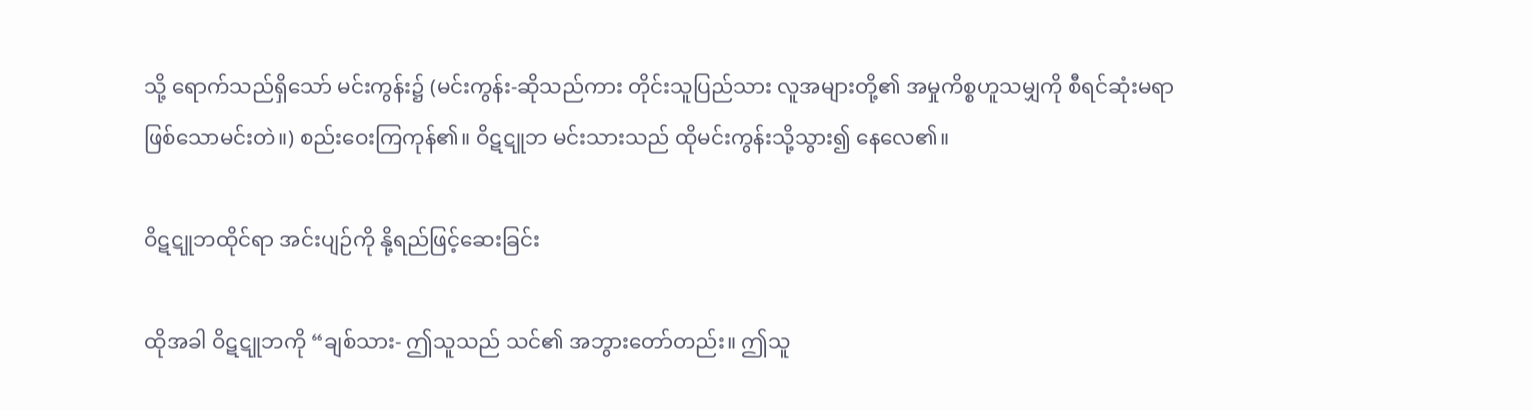သို့ ရောက်သည်ရှိသော် မင်းကွန်း၌ (မင်းကွန်း-ဆိုသည်ကား တိုင်းသူပြည်သား လူအများတို့၏ အမှုကိစ္စဟူသမျှကို စီရင်ဆုံးမရာ ဖြစ်သောမင်းတဲ။) စည်းဝေးကြကုန်၏။ ဝိဋဋူဘ မင်းသားသည် ထိုမင်းကွန်းသို့သွား၍ နေလေ၏။

ဝိဋဋူဘထိုင်ရာ အင်းပျဉ်ကို နို့ရည်ဖြင့်ဆေးခြင်း

ထိုအခါ ဝိဋဋူဘကို “ချစ်သား- ဤသူသည် သင်၏ အဘွားတော်တည်း။ ဤသူ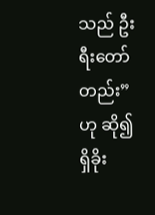သည် ဦးရီးတော်တည်း”ဟု ဆို၍ ရှိခိုး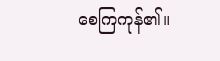စေကြကုန်၏။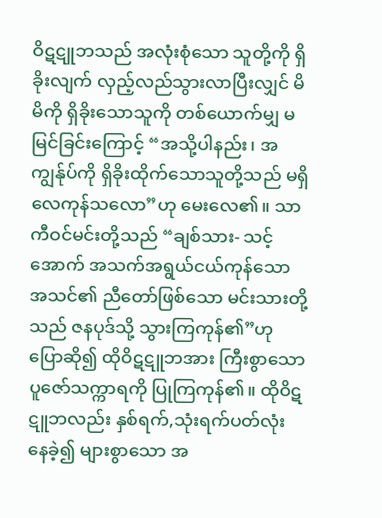ဝိဋဋူဘသည် အလုံးစုံသော သူတို့ကို ရှိခိုးလျက် လှည့်လည်သွားလာပြီးလျှင် မိမိကို ရှိခိုးသောသူကို တစ်ယောက်မျှ မမြင်ခြင်းကြောင့် “အသို့ပါနည်း၊ အကျွန်ုပ်ကို ရှိခိုးထိုက်သောသူတို့သည် မရှိလေကုန်သလော”ဟု မေးလေ၏။ သာကီဝင်မင်းတို့သည် “ချစ်သား- သင့်အောက် အသက်အရွယ်ငယ်ကုန်သော အသင်၏ ညီတော်ဖြစ်သော မင်းသားတို့သည် ဇနပုဒ်သို့ သွားကြကုန်၏”ဟု ပြောဆို၍ ထိုဝိဋဋူဘအား ကြီးစွာသော ပူဇော်သက္ကာရကို ပြုကြကုန်၏။ ထိုဝိဋဋူဘလည်း နှစ်ရက်,သုံးရက်ပတ်လုံး နေခဲ့၍ များစွာသော အ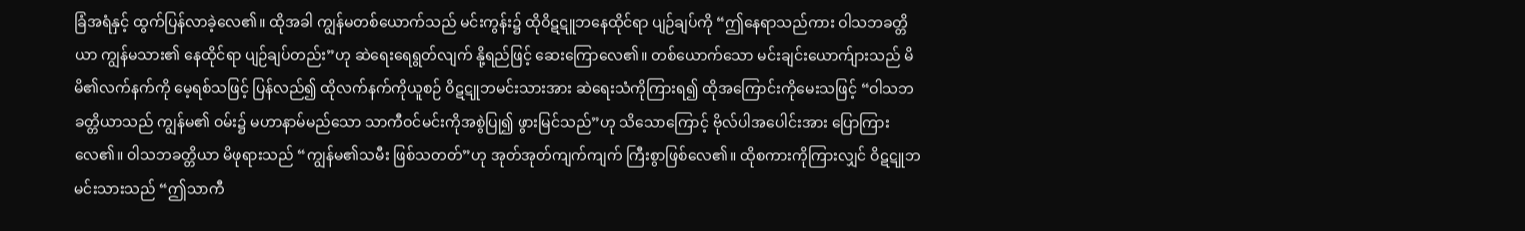ခြံအရံနှင့် ထွက်ပြန်လာခဲ့လေ၏။ ထိုအခါ ကျွန်မတစ်ယောက်သည် မင်းကွန်း၌ ထိုဝိဋဋူဘနေထိုင်ရာ ပျဉ်ချပ်ကို “ဤနေရာသည်ကား ဝါသဘခတ္တိယာ ကျွန်မသား၏ နေထိုင်ရာ ပျဉ်ချပ်တည်း”ဟု ဆဲရေးရေရွတ်လျက် နို့ရည်ဖြင့် ဆေးကြောလေ၏။ တစ်ယောက်သော မင်းချင်းယောက်ျားသည် မိမိ၏လက်နက်ကို မေ့ရစ်သဖြင့် ပြန်လည်၍ ထိုလက်နက်ကိုယူစဉ် ဝိဋဋူဘမင်းသားအား ဆဲရေးသံကိုကြားရ၍ ထိုအကြောင်းကိုမေးသဖြင့် “ဝါသဘခတ္တိယာသည် ကျွန်မ၏ ဝမ်း၌ မဟာနာမ်မည်သော သာကီဝင်မင်းကိုအစွဲပြု၍ ဖွားမြင်သည်”ဟု သိသောကြောင့် ဗိုလ်ပါအပေါင်းအား ပြောကြားလေ၏။ ဝါသဘခတ္တိယာ မိဖုရားသည် “ကျွန်မ၏သမီး ဖြစ်သတတ်”ဟု အုတ်အုတ်ကျက်ကျက် ကြီးစွာဖြစ်လေ၏။ ထိုစကားကိုကြားလျှင် ဝိဋဋူဘမင်းသားသည် “ဤသာကီ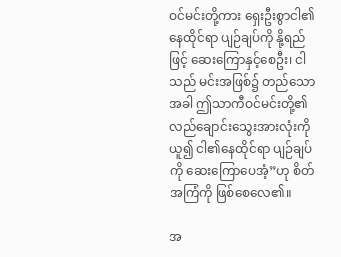ဝင်မင်းတို့ကား ရှေးဦးစွာငါ၏နေထိုင်ရာ ပျဉ်ချပ်ကို နို့ရည်ဖြင့် ဆေးကြောနှင့်စေဦး၊ ငါသည် မင်းအဖြစ်၌ တည်သောအခါ ဤသာကီဝင်မင်းတို့၏ လည်ချောင်းသွေးအားလုံးကို ယူ၍ ငါ၏နေထိုင်ရာ ပျဉ်ချပ်ကို ဆေးကြောပေအံ့”ဟု စိတ်အကြံကို ဖြစ်စေလေ၏။

အ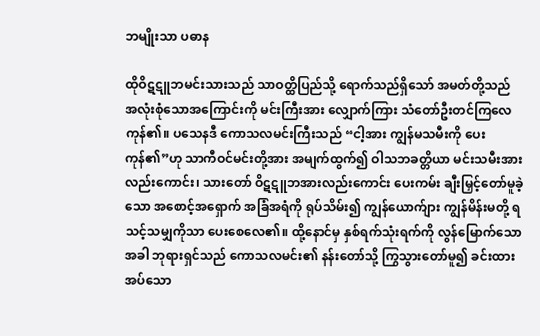ဘမျိုးသာ ပဓာန

ထိုဝိဋဋူဘမင်းသားသည် သာဝတ္ထိပြည်သို့ ရောက်သည်ရှိသော် အမတ်တို့သည် အလုံးစုံသောအကြောင်းကို မင်းကြီးအား လျှောက်ကြား သံတော်ဦးတင်ကြလေကုန်၏။ ပသေနဒီ ကောသလမင်းကြီးသည် “ငါ့အား ကျွန်မသမီးကို ပေးကုန်၏”ဟု သာကီဝင်မင်းတို့အား အမျက်ထွက်၍ ဝါသဘခတ္တိယာ မင်းသမီးအားလည်းကောင်း၊ သားတော် ဝိဋဋူဘအားလည်းကောင်း ပေးကမ်း ချီးမြှင့်တော်မူခဲ့သော အစောင့်အရှောက် အခြံအရံကို ရုပ်သိမ်း၍ ကျွန်ယောက်ျား ကျွန်မိန်းမတို့ ရသင့်သမျှကိုသာ ပေးစေလေ၏။ ထို့နောင်မှ နှစ်ရက်သုံးရက်ကို လွန်မြောက်သောအခါ ဘုရားရှင်သည် ကောသလမင်း၏ နန်းတော်သို့ ကြွသွားတော်မူ၍ ခင်းထားအပ်သော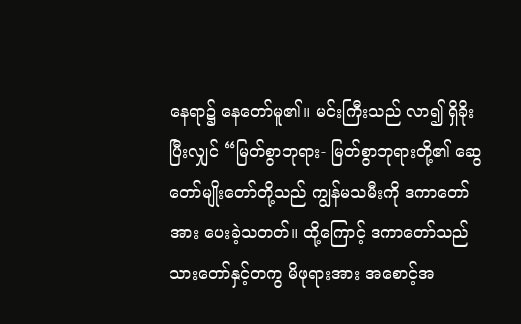နေရာ၌ နေတော်မူ၏။ မင်းကြီးသည် လာ၍ ရှိခိုးပြီးလျှင် “မြတ်စွာဘုရား- မြတ်စွာဘုရားတို့၏ ဆွေတော်မျိုးတော်တို့သည် ကျွန်မသမီးကို ဒကာတော်အား ပေးခဲ့သတတ်။ ထို့ကြောင့် ဒကာတော်သည် သားတော်နှင့်တကွ မိဖုရားအား အစောင့်အ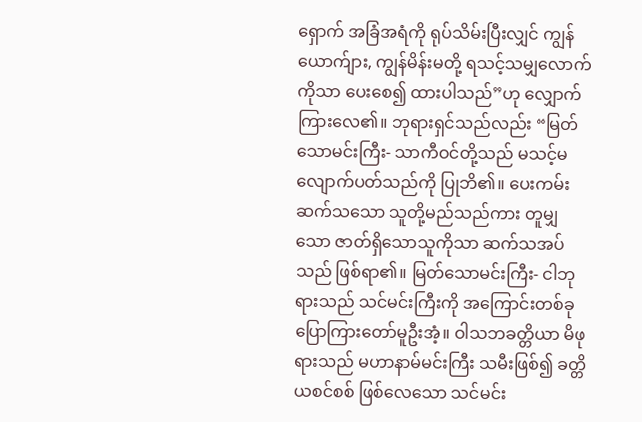ရှောက် အခြံအရံကို ရုပ်သိမ်းပြီးလျှင် ကျွန်ယောက်ျား, ကျွန်မိန်းမတို့ ရသင့်သမျှလောက်ကိုသာ ပေးစေ၍ ထားပါသည်”ဟု လျှောက်ကြားလေ၏။ ဘုရားရှင်သည်လည်း “မြတ်သောမင်းကြီး- သာကီဝင်တို့သည် မသင့်မလျောက်ပတ်သည်ကို ပြုဘိ၏။ ပေးကမ်းဆက်သသော သူတို့မည်သည်ကား တူမျှသော ဇာတ်ရှိသောသူကိုသာ ဆက်သအပ်သည် ဖြစ်ရာ၏။ မြတ်သောမင်းကြီး- ငါဘုရားသည် သင်မင်းကြီးကို အကြောင်းတစ်ခု ပြောကြားတော်မူဦးအံ့။ ဝါသဘခတ္တိယာ မိဖုရားသည် မဟာနာမ်မင်းကြီး သမီးဖြစ်၍ ခတ္တိယစင်စစ် ဖြစ်လေသော သင်မင်း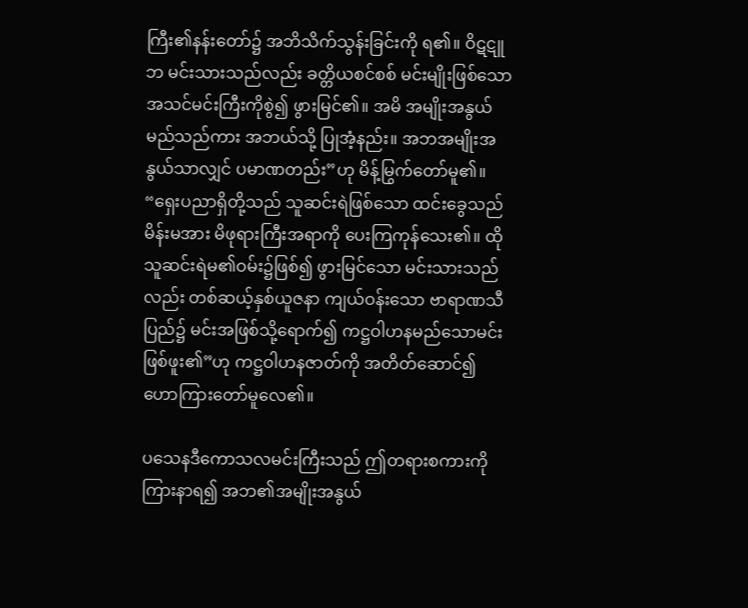ကြီး၏နန်းတော်၌ အဘိသိက်သွန်းခြင်းကို ရ၏။ ဝိဋဋူဘ မင်းသားသည်လည်း ခတ္တိယစင်စစ် မင်းမျိုးဖြစ်သော အသင်မင်းကြီးကိုစွဲ၍ ဖွားမြင်၏။ အမိ အမျိုးအနွယ်မည်သည်ကား အဘယ်သို့ ပြုအံ့နည်း။ အဘအမျိုးအနွယ်သာလျှင် ပမာဏတည်း”ဟု မိန့်မြွက်တော်မူ၏။ “ရှေးပညာရှိတို့သည် သူဆင်းရဲဖြစ်သော ထင်းခွေသည်မိန်းမအား မိဖုရားကြီးအရာကို ပေးကြကုန်သေး၏။ ထိုသူဆင်းရဲမ၏ဝမ်း၌ဖြစ်၍ ဖွားမြင်သော မင်းသားသည်လည်း တစ်ဆယ့်နှစ်ယူဇနာ ကျယ်ဝန်းသော ဗာရာဏသီပြည်၌ မင်းအဖြစ်သို့ရောက်၍ ကဋ္ဌဝါဟနမည်သောမင်း ဖြစ်ဖူး၏”ဟု ကဋ္ဌဝါဟနဇာတ်ကို အတိတ်ဆောင်၍ ဟောကြားတော်မူလေ၏။

ပသေနဒီကောသလမင်းကြီးသည် ဤတရားစကားကို ကြားနာရ၍ အဘ၏အမျိုးအနွယ်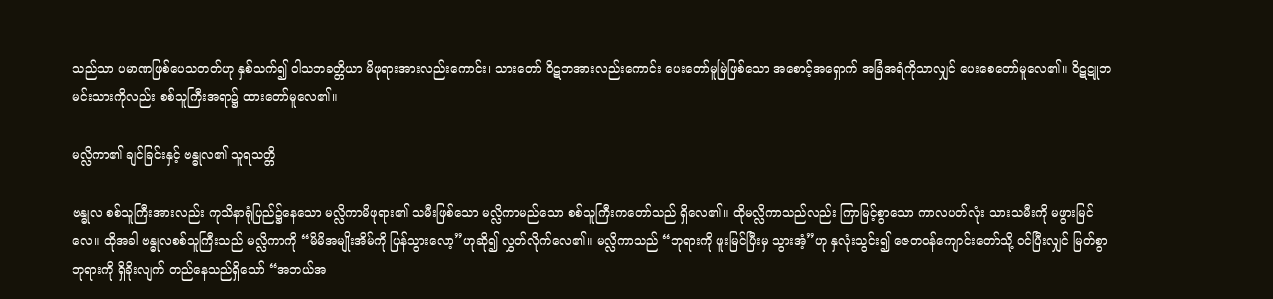သည်သာ ပမာဏဖြစ်ပေသတတ်ဟု နှစ်သက်၍ ဝါသဘခတ္တိယာ မိဖုရားအားလည်းကောင်း၊ သားတော် ဝိဋဘအားလည်းကောင်း ပေးတော်မူမြဲဖြစ်သော အစောင့်အရှောက် အခြံအရံကိုသာလျှင် ပေးစေတော်မူလေ၏။ ဝိဋဋူဘမင်းသားကိုလည်း စစ်သူကြီးအရာ၌ ထားတော်မူလေ၏။

မလ္လိကာ၏ ချင်ခြင်းနှင့် ဗန္ဓုလ၏ သူရသတ္တိ

ဗန္ဓုလ စစ်သူကြီးအားလည်း ကုသိနာရုံပြည်၌နေသော မလ္လိကာမိဖုရား၏ သမီးဖြစ်သော မလ္လိကာမည်သော စစ်သူကြီးကတော်သည် ရှိလေ၏။ ထိုမလ္လိကာသည်လည်း ကြာမြင့်စွာသော ကာလပတ်လုံး သားသမီးကို မဖွားမြင်လေ။ ထိုအခါ ဗန္ဓုလစစ်သူကြီးသည် မလ္လိကာကို “မိမိအမျိုးအိမ်ကို ပြန်သွားလော့”ဟုဆို၍ လွှတ်လိုက်လေ၏။ မလ္လိကာသည် “ဘုရားကို ဖူးမြင်ပြီးမှ သွားအံ့”ဟု နှလုံးသွင်း၍ ဇေတဝန်ကျောင်းတော်သို့ ဝင်ပြီးလျှင် မြတ်စွာဘုရားကို ရှိခိုးလျက် တည်နေသည်ရှိသော် “အဘယ်အ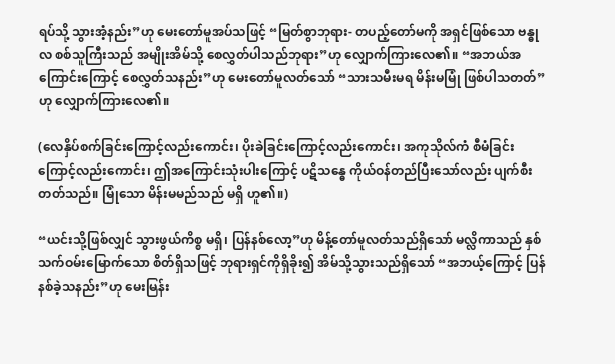ရပ်သို့ သွားအံ့နည်း”ဟု မေးတော်မူအပ်သဖြင့် “မြတ်စွာဘုရား- တပည့်တော်မကို အရှင်ဖြစ်သော ဗန္ဓုလ စစ်သူကြီးသည် အမျိုးအိမ်သို့ စေလွှတ်ပါသည်ဘုရား”ဟု လျှောက်ကြားလေ၏။ “အဘယ်အကြောင်းကြောင့် စေလွှတ်သနည်း”ဟု မေးတော်မူလတ်သော် “သားသမီးမရ မိန်းမမြုံ ဖြစ်ပါသတတ်”ဟု လျှောက်ကြားလေ၏။

(လေနှိပ်စက်ခြင်းကြောင့်လည်းကောင်း၊ ပိုးခဲခြင်းကြောင့်လည်းကောင်း၊ အကုသိုလ်ကံ စီမံခြင်းကြောင့်လည်းကောင်း၊ ဤအကြောင်းသုံးပါးကြောင့် ပဋိသန္ဓေ ကိုယ်ဝန်တည်ပြီးသော်လည်း ပျက်စီးတတ်သည်။ မြုံသော မိန်းမမည်သည် မရှိ ဟူ၏။)

“ယင်းသို့ဖြစ်လျှင် သွားဖွယ်ကိစ္စ မရှိ၊ ပြန်နစ်လော့”ဟု မိန့်တော်မူလတ်သည်ရှိသော် မလ္လိကာသည် နှစ်သက်ဝမ်းမြောက်သော စိတ်ရှိသဖြင့် ဘုရားရှင်ကိုရှိခိုး၍ အိမ်သို့သွားသည်ရှိသော် “အဘယ့်ကြောင့် ပြန်နစ်ခဲ့သနည်း”ဟု မေးမြန်း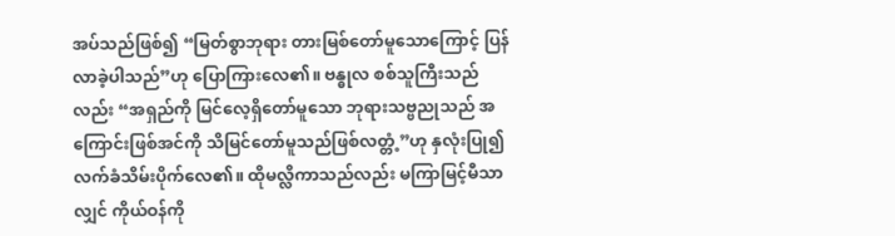အပ်သည်ဖြစ်၍ “မြတ်စွာဘုရား တားမြစ်တော်မူသောကြောင့် ပြန်လာခဲ့ပါသည်”ဟု ပြောကြားလေ၏။ ဗန္ဓုလ စစ်သူကြီးသည်လည်း “အရှည်ကို မြင်လေ့ရှိတော်မူသော ဘုရားသဗ္ဗညုသည် အကြောင်းဖြစ်အင်ကို သိမြင်တော်မူသည်ဖြစ်လတ္တံ့”ဟု နှလုံးပြု၍ လက်ခံသိမ်းပိုက်လေ၏။ ထိုမလ္လိကာသည်လည်း မကြာမြင့်မီသာလျှင် ကိုယ်ဝန်ကို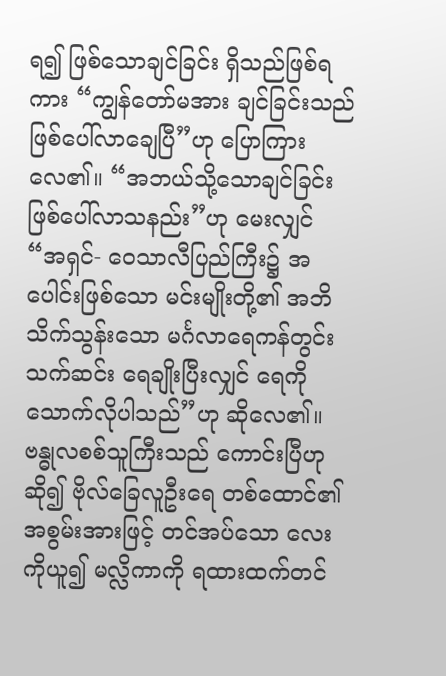ရ၍ ဖြစ်သောချင်ခြင်း ရှိသည်ဖြစ်ရကား “ကျွန်တော်မအား ချင်ခြင်းသည် ဖြစ်ပေါ်လာချေပြီ”ဟု ပြောကြားလေ၏။ “အဘယ်သို့သောချင်ခြင်း ဖြစ်ပေါ်လာသနည်း”ဟု မေးလျှင် “အရှင်- ဝေသာလီပြည်ကြီး၌ အပေါင်းဖြစ်သော မင်းမျိုးတို့၏ အဘိသိက်သွန်းသော မင်္ဂလာရေကန်တွင်းသက်ဆင်း ရေချိုးပြီးလျှင် ရေကို သောက်လိုပါသည်”ဟု ဆိုလေ၏။ ဗန္ဓုလစစ်သူကြီးသည် ကောင်းပြီဟုဆို၍ ဗိုလ်ခြေလူဦးရေ တစ်ထောင်၏အစွမ်းအားဖြင့် တင်အပ်သော လေးကိုယူ၍ မလ္လိကာကို ရထားထက်တင်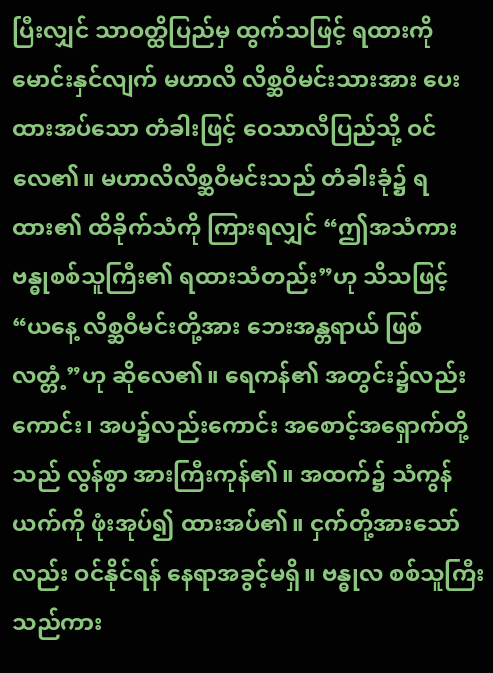ပြီးလျှင် သာဝတ္ထိပြည်မှ ထွက်သဖြင့် ရထားကို မောင်းနှင်လျက် မဟာလိ လိစ္ဆဝီမင်းသားအား ပေးထားအပ်သော တံခါးဖြင့် ဝေသာလီပြည်သို့ ဝင်လေ၏။ မဟာလိလိစ္ဆဝီမင်းသည် တံခါးခုံ၌ ရထား၏ ထိခိုက်သံကို ကြားရလျှင် “ဤအသံကား ဗန္ဓုစစ်သူကြီး၏ ရထားသံတည်း”ဟု သိသဖြင့် “ယနေ့ လိစ္ဆဝီမင်းတို့အား ဘေးအန္တရာယ် ဖြစ်လတ္တံ့”ဟု ဆိုလေ၏။ ရေကန်၏ အတွင်း၌လည်းကောင်း၊ အပ၌လည်းကောင်း အစောင့်အရှောက်တို့သည် လွန်စွာ အားကြီးကုန်၏။ အထက်၌ သံကွန်ယက်ကို ဖုံးအုပ်၍ ထားအပ်၏။ ငှက်တို့အားသော်လည်း ဝင်နိုင်ရန် နေရာအခွင့်မရှိ။ ဗန္ဓုလ စစ်သူကြီးသည်ကား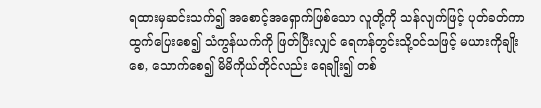ရထားမှဆင်းသက်၍ အစောင့်အရှောက်ဖြစ်သော လူတို့ကို သန်လျက်ဖြင့် ပုတ်ခတ်ကာ ထွက်ပြေးစေ၍ သံကွန်ယက်ကို ဖြတ်ပြီးလျှင် ရေကန်တွင်းသို့ဝင်သဖြင့် မယားကိုချိုးစေ, သောက်စေ၍ မိမိကိုယ်တိုင်လည်း ရေချိုး၍ တစ်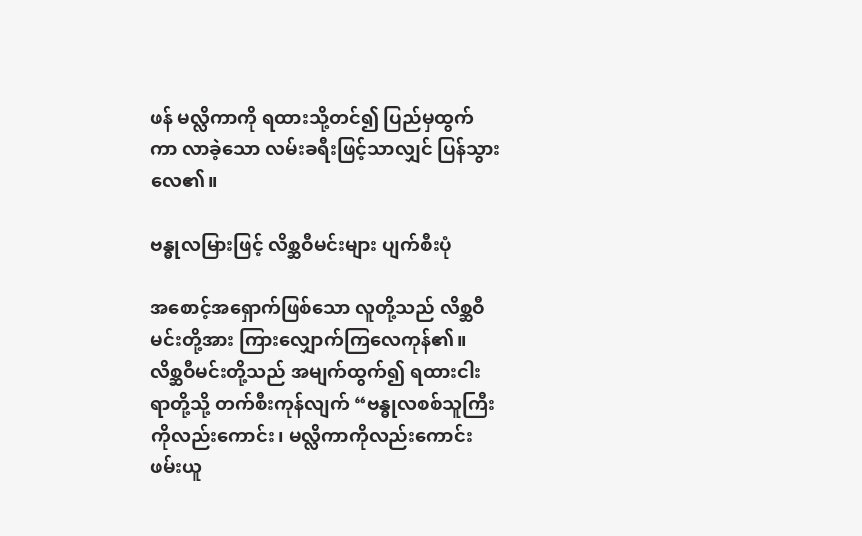ဖန် မလ္လိကာကို ရထားသို့တင်၍ ပြည်မှထွက်ကာ လာခဲ့သော လမ်းခရီးဖြင့်သာလျှင် ပြန်သွားလေ၏။

ဗန္ဓုလမြားဖြင့် လိစ္ဆဝီမင်းများ ပျက်စီးပုံ

အစောင့်အရှောက်ဖြစ်သော လူတို့သည် လိစ္ဆဝီမင်းတို့အား ကြားလျှောက်ကြလေကုန်၏။ လိစ္ဆဝီမင်းတို့သည် အမျက်ထွက်၍ ရထားငါးရာတို့သို့ တက်စီးကုန်လျက် “ဗန္ဓုလစစ်သူကြီးကိုလည်းကောင်း၊ မလ္လိကာကိုလည်းကောင်း ဖမ်းယူ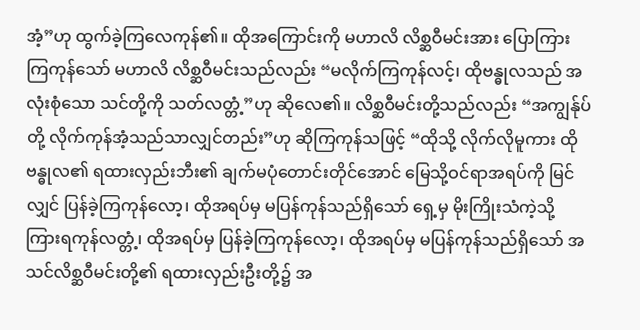အံ့”ဟု ထွက်ခဲ့ကြလေကုန်၏။ ထိုအကြောင်းကို မဟာလိ လိစ္ဆဝီမင်းအား ပြောကြားကြကုန်သော် မဟာလိ လိစ္ဆဝီမင်းသည်လည်း “မလိုက်ကြကုန်လင့်၊ ထိုဗန္ဓုလသည် အလုံးစုံသော သင်တို့ကို သတ်လတ္တံ့”ဟု ဆိုလေ၏။ လိစ္ဆဝီမင်းတို့သည်လည်း “အကျွန်ုပ်တို့ လိုက်ကုန်အံ့သည်သာလျှင်တည်း”ဟု ဆိုကြကုန်သဖြင့် “ထိုသို့ လိုက်လိုမူကား ထိုဗန္ဓုလ၏ ရထားလှည်းဘီး၏ ချက်မပုံတောင်းတိုင်အောင် မြေသို့ဝင်ရာအရပ်ကို မြင်လျှင် ပြန်ခဲ့ကြကုန်လော့၊ ထိုအရပ်မှ မပြန်ကုန်သည်ရှိသော် ရှေ့မှ မိုးကြိုးသံကဲ့သို့ ကြားရကုန်လတ္တံ့၊ ထိုအရပ်မှ ပြန်ခဲ့ကြကုန်လော့၊ ထိုအရပ်မှ မပြန်ကုန်သည်ရှိသော် အသင်လိစ္ဆဝီမင်းတို့၏ ရထားလှည်းဦးတို့၌ အ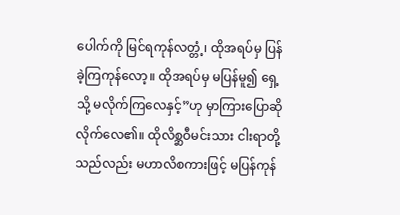ပေါက်ကို မြင်ရကုန်လတ္တံ့၊ ထိုအရပ်မှ ပြန်ခဲ့ကြကုန်လော့။ ထိုအရပ်မှ မပြန်မူ၍ ရှေ့သို့ မလိုက်ကြလေနှင့်”ဟု မှာကြားပြောဆိုလိုက်လေ၏။ ထိုလိစ္ဆဝီမင်းသား ငါးရာတို့သည်လည်း မဟာလိစကားဖြင့် မပြန်ကုန်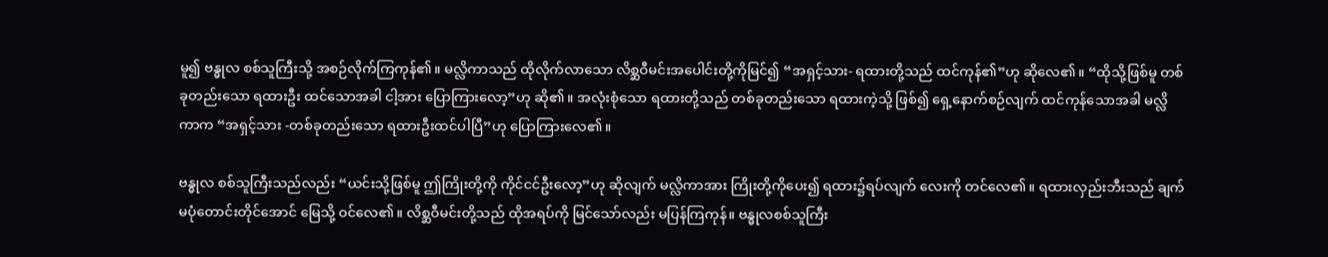မူ၍ ဗန္ဓုလ စစ်သူကြီးသို့ အစဉ်လိုက်ကြကုန်၏။ မလ္လိကာသည် ထိုလိုက်လာသော လိစ္ဆဝီမင်းအပေါင်းတို့ကိုမြင်၍ “အရှင့်သား- ရထားတို့သည် ထင်ကုန်၏”ဟု ဆိုလေ၏။ “ထိုသို့ဖြစ်မူ တစ်ခုတည်းသော ရထားဦး ထင်သောအခါ ငါ့အား ပြောကြားလော့”ဟု ဆို၏။ အလုံးစုံသော ရထားတို့သည် တစ်ခုတည်းသော ရထားကဲ့သို့ ဖြစ်၍ ရှေ့နောက်စဉ်လျက် ထင်ကုန်သောအခါ မလ္လိကာက “အရှင့်သား -တစ်ခုတည်းသော ရထားဦးထင်ပါပြီ”ဟု ပြောကြားလေ၏။

ဗန္ဓုလ စစ်သူကြီးသည်လည်း “ယင်းသို့ဖြစ်မူ ဤကြိုးတို့ကို ကိုင်ငင်ဦးလော့”ဟု ဆိုလျက် မလ္လိကာအား ကြိုးတို့ကိုပေး၍ ရထား၌ရပ်လျက် လေးကို တင်လေ၏။ ရထားလှည်းဘီးသည် ချက်မပုံတောင်းတိုင်အောင် မြေသို့ ဝင်လေ၏။ လိစ္ဆဝီမင်းတို့သည် ထိုအရပ်ကို မြင်သော်လည်း မပြန်ကြကုန်။ ဗန္ဓုလစစ်သူကြီး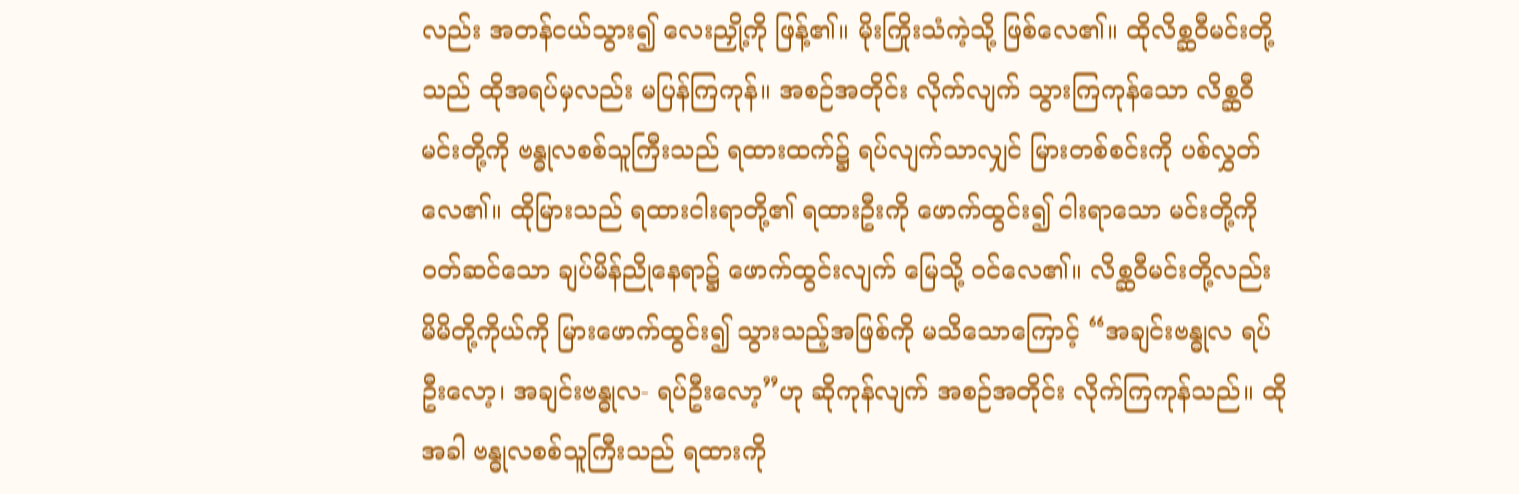လည်း အတန်ငယ်သွား၍ လေးညှို့ကို ဖြန့်၏။ မိုးကြိုးသံကဲ့သို့ ဖြစ်လေ၏။ ထိုလိစ္ဆဝီမင်းတို့သည် ထိုအရပ်မှလည်း မပြန်ကြကုန်။ အစဉ်အတိုင်း လိုက်လျက် သွားကြကုန်သော လိစ္ဆဝီမင်းတို့ကို ဗန္ဓုလစစ်သူကြီးသည် ရထားထက်၌ ရပ်လျက်သာလျှင် မြားတစ်စင်းကို ပစ်လွှတ်လေ၏။ ထိုမြားသည် ရထားငါးရာတို့၏ ရထားဦးကို ဖောက်ထွင်း၍ ငါးရာသော မင်းတို့ကို ဝတ်ဆင်သော ချပ်မိန်ညိုနေရာ၌ ဖောက်ထွင်းလျက် မြေသို့ ဝင်လေ၏။ လိစ္ဆဝီမင်းတို့လည်း မိမိတို့ကိုယ်ကို မြားဖောက်ထွင်း၍ သွားသည့်အဖြစ်ကို မသိသောကြောင့် “အချင်းဗန္ဓုလ ရပ်ဦးလော့၊ အချင်းဗန္ဓုလ- ရပ်ဦးလော့”ဟု ဆိုကုန်လျက် အစဉ်အတိုင်း လိုက်ကြကုန်သည်။ ထိုအခါ ဗန္ဓုလစစ်သူကြီးသည် ရထားကို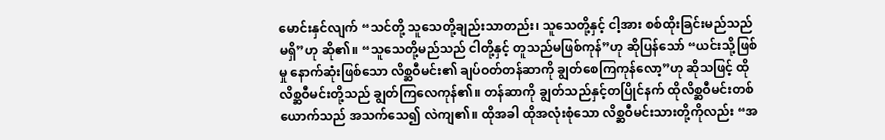မောင်းနှင်လျက် “သင်တို့ သူသေတို့ချည်းသာတည်း၊ သူသေတို့နှင့် ငါ့အား စစ်ထိုးခြင်းမည်သည် မရှိ”ဟု ဆို၏။ “သူသေတို့မည်သည် ငါတို့နှင့် တူသည်မဖြစ်ကုန်”ဟု ဆိုပြန်သော် “ယင်းသို့ဖြစ်မှု နောက်ဆုံးဖြစ်သော လိစ္ဆဝီမင်း၏ ချပ်ဝတ်တန်ဆာကို ချွတ်စေကြကုန်လော့”ဟု ဆိုသဖြင့် ထိုလိစ္ဆဝီမင်းတို့သည် ချွတ်ကြလေကုန်၏။ တန်ဆာကို ချွတ်သည်နှင့်တပြိုင်နက် ထိုလိစ္ဆဝီမင်းတစ်ယောက်သည် အသက်သေ၍ လဲကျ၏။ ထိုအခါ ထိုအလုံးစုံသော လိစ္ဆဝီမင်းသားတို့ကိုလည်း “အ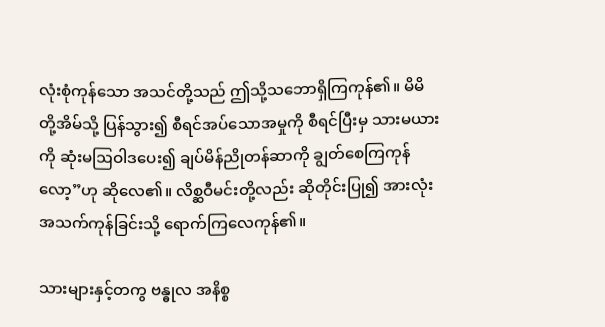လုံးစုံကုန်သော အသင်တို့သည် ဤသို့သဘောရှိကြကုန်၏။ မိမိတို့အိမ်သို့ ပြန်သွား၍ စီရင်အပ်သောအမှုကို စီရင်ပြီးမှ သားမယားကို ဆုံးမဩဝါဒပေး၍ ချပ်မိန်ညိုတန်ဆာကို ချွတ်စေကြကုန်လော့”ဟု ဆိုလေ၏။ လိစ္ဆဝီမင်းတို့လည်း ဆိုတိုင်းပြု၍ အားလုံး အသက်ကုန်ခြင်းသို့ ရောက်ကြလေကုန်၏။

သားများနှင့်တကွ ဗန္ဓုလ အနိစ္စ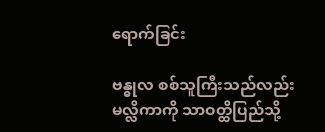ရောက်ခြင်း

ဗန္ဓုလ စစ်သူကြီးသည်လည်း မလ္လိကာကို သာဝတ္ထိပြည်သို့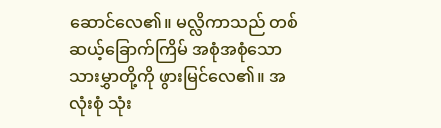ဆောင်လေ၏။ မလ္လိကာသည် တစ်ဆယ့်ခြောက်ကြိမ် အစုံအစုံသော သားမွှာတို့ကို ဖွားမြင်လေ၏။ အလုံးစုံ သုံး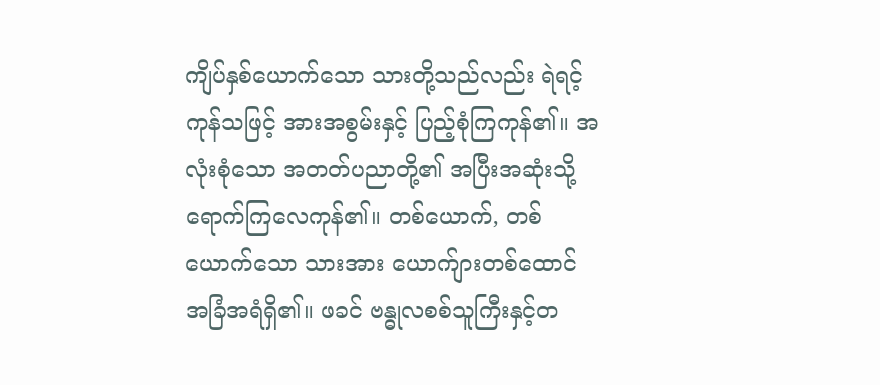ကျိပ်နှစ်ယောက်သော သားတို့သည်လည်း ရဲရင့်ကုန်သဖြင့် အားအစွမ်းနှင့် ပြည့်စုံကြကုန်၏။ အလုံးစုံသော အတတ်ပညာတို့၏ အပြီးအဆုံးသို့ ရောက်ကြလေကုန်၏။ တစ်ယောက်, တစ်ယောက်သော သားအား ယောက်ျားတစ်ထောင် အခြံအရံရှိ၏။ ဖခင် ဗန္ဓုလစစ်သူကြီးနှင့်တ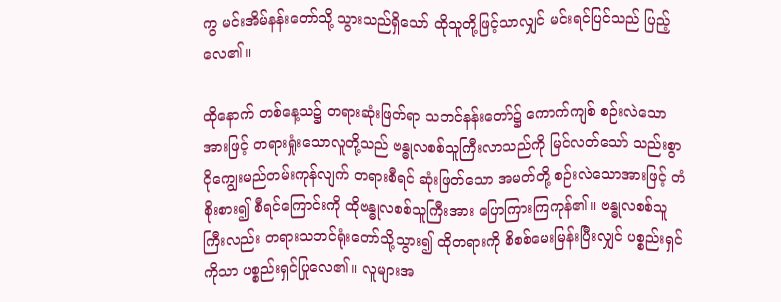ကွ မင်းအိမ်နန်းတော်သို့ သွားသည်ရှိသော် ထိုသူတို့ဖြင့်သာလျှင် မင်းရင်ပြင်သည် ပြည့်လေ၏။

ထိုနောက် တစ်နေ့သ၌ တရားဆုံးဖြတ်ရာ သဘင်နန်းတော်၌ ကောက်ကျစ် စဉ်းလဲသောအားဖြင့် တရားရှုံးသောလူတို့သည် ဗန္ဓုလစစ်သူကြီးလာသည်ကို မြင်လတ်သော် သည်းစွာ ငိုကျွေးမည်တမ်းကုန်လျက် တရားစီရင် ဆုံးဖြတ်သော အမတ်တို့ စဉ်းလဲသောအားဖြင့် တံစိုးစား၍ စီရင်ကြောင်းကို ထိုဗန္ဓုလစစ်သူကြီးအား ပြောကြားကြကုန်၏။ ဗန္ဓုလစစ်သူကြီးလည်း တရားသဘင်ရုံးတော်သို့သွား၍ ထိုတရားကို စိစစ်မေးမြန်းပြီးလျှင် ပစ္စည်းရှင်ကိုသာ ပစ္စည်းရှင်ပြုလေ၏။ လူများအ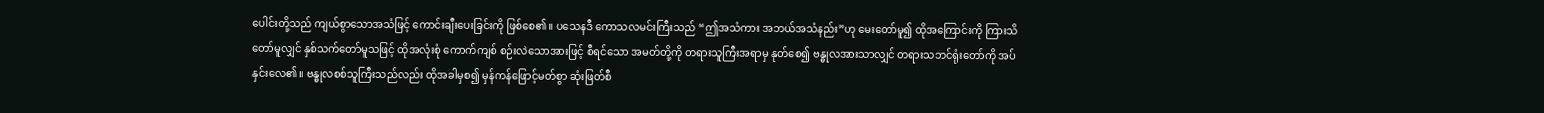ပေါင်းတို့သည် ကျယ်စွာသောအသံဖြင့် ကောင်းချီးပေးခြင်းကို ဖြစ်စေ၏။ ပသေနဒီ ကောသလမင်းကြီးသည် “ဤအသံကား အဘယ်အသံနည်း”ဟု မေးတော်မူ၍ ထိုအကြောင်းကို ကြားသိတော်မူလျှင် နှစ်သက်တော်မူသဖြင့် ထိုအလုံးစုံ ကောက်ကျစ် စဉ်းလဲသောအားဖြင့် စီရင်သော အမတ်တို့ကို တရားသူကြီးအရာမှ နုတ်စေ၍ ဗန္ဓုလအားသာလျှင် တရားသဘင်ရုံးတော်ကို အပ်နှင်းလေ၏။ ဗန္ဓုလစစ်သူကြီးသည်လည်း ထိုအခါမှစ၍ မှန်ကန်ဖြောင့်မတ်စွာ ဆုံးဖြတ်စီ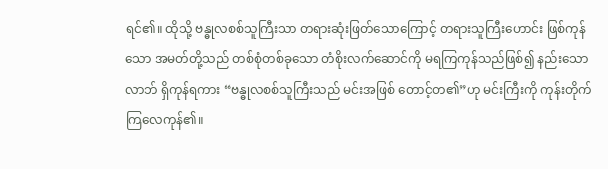ရင်၏။ ထိုသို့ ဗန္ဓုလစစ်သူကြီးသာ တရားဆုံးဖြတ်သောကြောင့် တရားသူကြီးဟောင်း ဖြစ်ကုန်သော အမတ်တို့သည် တစ်စုံတစ်ခုသော တံစိုးလက်ဆောင်ကို မရကြကုန်သည်ဖြစ်၍ နည်းသောလာဘ် ရှိကုန်ရကား “ဗန္ဓုလစစ်သူကြီးသည် မင်းအဖြစ် တောင့်တ၏”ဟု မင်းကြီးကို ကုန်းတိုက်ကြလေကုန်၏။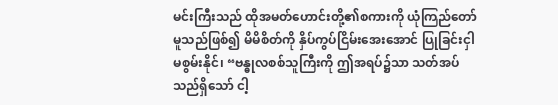မင်းကြီးသည် ထိုအမတ်ဟောင်းတို့၏စကားကို ယုံကြည်တော်မူသည်ဖြစ်၍ မိမိစိတ်ကို နှိပ်ကွပ်ငြိမ်းအေးအောင် ပြုခြင်းငှါ မစွမ်းနိုင်၊ “ဗန္ဓုလစစ်သူကြီးကို ဤအရပ်၌သာ သတ်အပ်သည်ရှိသော် ငါ့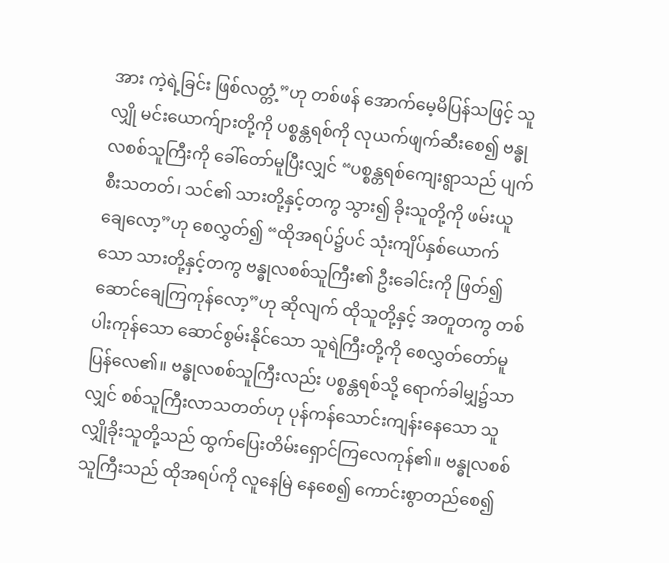အား ကဲ့ရဲ့ခြင်း ဖြစ်လတ္တံ့”ဟု တစ်ဖန် အောက်မေ့မိပြန်သဖြင့် သူလျှို မင်းယောက်ျားတို့ကို ပစ္စန္တရစ်ကို လုယက်ဖျက်ဆီးစေ၍ ဗန္ဓုလစစ်သူကြီးကို ခေါ်တော်မူပြီးလျှင် “ပစ္စန္တရစ်ကျေးရွာသည် ပျက်စီးသတတ်၊ သင်၏ သားတို့နှင့်တကွ သွား၍ ခိုးသူတို့ကို ဖမ်းယူချေလော့”ဟု စေလွှတ်၍ “ထိုအရပ်၌ပင် သုံးကျိပ်နှစ်ယောက်သော သားတို့နှင့်တကွ ဗန္ဓုလစစ်သူကြီး၏ ဦးခေါင်းကို ဖြတ်၍ဆောင်ချေကြကုန်လော့”ဟု ဆိုလျက် ထိုသူတို့နှင့် အတူတကွ တစ်ပါးကုန်သော ဆောင်စွမ်းနိုင်သော သူရဲကြီးတို့ကို စေလွှတ်တော်မူပြန်လေ၏။ ဗန္ဓုလစစ်သူကြီးလည်း ပစ္စန္တရစ်သို့ ရောက်ခါမျှ၌သာလျှင် စစ်သူကြီးလာသတတ်ဟု ပုန်ကန်သောင်းကျန်းနေသော သူလျှိုခိုးသူတို့သည် ထွက်ပြေးတိမ်းရှောင်ကြလေကုန်၏။ ဗန္ဓုလစစ်သူကြီးသည် ထိုအရပ်ကို လူနေမြဲ နေစေ၍ ကောင်းစွာတည်စေ၍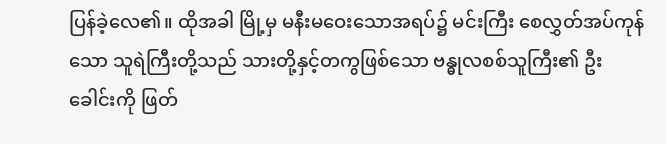ပြန်ခဲ့လေ၏။ ထိုအခါ မြို့မှ မနီးမဝေးသောအရပ်၌ မင်းကြီး စေလွှတ်အပ်ကုန်သော သူရဲကြီးတို့သည် သားတို့နှင့်တကွဖြစ်သော ဗန္ဓုလစစ်သူကြီး၏ ဦးခေါင်းကို ဖြတ်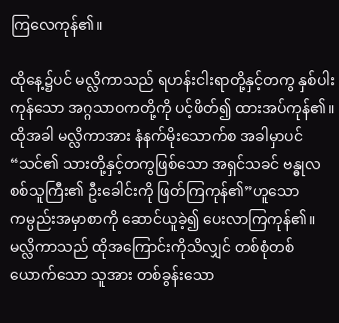ကြလေကုန်၏။

ထိုနေ့၌ပင် မလ္လိကာသည် ရဟန်းငါးရာတို့နှင့်တကွ နှစ်ပါးကုန်သော အဂ္ဂသာဝကတို့ကို ပင့်ဖိတ်၍ ထားအပ်ကုန်၏။ ထိုအခါ မလ္လိကာအား နံနက်မိုးသောက်စ အခါမှာပင် “သင်၏ သားတို့နှင့်တကွဖြစ်သော အရှင်သခင် ဗန္ဓုလစစ်သူကြီး၏ ဦးခေါင်းကို ဖြတ်ကြကုန်၏”ဟူသော ကမ္ပည်းအမှာစာကို ဆောင်ယူခဲ့၍ ပေးလာကြကုန်၏။ မလ္လိကာသည် ထိုအကြောင်းကိုသိလျှင် တစ်စုံတစ်ယောက်သော သူအား တစ်ခွန်းသော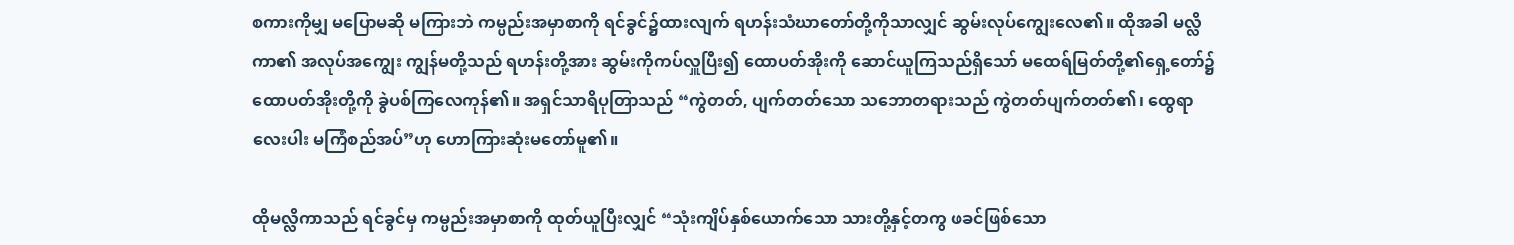စကားကိုမျှ မပြောမဆို မကြားဘဲ ကမ္ပည်းအမှာစာကို ရင်ခွင်၌ထားလျက် ရဟန်းသံဃာတော်တို့ကိုသာလျှင် ဆွမ်းလုပ်ကျွေးလေ၏။ ထိုအခါ မလ္လိကာ၏ အလုပ်အကျွေး ကျွန်မတို့သည် ရဟန်းတို့အား ဆွမ်းကိုကပ်လှူပြီး၍ ထောပတ်အိုးကို ဆောင်ယူကြသည်ရှိသော် မထေရ်မြတ်တို့၏ရှေ့တော်၌ ထောပတ်အိုးတို့ကို ခွဲပစ်ကြလေကုန်၏။ အရှင်သာရိပုတြာသည် “ကွဲတတ်, ပျက်တတ်သော သဘောတရားသည် ကွဲတတ်ပျက်တတ်၏၊ ထွေရာလေးပါး မကြံစည်အပ်”ဟု ဟောကြားဆုံးမတော်မူ၏။

ထိုမလ္လိကာသည် ရင်ခွင်မှ ကမ္ပည်းအမှာစာကို ထုတ်ယူပြီးလျှင် “သုံးကျိပ်နှစ်ယောက်သော သားတို့နှင့်တကွ ဖခင်ဖြစ်သော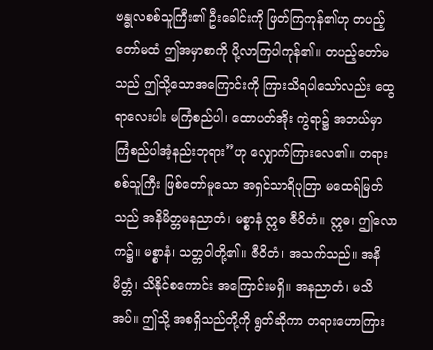ဗန္ဓုလစစ်သူကြီး၏ ဦးခေါင်းကို ဖြတ်ကြကုန်၏ဟု တပည့်တော်မထံ ဤအမှာစာကို ပို့လာကြပါကုန်၏။ တပည့်တော်မသည် ဤသို့သောအကြောင်းကို ကြားသိရပါသော်လည်း ထွေရာလေးပါး မကြံစည်ပါ၊ ထောပတ်အိုး ကွဲရာ၌ အဘယ်မှာ ကြံစည်ပါအံ့နည်းဘုရား”ဟု လျှောက်ကြားလေ၏။ တရားစစ်သူကြီး ဖြစ်တော်မူသော အရှင်သာရိပုတြာ မထေရ်မြတ်သည် အနိမိတ္တမနညာတံ၊ မစ္စာနံ ဣဓ ဇီဝိတံ။ ဣဓ၊ ဤလောက၌။ မစ္စာနံ၊ သတ္တဝါတို့၏။ ဇီဝိတံ၊ အသက်သည်။ အနိမိတ္တံ၊ သိနိုင်စကောင်း အကြောင်းမရှိ။ အနညာတံ၊ မသိအပ်။ ဤသို့ အစရှိသည်တို့ကို ရွတ်ဆိုကာ တရားဟောကြား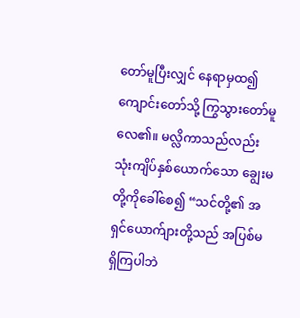တော်မူပြီးလျှင် နေရာမှထ၍ ကျောင်းတော်သို့ ကြွသွားတော်မူလေ၏။ မလ္လိကာသည်လည်း သုံးကျိပ်နှစ်ယောက်သော ချွေးမတို့ကိုခေါ်စေ၍ “သင်တို့၏ အရှင်ယောက်ျားတို့သည် အပြစ်မရှိကြပါဘဲ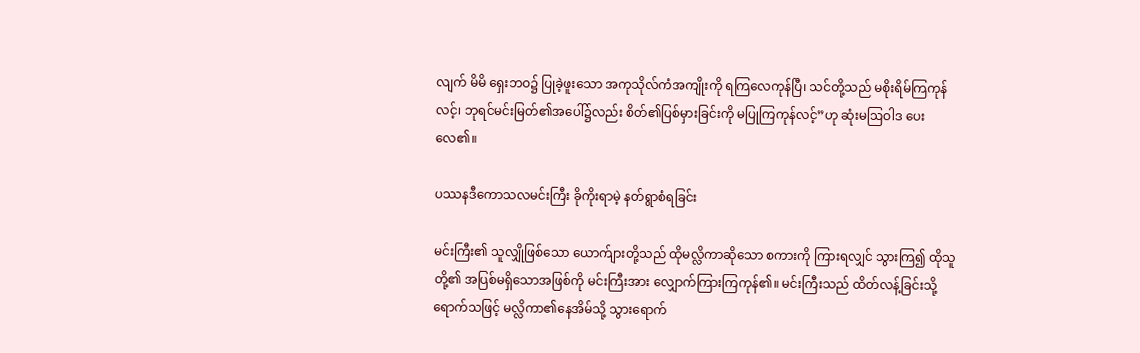လျက် မိမိ ရှေးဘဝ၌ ပြုခဲ့ဖူးသော အကုသိုလ်ကံအကျိုးကို ရကြလေကုန်ပြီ၊ သင်တို့သည် မစိုးရိမ်ကြကုန်လင့်၊ ဘုရင်မင်းမြတ်၏အပေါ်၌လည်း စိတ်၏ပြစ်မှားခြင်းကို မပြုကြကုန်လင့်”ဟု ဆုံးမဩဝါဒ ပေးလေ၏။

ပဿနဒီကောသလမင်းကြီး ခိုကိုးရာမဲ့ နတ်ရွာစံရခြင်း

မင်းကြီး၏ သူလျှိုဖြစ်သော ယောက်ျားတို့သည် ထိုမလ္လိကာဆိုသော စကားကို ကြားရလျှင် သွားကြ၍ ထိုသူတို့၏ အပြစ်မရှိသောအဖြစ်ကို မင်းကြီးအား လျှောက်ကြားကြကုန်၏။ မင်းကြီးသည် ထိတ်လန့်ခြင်းသို့ရောက်သဖြင့် မလ္လိကာ၏နေအိမ်သို့ သွားရောက်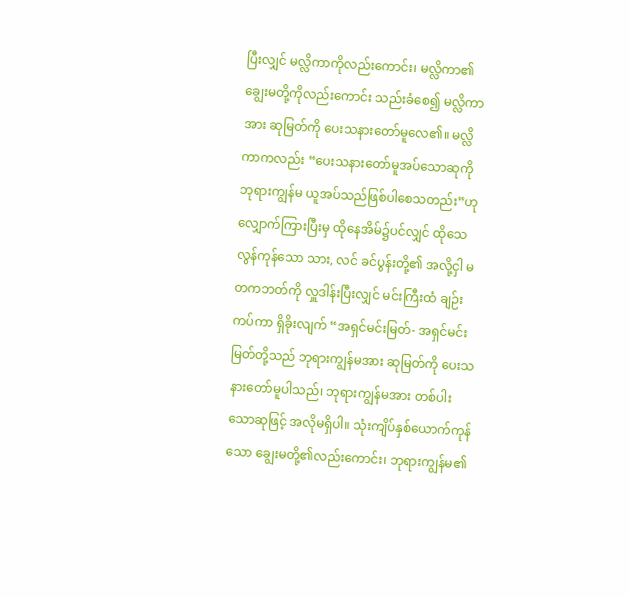ပြီးလျှင် မလ္လိကာကိုလည်းကောင်း၊ မလ္လိကာ၏ ချွေးမတို့ကိုလည်းကောင်း သည်းခံစေ၍ မလ္လိကာအား ဆုမြတ်ကို ပေးသနားတော်မူလေ၏။ မလ္လိကာကလည်း “ပေးသနားတော်မူအပ်သောဆုကို ဘုရားကျွန်မ ယူအပ်သည်ဖြစ်ပါစေသတည်း”ဟု လျှောက်ကြားပြီးမှ ထိုနေအိမ်၌ပင်လျှင် ထိုသေလွန်ကုန်သော သား, လင် ခင်ပွန်းတို့၏ အလို့ငှါ မတကဘတ်ကို လှူဒါန်းပြီးလျှင် မင်းကြီးထံ ချဉ်းကပ်ကာ ရှိခိုးလျက် “အရှင်မင်းမြတ်- အရှင်မင်းမြတ်တို့သည် ဘုရားကျွန်မအား ဆုမြတ်ကို ပေးသနားတော်မူပါသည်၊ ဘုရားကျွန်မအား တစ်ပါးသောဆုဖြင့် အလိုမရှိပါ။ သုံးကျိပ်နှစ်ယောက်ကုန်သော ချွေးမတို့၏လည်းကောင်း၊ ဘုရားကျွန်မ၏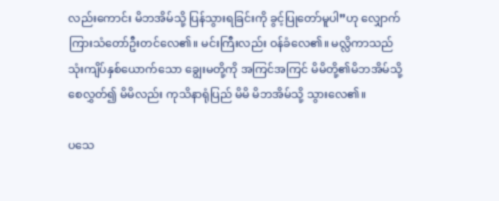လည်းကောင်း မိဘအိမ်သို့ ပြန်သွားရခြင်းကို ခွင့်ပြုတော်မူပါ”ဟု လျှောက်ကြားသံတော်ဦးတင်လေ၏။ မင်းကြီးလည်း ဝန်ခံလေ၏။ မလ္လိကာသည် သုံးကျိပ်နှစ်ယောက်သော ချွေးမတို့ကို အကြင်အကြင် မိမိတို့၏မိဘအိမ်သို့ စေလွှတ်၍ မိမိလည်း ကုသိနာရုံပြည် မိမိ မိဘအိမ်သို့ သွားလေ၏။

ပသေ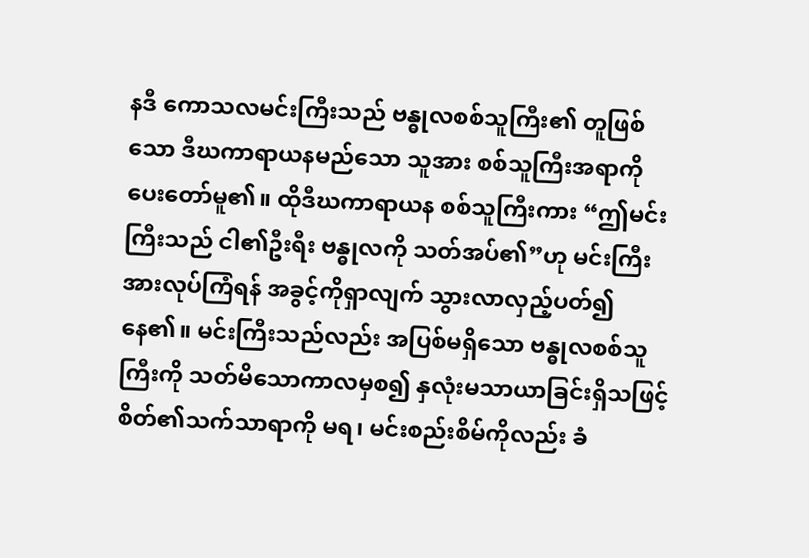နဒီ ကောသလမင်းကြီးသည် ဗန္ဓုလစစ်သူကြီး၏ တူဖြစ်သော ဒီဃကာရာယနမည်သော သူအား စစ်သူကြီးအရာကို ပေးတော်မူ၏။ ထိုဒီဃကာရာယန စစ်သူကြီးကား “ဤမင်းကြီးသည် ငါ၏ဦးရီး ဗန္ဓုလကို သတ်အပ်၏”ဟု မင်းကြီးအားလုပ်ကြံရန် အခွင့်ကိုရှာလျက် သွားလာလှည့်ပတ်၍နေ၏။ မင်းကြီးသည်လည်း အပြစ်မရှိသော ဗန္ဓုလစစ်သူကြီးကို သတ်မိသောကာလမှစ၍ နှလုံးမသာယာခြင်းရှိသဖြင့် စိတ်၏သက်သာရာကို မရ၊ မင်းစည်းစိမ်ကိုလည်း ခံ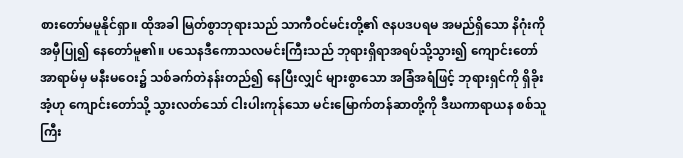စားတော်မမူနိုင်ရှာ။ ထိုအခါ မြတ်စွာဘုရားသည် သာကီဝင်မင်းတို့၏ ဇနပဒပရမ အမည်ရှိသော နိဂုံးကိုအမှီပြု၍ နေတော်မူ၏။ ပသေနဒီကောသလမင်းကြီးသည် ဘုရားရှိရာအရပ်သို့သွား၍ ကျောင်းတော်အာရာမ်မှ မနီးမဝေး၌ သစ်ခက်တဲနန်းတည်၍ နေပြီးလျှင် များစွာသော အခြံအရံဖြင့် ဘုရားရှင်ကို ရှိခိုးအံ့ဟု ကျောင်းတော်သို့ သွားလတ်သော် ငါးပါးကုန်သော မင်းမြောက်တန်ဆာတို့ကို ဒီဃကာရာယန စစ်သူကြီး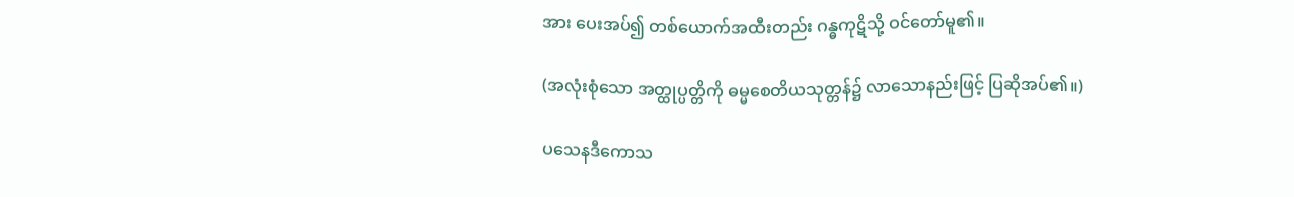အား ပေးအပ်၍ တစ်ယောက်အထီးတည်း ဂန္ဓကုဋိသို့ ဝင်တော်မူ၏။

(အလုံးစုံသော အတ္ထုပ္ပတ္တိကို ဓမ္မစေတိယသုတ္တန်၌ လာသောနည်းဖြင့် ပြဆိုအပ်၏။)

ပသေနဒီကောသ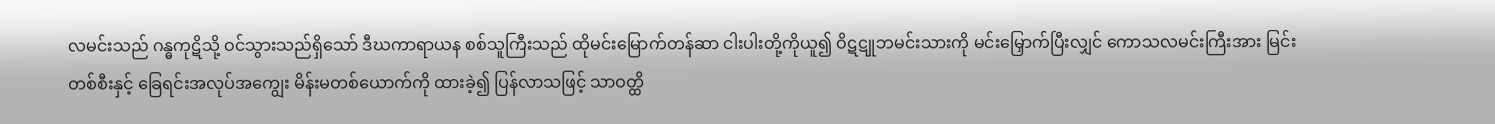လမင်းသည် ဂန္ဓကုဋိသို့ ဝင်သွားသည်ရှိသော် ဒီဃကာရာယန စစ်သူကြီးသည် ထိုမင်းမြောက်တန်ဆာ ငါးပါးတို့ကိုယူ၍ ဝိဋဋူဘမင်းသားကို မင်းမြှောက်ပြီးလျှင် ကောသလမင်းကြီးအား မြင်းတစ်စီးနှင့် ခြေရင်းအလုပ်အကျွေး မိန်းမတစ်ယောက်ကို ထားခဲ့၍ ပြန်လာသဖြင့် သာဝတ္ထိ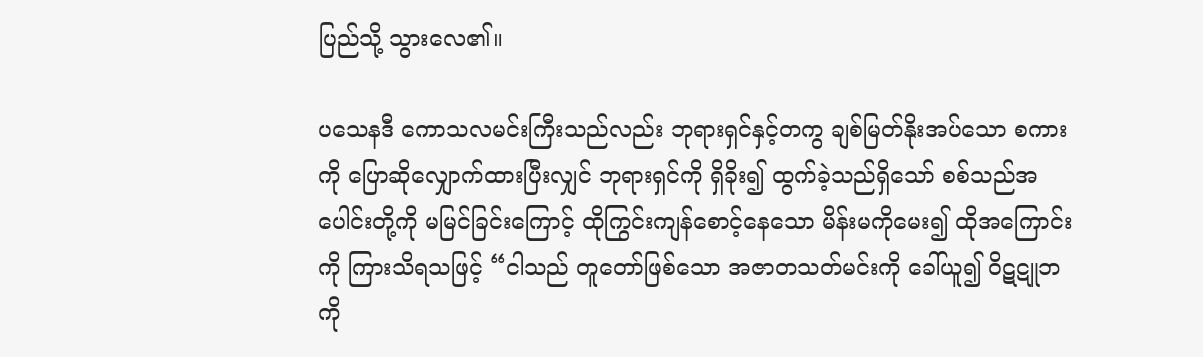ပြည်သို့ သွားလေ၏။

ပသေနဒီ ကောသလမင်းကြီးသည်လည်း ဘုရားရှင်နှင့်တကွ ချစ်မြတ်နိုးအပ်သော စကားကို ပြောဆိုလျှောက်ထားပြီးလျှင် ဘုရားရှင်ကို ရှိခိုး၍ ထွက်ခဲ့သည်ရှိသော် စစ်သည်အပေါင်းတို့ကို မမြင်ခြင်းကြောင့် ထိုကြွင်းကျန်စောင့်နေသော မိန်းမကိုမေး၍ ထိုအကြောင်းကို ကြားသိရသဖြင့် “ငါသည် တူတော်ဖြစ်သော အဇာတသတ်မင်းကို ခေါ်ယူ၍ ဝိဋဋူဘကို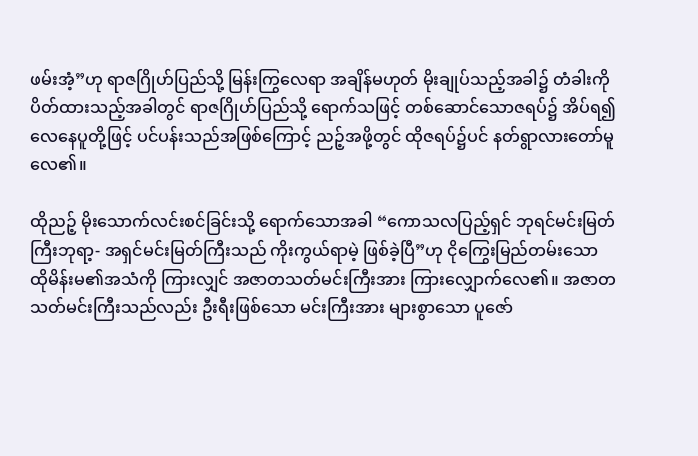ဖမ်းအံ့”ဟု ရာဇဂြိုဟ်ပြည်သို့ မြန်းကြွလေရာ အချိန်မဟုတ် မိုးချုပ်သည့်အခါ၌ တံခါးကို ပိတ်ထားသည့်အခါတွင် ရာဇဂြိုဟ်ပြည်သို့ ရောက်သဖြင့် တစ်ဆောင်သောဇရပ်၌ အိပ်ရ၍ လေနေပူတို့ဖြင့် ပင်ပန်းသည်အဖြစ်ကြောင့် ညဉ့်အဖို့တွင် ထိုဇရပ်၌ပင် နတ်ရွာလားတော်မူလေ၏။

ထိုညဉ့် မိုးသောက်လင်းစင်ခြင်းသို့ ရောက်သောအခါ “ကောသလပြည့်ရှင် ဘုရင်မင်းမြတ်ကြီးဘုရာ့- အရှင်မင်းမြတ်ကြီးသည် ကိုးကွယ်ရာမဲ့ ဖြစ်ခဲ့ပြီ”ဟု ငိုကြွေးမြည်တမ်းသော ထိုမိန်းမ၏အသံကို ကြားလျှင် အဇာတသတ်မင်းကြီးအား ကြားလျှောက်လေ၏။ အဇာတသတ်မင်းကြီးသည်လည်း ဦးရီးဖြစ်သော မင်းကြီးအား များစွာသော ပူဇော်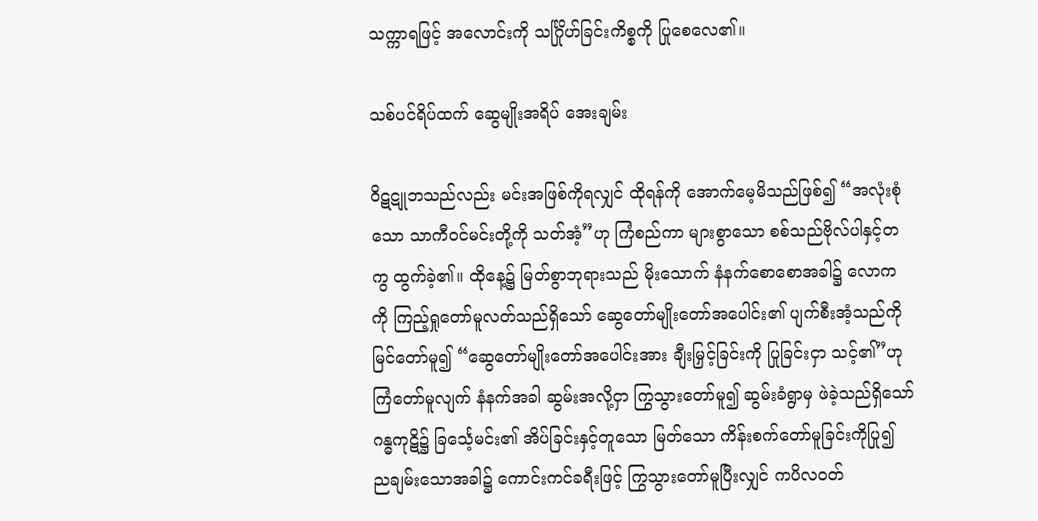သက္ကာရဖြင့် အလောင်းကို သင်္ဂြိုဟ်ခြင်းကိစ္စကို ပြုစေလေ၏။

သစ်ပင်ရိပ်ထက် ဆွေမျိုးအရိပ် အေးချမ်း

ဝိဋဋူဘသည်လည်း မင်းအဖြစ်ကိုရလျှင် ထိုရန်ကို အောက်မေ့မိသည်ဖြစ်၍ “အလုံးစုံသော သာကီဝင်မင်းတို့ကို သတ်အံ့”ဟု ကြံစည်ကာ များစွာသော စစ်သည်ဗိုလ်ပါနှင့်တကွ ထွက်ခဲ့၏။ ထိုနေ့၌ မြတ်စွာဘုရားသည် မိုးသောက် နံနက်စောစောအခါ၌ လောကကို ကြည့်ရှုတော်မူလတ်သည်ရှိသော် ဆွေတော်မျိုးတော်အပေါင်း၏ ပျက်စီးအံ့သည်ကို မြင်တော်မူ၍ “ဆွေတော်မျိုးတော်အပေါင်းအား ချီးမြှင့်ခြင်းကို ပြုခြင်းငှာ သင့်၏”ဟု ကြံတော်မူလျက် နံနက်အခါ ဆွမ်းအလို့ငှာ ကြွသွားတော်မူ၍ ဆွမ်းခံရွာမှ ဖဲခဲ့သည်ရှိသော် ဂန္ဓကုဋိ၌ ခြင်္သေ့မင်း၏ အိပ်ခြင်းနှင့်တူသော မြတ်သော ကိန်းစက်တော်မူခြင်းကိုပြု၍ ညချမ်းသောအခါ၌ ကောင်းကင်ခရီးဖြင့် ကြွသွားတော်မူပြီးလျှင် ကပိလဝတ်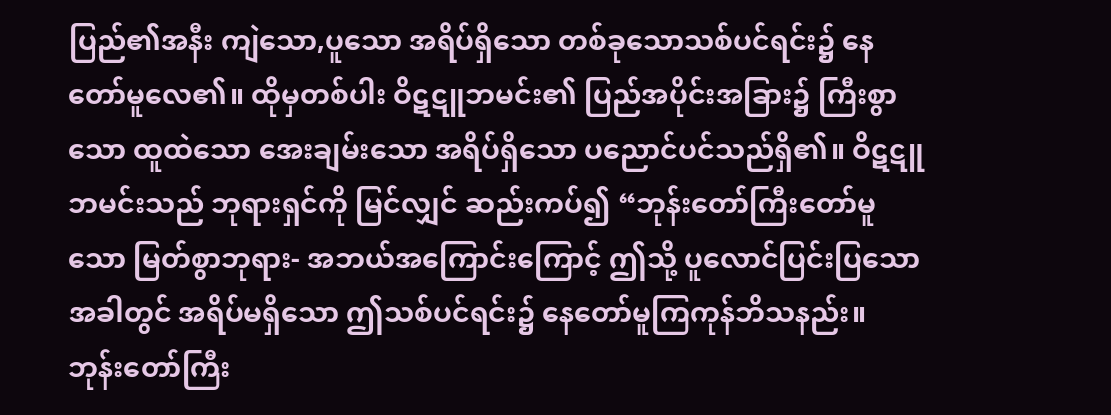ပြည်၏အနီး ကျဲသော,ပူသော အရိပ်ရှိသော တစ်ခုသောသစ်ပင်ရင်း၌ နေတော်မူလေ၏။ ထိုမှတစ်ပါး ဝိဋဋူဘမင်း၏ ပြည်အပိုင်းအခြား၌ ကြီးစွာသော ထူထဲသော အေးချမ်းသော အရိပ်ရှိသော ပညောင်ပင်သည်ရှိ၏။ ဝိဋဋူဘမင်းသည် ဘုရားရှင်ကို မြင်လျှင် ဆည်းကပ်၍ “ဘုန်းတော်ကြီးတော်မူသော မြတ်စွာဘုရား- အဘယ်အကြောင်းကြောင့် ဤသို့ ပူလောင်ပြင်းပြသောအခါတွင် အရိပ်မရှိသော ဤသစ်ပင်ရင်း၌ နေတော်မူကြကုန်ဘိသနည်း။ ဘုန်းတော်ကြီး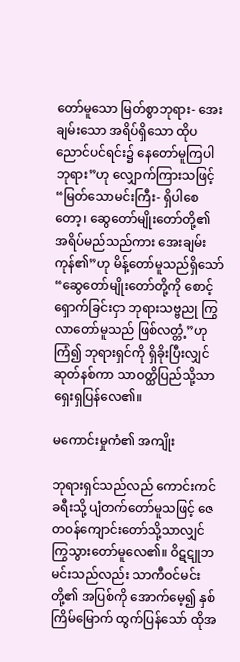တော်မူသော မြတ်စွာဘုရား- အေးချမ်းသော အရိပ်ရှိသော ထိုပညောင်ပင်ရင်း၌ နေတော်မူကြပါဘုရား”ဟု လျှောက်ကြားသဖြင့် “မြတ်သောမင်းကြီး- ရှိပါစေတော့၊ ဆွေတော်မျိုးတော်တို့၏ အရိပ်မည်သည်ကား အေးချမ်းကုန်၏”ဟု မိန့်တော်မူသည်ရှိသော် “ဆွေတော်မျိုးတော်တို့ကို စောင့်ရှောက်ခြင်းငှာ ဘုရားသဗ္ဗညု ကြွလာတော်မူသည် ဖြစ်လတ္တံ့”ဟု ကြံ၍ ဘုရားရှင်ကို ရှိခိုးပြီးလျှင် ဆုတ်နစ်ကာ သာဝတ္ထိပြည်သို့သာ ရှေးရှပြန်လေ၏။

မကောင်းမှုကံ၏ အကျိုး

ဘုရားရှင်သည်လည် ကောင်းကင်ခရီးသို့ ပျံတက်တော်မူသဖြင့် ဇေတဝန်ကျောင်းတော်သို့သာလျှင် ကြွသွားတော်မူလေ၏။ ဝိဋဋူဘ မင်းသည်လည်း သာကီဝင်မင်းတို့၏ အပြစ်ကို အောက်မေ့၍ နှစ်ကြိမ်မြောက် ထွက်ပြန်သော် ထိုအ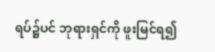ရပ်၌ပင် ဘုရားရှင်ကို ဖူးမြင်ရ၍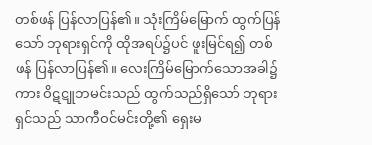တစ်ဖန် ပြန်လာပြန်၏။ သုံးကြိမ်မြောက် ထွက်ပြန်သော် ဘုရားရှင်ကို ထိုအရပ်၌ပင် ဖူးမြင်ရ၍ တစ်ဖန် ပြန်လာပြန်၏။ လေးကြိမ်မြောက်သောအခါ၌ကား ဝိဋဋူဘမင်းသည် ထွက်သည်ရှိသော် ဘုရားရှင်သည် သာကီဝင်မင်းတို့၏ ရှေးမ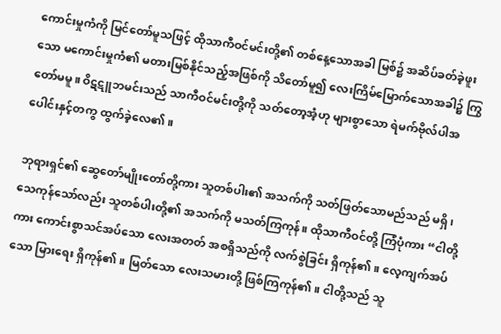ကောင်းမှုကံကို မြင်တော်မူသဖြင့် ထိုသာကီဝင်မင်းတို့၏ တစ်နေ့သောအခါ မြစ်၌ အဆိပ်ခတ်ခဲ့ဖူးသော မကောင်းမှုကံ၏ မတားမြစ်နိုင်သည့်အဖြစ်ကို သိတော်မူ၍ လေးကြိမ်မြောက်သောအခါ၌ ကြွတော်မမူ။ ဝိဋဋူဘမင်းသည် သာကီဝင်မင်းတို့ကို သတ်တော့အံ့ဟု များစွာသော ရဲမက်ဗိုလ်ပါအပေါင်းနှင့်တကွ ထွက်ခဲ့လေ၏။

ဘုရားရှင်၏ ဆွေတော်မျိုးတော်တို့ကား သူတစ်ပါး၏ အသက်ကို သတ်ဖြတ်သောမည်သည် မရှိ၊ သေကုန်သော်လည်း သူတစ်ပါးတို့၏ အသက်ကို မသတ်ကြကုန်။ ထိုသာကီဝင်တို့ ကြံပုံကား “ငါတို့ကား ကောင်းစွာသင်အပ်သော လေးအတတ် အစရှိသည်ကို လက်စွဲခြင်း ရှိကုန်၏။ လေ့ကျက်အပ်သော မြားရေး ရှိကုန်၏။ မြတ်သော လေးသမားတို့ ဖြစ်ကြကုန်၏။ ငါတို့သည် သူ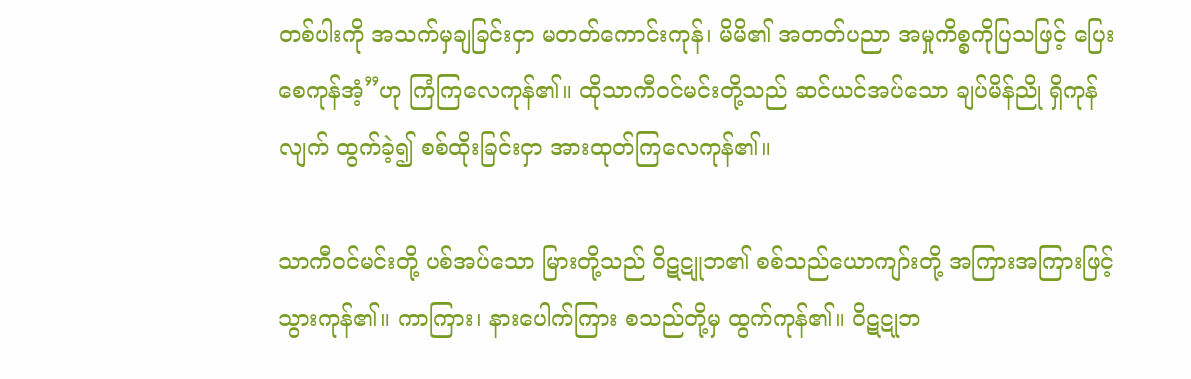တစ်ပါးကို အသက်မှချခြင်းငှာ မတတ်ကောင်းကုန်၊ မိမိ၏ အတတ်ပညာ အမှုကိစ္စကိုပြသဖြင့် ပြေးစေကုန်အံ့”ဟု ကြံကြလေကုန်၏။ ထိုသာကီဝင်မင်းတို့သည် ဆင်ယင်အပ်သော ချပ်မိန်ညို ရှိကုန်လျက် ထွက်ခဲ့၍ စစ်ထိုးခြင်းငှာ အားထုတ်ကြလေကုန်၏။

သာကီဝင်မင်းတို့ ပစ်အပ်သော မြားတို့သည် ဝိဋဋူဘ၏ စစ်သည်ယောကျာ်းတို့ အကြားအကြားဖြင့် သွားကုန်၏။ ကာကြား၊ နားပေါက်ကြား စသည်တို့မှ ထွက်ကုန်၏။ ဝိဋဋုဘ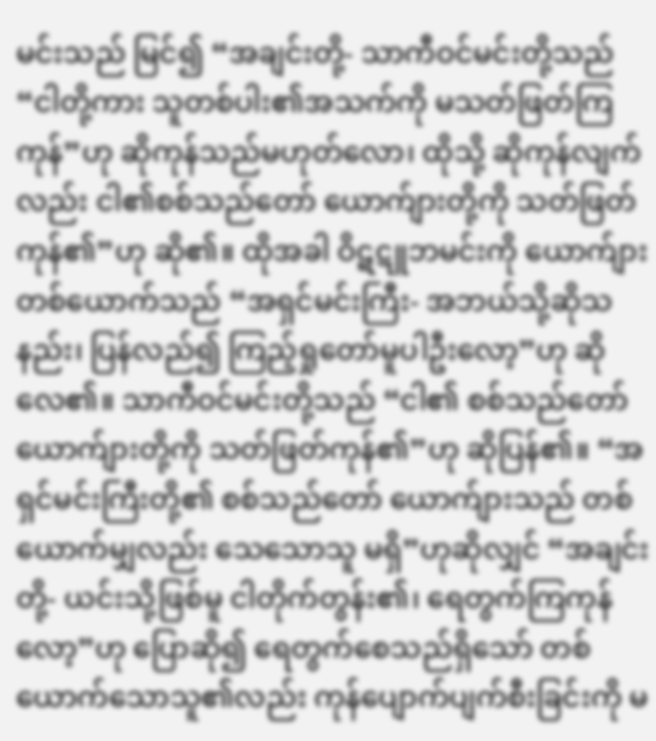မင်းသည် မြင်၍ “အချင်းတို့- သာကီဝင်မင်းတို့သည် “ငါတို့ကား သူတစ်ပါး၏အသက်ကို မသတ်ဖြတ်ကြကုန်”ဟု ဆိုကုန်သည်မဟုတ်လော၊ ထိုသို့ ဆိုကုန်လျက်လည်း ငါ၏စစ်သည်တော် ယောက်ျားတို့ကို သတ်ဖြတ်ကုန်၏”ဟု ဆို၏။ ထိုအခါ ဝိဋဋူဘမင်းကို ယောက်ျားတစ်ယောက်သည် “အရှင်မင်းကြီး- အဘယ်သို့ဆိုသနည်း၊ ပြန်လည်၍ ကြည့်ရှုတော်မူပါဦးလော့”ဟု ဆိုလေ၏။ သာကီဝင်မင်းတို့သည် “ငါ၏ စစ်သည်တော် ယောက်ျားတို့ကို သတ်ဖြတ်ကုန်၏”ဟု ဆိုပြန်၏။ “အရှင်မင်းကြီးတို့၏ စစ်သည်တော် ယောက်ျားသည် တစ်ယောက်မျှလည်း သေသောသူ မရှိ”ဟုဆိုလျှင် “အချင်းတို့- ယင်းသို့ဖြစ်မူ ငါတိုက်တွန်း၏၊ ရေတွက်ကြကုန်လော့”ဟု ပြောဆို၍ ရေတွက်စေသည်ရှိသော် တစ်ယောက်သောသူ၏လည်း ကုန်ပျောက်ပျက်စီးခြင်းကို မ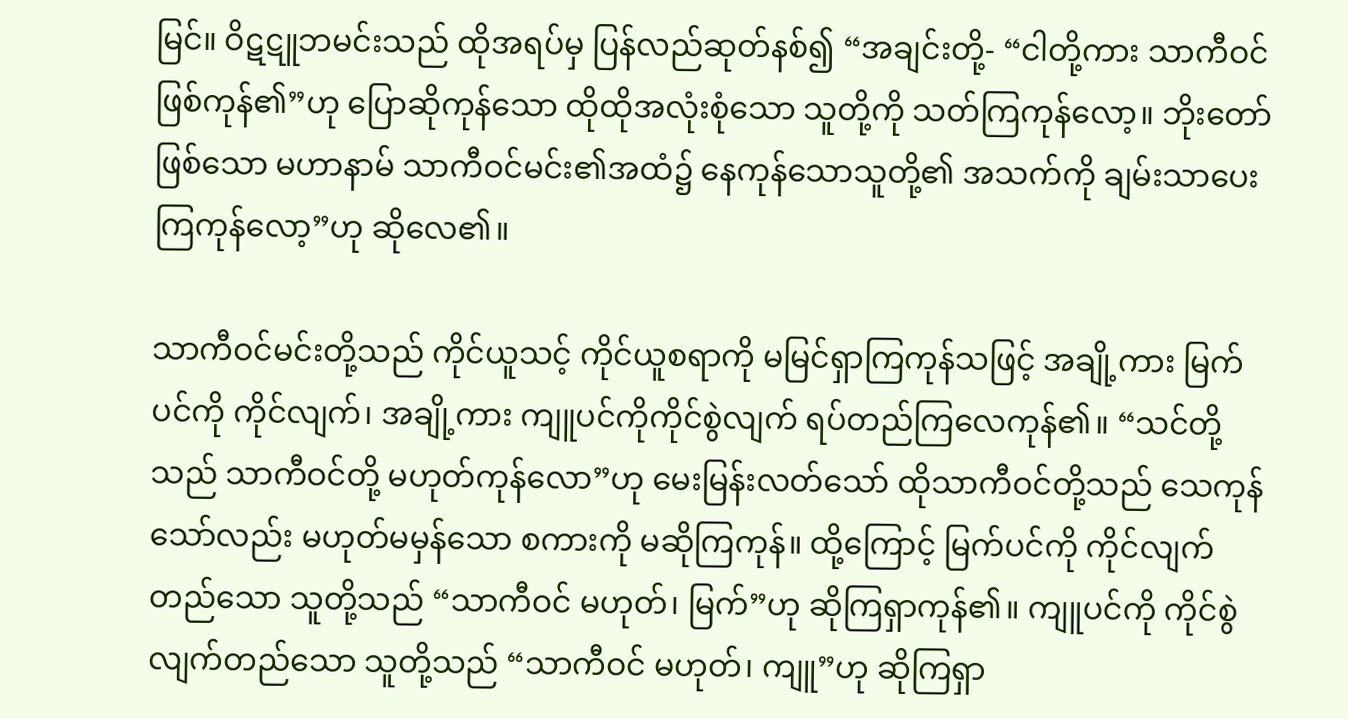မြင်။ ဝိဋဋူဘမင်းသည် ထိုအရပ်မှ ပြန်လည်ဆုတ်နစ်၍ “အချင်းတို့- “ငါတို့ကား သာကီဝင် ဖြစ်ကုန်၏”ဟု ပြောဆိုကုန်သော ထိုထိုအလုံးစုံသော သူတို့ကို သတ်ကြကုန်လော့။ ဘိုးတော်ဖြစ်သော မဟာနာမ် သာကီဝင်မင်း၏အထံ၌ နေကုန်သောသူတို့၏ အသက်ကို ချမ်းသာပေးကြကုန်လော့”ဟု ဆိုလေ၏။

သာကီဝင်မင်းတို့သည် ကိုင်ယူသင့် ကိုင်ယူစရာကို မမြင်ရှာကြကုန်သဖြင့် အချို့ကား မြက်ပင်ကို ကိုင်လျက်၊ အချို့ကား ကျူပင်ကိုကိုင်စွဲလျက် ရပ်တည်ကြလေကုန်၏။ “သင်တို့သည် သာကီဝင်တို့ မဟုတ်ကုန်လော”ဟု မေးမြန်းလတ်သော် ထိုသာကီဝင်တို့သည် သေကုန်သော်လည်း မဟုတ်မမှန်သော စကားကို မဆိုကြကုန်။ ထို့ကြောင့် မြက်ပင်ကို ကိုင်လျက်တည်သော သူတို့သည် “သာကီဝင် မဟုတ်၊ မြက်”ဟု ဆိုကြရှာကုန်၏။ ကျူပင်ကို ကိုင်စွဲလျက်တည်သော သူတို့သည် “သာကီဝင် မဟုတ်၊ ကျူ”ဟု ဆိုကြရှာ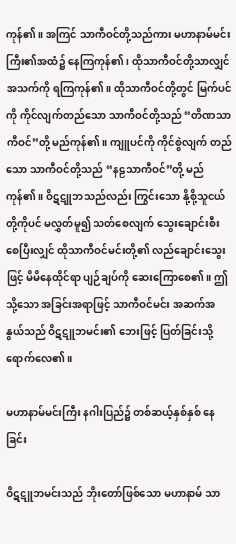ကုန်၏။ အကြင် သာကီဝင်တို့သည်ကား မဟာနာမ်မင်းကြီး၏အထံ၌ နေကြကုန်၏၊ ထိုသာကီဝင်တို့သာလျှင် အသက်ကို ရကြကုန်၏။ ထိုသာကီဝင်တို့တွင် မြက်ပင်ကို ကိုင်လျက်တည်သော သာကီဝင်တို့သည် “တိဏသာကီဝင်”တို့ မည်ကုန်၏။ ကျူပင်ကို ကိုင်စွဲလျက် တည်သော သာကီဝင်တို့သည် “နဠသာကီဝင်”တို့ မည်ကုန်၏။ ဝိဋဋူဘသည်လည်း ကြွင်းသော နို့စို့သူငယ်တို့ကိုပင် မလွှတ်မူ၍ သတ်စေလျက် သွေးချောင်းစီးစေပြီးလျှင် ထိုသာကီဝင်မင်းတို့၏ လည်ချောင်းသွေးဖြင့် မိမိနေထိုင်ရာ ပျဉ်ချပ်ကို ဆေးကြောစေ၏။ ဤသို့သော အခြင်းအရာဖြင့် သာကီဝင်မင်း အဆက်အနွယ်သည် ဝိဋဋူဘမင်း၏ ဘေးဖြင့် ပြတ်ခြင်းသို့ ရောက်လေ၏။

မဟာနာမ်မင်းကြီး နဂါးပြည်၌ တစ်ဆယ့်နှစ်နှစ် နေခြင်း

ဝိဋဋူဘမင်းသည် ဘိုးတော်ဖြစ်သော မဟာနာမ် သာ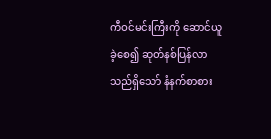ကီဝင်မင်းကြီးကို ဆောင်ယူခဲ့စေ၍ ဆုတ်နစ်ပြန်လာသည်ရှိသော် နံနက်စာစား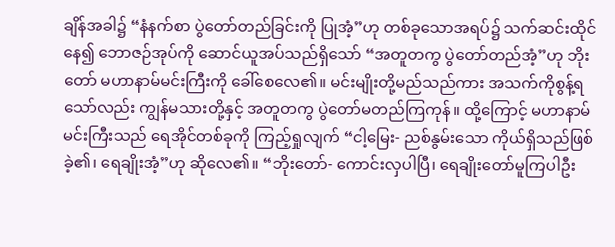ချိန်အခါ၌ “နံနက်စာ ပွဲတော်တည်ခြင်းကို ပြုအံ့”ဟု တစ်ခုသောအရပ်၌ သက်ဆင်းထိုင်နေ၍ ဘောဇဉ်အုပ်ကို ဆောင်ယူအပ်သည်ရှိသော် “အတူတကွ ပွဲတော်တည်အံ့”ဟု ဘိုးတော် မဟာနာမ်မင်းကြီးကို ခေါ်စေလေ၏။ မင်းမျိုးတို့မည်သည်ကား အသက်ကိုစွန့်ရသော်လည်း ကျွန်မသားတို့နှင့် အတူတကွ ပွဲတော်မတည်ကြကုန်။ ထို့ကြောင့် မဟာနာမ်မင်းကြီးသည် ရေအိုင်တစ်ခုကို ကြည့်ရှုလျက် “ငါ့မြေး- ညစ်နွမ်းသော ကိုယ်ရှိသည်ဖြစ်ခဲ့၏၊ ရေချိုးအံ့”ဟု ဆိုလေ၏။ “ဘိုးတော်- ကောင်းလှပါပြီ၊ ရေချိုးတော်မူကြပါဦး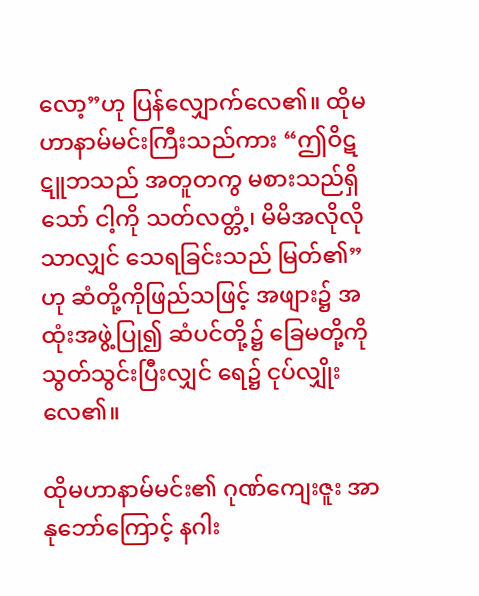လော့”ဟု ပြန်လျှောက်လေ၏။ ထိုမဟာနာမ်မင်းကြီးသည်ကား “ဤဝိဋဋူဘသည် အတူတကွ မစားသည်ရှိသော် ငါ့ကို သတ်လတ္တံ့၊ မိမိအလိုလိုသာလျှင် သေရခြင်းသည် မြတ်၏”ဟု ဆံတို့ကိုဖြည်သဖြင့် အဖျား၌ အထုံးအဖွဲ့ပြု၍ ဆံပင်တို့၌ ခြေမတို့ကို သွတ်သွင်းပြီးလျှင် ရေ၌ ငုပ်လျှိုးလေ၏။

ထိုမဟာနာမ်မင်း၏ ဂုဏ်ကျေးဇူး အာနုဘော်ကြောင့် နဂါး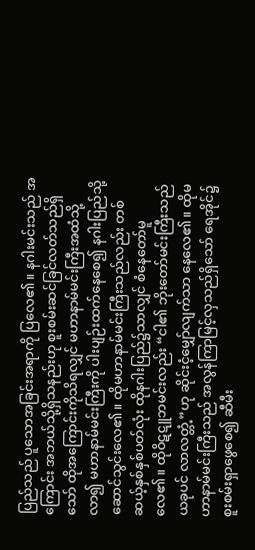ပြည်သည် ပူသောအခြင်းအရာကို ပြလေ၏။ နဂါးမင်းသည် အကြောင်း အဘယ်သို့ရှိသနည်းဟု စူးစမ်းဆင်ခြင်လတ်သည်ရှိသော် ထိုအကြောင်းကိုသိရလျှင် မဟာနာမ်မင်းကြီးအထံသို့လာ၍ မဟာနာမ်မင်းကြီးကို ပါးပျဉ်းထက်နေစေ၍ နဂါးပြည်သို့ ဆောင်သွင်းလေ၏။ ထိုမဟာနာမ်မင်းကြီးသည်လည်း တစ်ဆယ့်နှစ်နှစ်ပတ်လုံး ထိုနဂါးပြည်၌သာလျှင် စံနေတော်မူလေ၏။ ထိုဝိဋဋူဘမင်းလည်း “ငါ၏ ဘိုးတော်မင်းကြီးသည် ယခုပင် လာလတ္တံ့”ဟု ဆိုင်းငံ့မျှော်လျက်သာ နေလေ၏။ ထိုမဟာနာမ်မင်းကြီးသည် အလွန်ကြာမြင့်လှသည်ရှိသော် ရေအိုင်၌ စူးစမ်းရှာဖွေစေ၍ ဆီမီး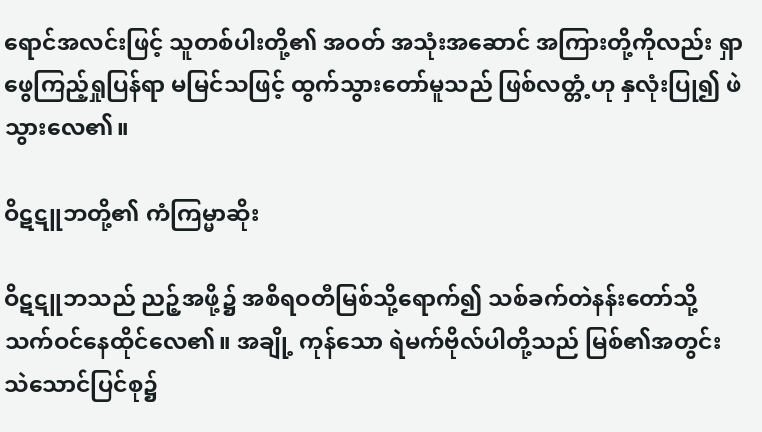ရောင်အလင်းဖြင့် သူတစ်ပါးတို့၏ အဝတ် အသုံးအဆောင် အကြားတို့ကိုလည်း ရှာဖွေကြည့်ရှုပြန်ရာ မမြင်သဖြင့် ထွက်သွားတော်မူသည် ဖြစ်လတ္တံ့ဟု နှလုံးပြု၍ ဖဲသွားလေ၏။

ဝိဋဋူဘတို့၏ ကံကြမ္မာဆိုး

ဝိဋဋူဘသည် ညဉ့်အဖို့၌ အစိရဝတီမြစ်သို့ရောက်၍ သစ်ခက်တဲနန်းတော်သို့ သက်ဝင်နေထိုင်လေ၏။ အချို့ ကုန်သော ရဲမက်ဗိုလ်ပါတို့သည် မြစ်၏အတွင်း သဲသောင်ပြင်စု၌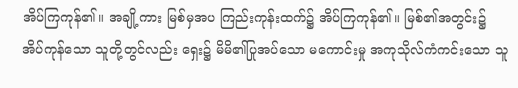အိပ်ကြကုန်၏။ အချို့ကား မြစ်မှအပ ကြည်းကုန်းထက်၌ အိပ်ကြကုန်၏။ မြစ်၏အတွင်း၌ အိပ်ကုန်သော သူတို့တွင်လည်း ရှေး၌ မိမိ၏ပြုအပ်သော မကောင်းမှု အကုသိုလ်ကံကင်းသော သူ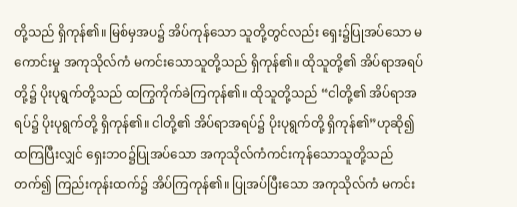တို့သည် ရှိကုန်၏။ မြစ်မှအပ၌ အိပ်ကုန်သော သူတို့တွင်လည်း ရှေး၌ပြုအပ်သော မကောင်းမှု အကုသိုလ်ကံ မကင်းသောသူတို့သည် ရှိကုန်၏။ ထိုသူတို့၏ အိပ်ရာအရပ်တို့၌ ပိုးပုရွက်တို့သည် ထကြွကိုက်ခဲကြကုန်၏။ ထိုသူတို့သည် “ငါတို့၏ အိပ်ရာအရပ်၌ ပိုးပုရွက်တို့ ရှိကုန်၏။ ငါတို့၏ အိပ်ရာအရပ်၌ ပိုးပုရွက်တို့ ရှိကုန်၏”ဟုဆို၍ ထကြပြီးလျှင် ရှေးဘဝ၌ပြုအပ်သော အကုသိုလ်ကံကင်းကုန်သောသူတို့သည် တက်၍ ကြည်းကုန်းထက်၌ အိပ်ကြကုန်၏။ ပြုအပ်ပြီးသော အကုသိုလ်ကံ မကင်း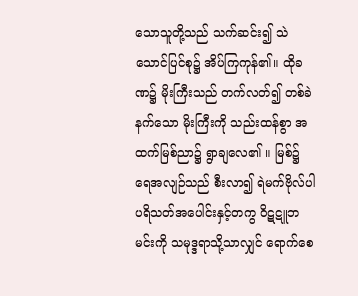သောသူတို့သည် သက်ဆင်း၍ သဲသောင်ပြင်စု၌ အိပ်ကြကုန်၏။ ထိုခဏ၌ မိုးကြီးသည် တက်လတ်၍ တစ်ခဲနက်သော မိုးကြီးကို သည်းထန်စွာ အထက်မြစ်ညာ၌ ရွာချလေ၏ ။ မြစ်၌ ရေအလျဉ်သည် စီးလာ၍ ရဲမက်ဗိုလ်ပါ ပရိသတ်အပေါင်းနှင့်တကွ ဝိဋဋူဘမင်းကို သမုဒ္ဒရာသို့သာလျှင် ရောက်စေ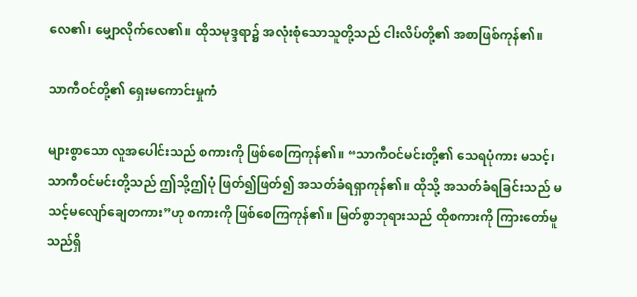လေ၏၊ မျှောလိုက်လေ၏။ ထိုသမုဒ္ဒရာ၌ အလုံးစုံသောသူတို့သည် ငါးလိပ်တို့၏ အစာဖြစ်ကုန်၏။

သာကီဝင်တို့၏ ရှေးမကောင်းမှုကံ

များစွာသော လူအပေါင်းသည် စကားကို ဖြစ်စေကြကုန်၏။ “သာကီဝင်မင်းတို့၏ သေရပုံကား မသင့်၊ သာကီဝင်မင်းတို့သည် ဤသို့ဤပုံ ဖြတ်၍ဖြတ်၍ အသတ်ခံရရှာကုန်၏။ ထိုသို့ အသတ်ခံရခြင်းသည် မသင့်မလျော်ချေတကား”ဟု စကားကို ဖြစ်စေကြကုန်၏။ မြတ်စွာဘုရားသည် ထိုစကားကို ကြားတော်မူသည်ရှိ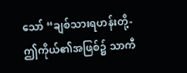သော် “ချစ်သားရဟန်းတို့- ဤကိုယ်၏အဖြစ်၌ သာကီ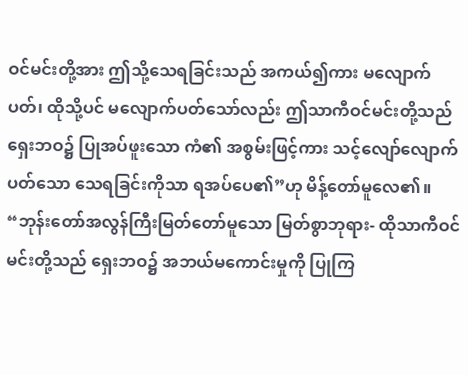ဝင်မင်းတို့အား ဤသို့သေရခြင်းသည် အကယ်၍ကား မလျောက်ပတ်၊ ထိုသို့ပင် မလျောက်ပတ်သော်လည်း ဤသာကီဝင်မင်းတို့သည် ရှေးဘဝ၌ ပြုအပ်ဖူးသော ကံ၏ အစွမ်းဖြင့်ကား သင့်လျော်လျောက်ပတ်သော သေရခြင်းကိုသာ ရအပ်ပေ၏”ဟု မိန့်တော်မူလေ၏။ “ဘုန်းတော်အလွန်ကြီးမြတ်တော်မူသော မြတ်စွာဘုရား- ထိုသာကီဝင်မင်းတို့သည် ရှေးဘဝ၌ အဘယ်မကောင်းမှုကို ပြုကြ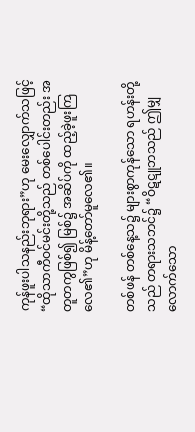ကုန်ဖူးပါသနည်းဘုရား”ဟု မေးလျှောက်သဖြင့် “ထိုသာကီဝင်မင်းတို့သည် တစ်ပေါင်းတည်း အတူတကွဖြစ်၍ မြစ်၌ အဆိပ်ကို ထည့်ခဲ့ဖူးကြလေ၏”ဟု မိန့်တော်မူလေ၏။

တစ်ဖန် တစ်နေ့သ၌ များစွာကုန်သော ရဟန်းတို့သည် တရားသဘင်၌ “ဝိဋဋူဘသည် ဤမျှလောက်သော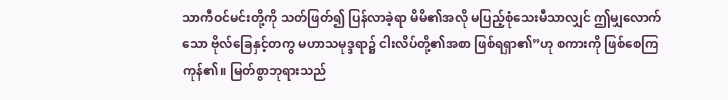သာကီဝင်မင်းတို့ကို သတ်ဖြတ်၍ ပြန်လာခဲ့ရာ မိမိ၏အလို မပြည့်စုံသေးမီသာလျှင် ဤမျှလောက်သော ဗိုလ်ခြေနှင့်တကွ မဟာသမုဒ္ဒရာ၌ ငါးလိပ်တို့၏အစာ ဖြစ်ရရှာ၏”ဟု စကားကို ဖြစ်စေကြကုန်၏။ မြတ်စွာဘုရားသည်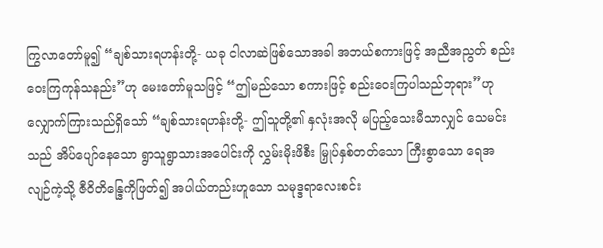ကြွလာတော်မူ၍ “ချစ်သားရဟန်းတို့- ယခု ငါလာဆဲဖြစ်သောအခါ အဘယ်စကားဖြင့် အညီအညွတ် စည်းဝေးကြကုန်သနည်း”ဟု မေးတော်မူသဖြင့် “ဤမည်သော စကားဖြင့် စည်းဝေးကြပါသည်ဘုရား”ဟု လျှောက်ကြားသည်ရှိသော် “ချစ်သားရဟန်းတို့- ဤသူတို့၏ နှလုံးအလို မပြည့်သေးမီသာလျှင် သေမင်းသည် အိပ်ပျော်နေသော ရွာသူရွာသားအပေါင်းကို လွှမ်းမိုးဖိစီး မြှုပ်နှစ်တတ်သော ကြီးစွာသော ရေအလျဉ်ကဲ့သို့ ဇီဝိတိန္ဒြေကိုဖြတ်၍ အပါယ်တည်းဟူသော သမုဒ္ဒရာလေးစင်း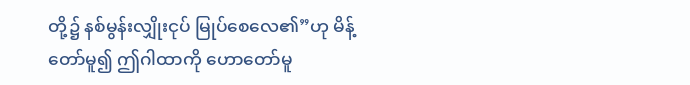တို့၌ နစ်မွန်းလျှိုးငုပ် မြုပ်စေလေ၏”ဟု မိန့်တော်မူ၍ ဤဂါထာကို ဟောတော်မူ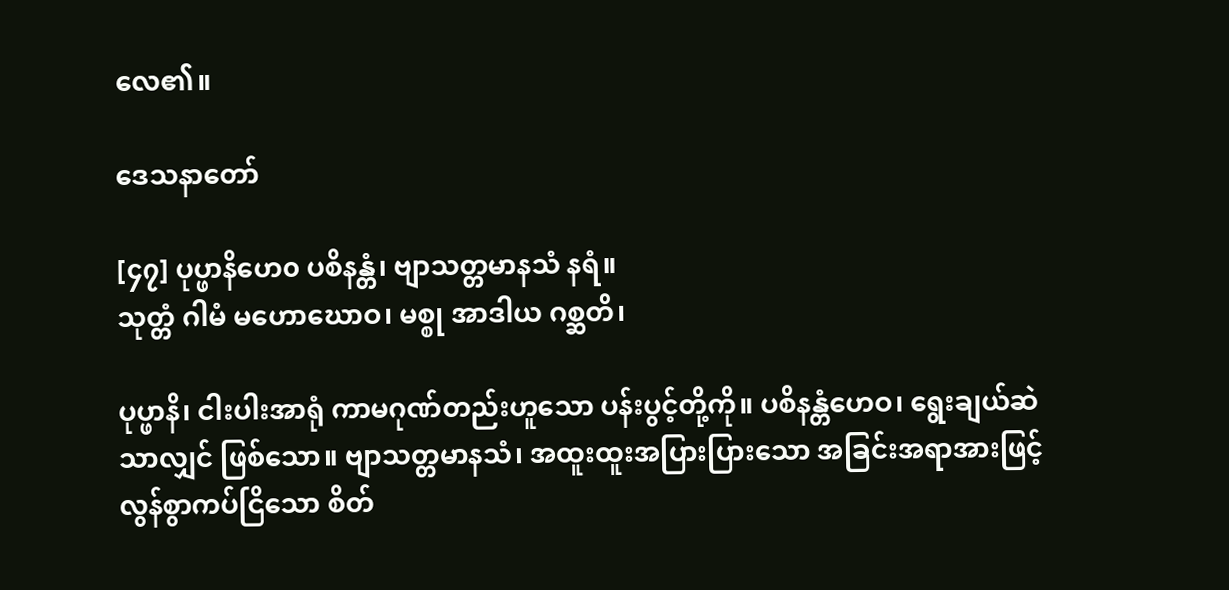လေ၏။

ဒေသနာတော်

[၄၇] ပုပ္ဖာနိဟေ၀ ပစိနန္တံ၊ ဗျာသတ္တမာနသံ နရံ။
သုတ္တံ ဂါမံ မဟောဃောဝ၊ မစ္စု အာဒါယ ဂစ္ဆတိ၊

ပုပ္ဖာနိ၊ ငါးပါးအာရုံ ကာမဂုဏ်တည်းဟူသော ပန်းပွင့်တို့ကို။ ပစိနန္တံဟေဝ၊ ရွေးချယ်ဆဲသာလျှင် ဖြစ်သော။ ဗျာသတ္တမာနသံ၊ အထူးထူးအပြားပြားသော အခြင်းအရာအားဖြင့် လွန်စွာကပ်ငြိသော စိတ်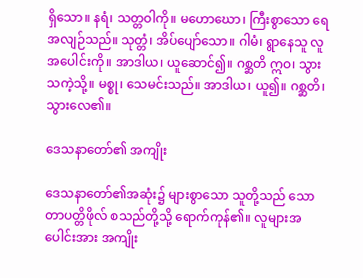ရှိသော။ နရံ၊ သတ္တဝါကို။ မဟောဃော၊ ကြီးစွာသော ရေအလျဉ်သည်။ သုတ္တံ၊ အိပ်ပျော်သော။ ဂါမံ၊ ရွာနေသူ လူအပေါင်းကို။ အာဒါယ၊ ယူဆောင်၍။ ဂစ္ဆတိ ဣဝ၊ သွားသကဲ့သို့။ မစ္စု၊ သေမင်းသည်။ အာဒါယ၊ ယူ၍။ ဂစ္ဆတိ၊ သွားလေ၏။

ဒေသနာတော်၏ အကျိုး

ဒေသနာတော်၏အဆုံး၌ များစွာသော သူတို့သည် သောတာပတ္တိဖိုလ် စသည်တို့သို့ ရောက်ကုန်၏။ လူများအပေါင်းအား အကျိုး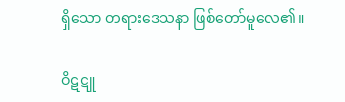ရှိသော တရားဒေသနာ ဖြစ်တော်မူလေ၏။

ဝိဋဋူ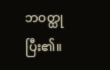ဘဝတ္ထု ပြီး၏။